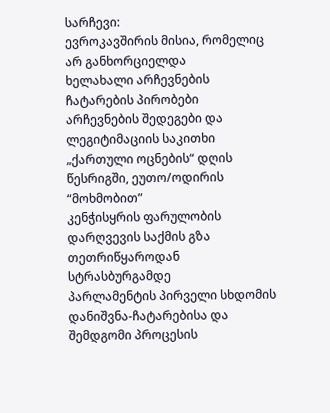სარჩევი:
ევროკავშირის მისია, რომელიც არ განხორციელდა
ხელახალი არჩევნების ჩატარების პირობები
არჩევნების შედეგები და ლეგიტიმაციის საკითხი „ქართული ოცნების“ დღის წესრიგში, ეუთო/ოდირის “მოხმობით”
კენჭისყრის ფარულობის დარღვევის საქმის გზა თეთრიწყაროდან სტრასბურგამდე
პარლამენტის პირველი სხდომის დანიშვნა-ჩატარებისა და შემდგომი პროცესის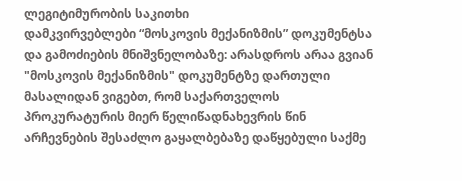ლეგიტიმურობის საკითხი
დამკვირვებლები “მოსკოვის მექანიზმის” დოკუმენტსა და გამოძიების მნიშვნელობაზე: არასდროს არაა გვიან
"მოსკოვის მექანიზმის" დოკუმენტზე დართული მასალიდან ვიგებთ, რომ საქართველოს პროკურატურის მიერ წელიწადნახევრის წინ არჩევნების შესაძლო გაყალბებაზე დაწყებული საქმე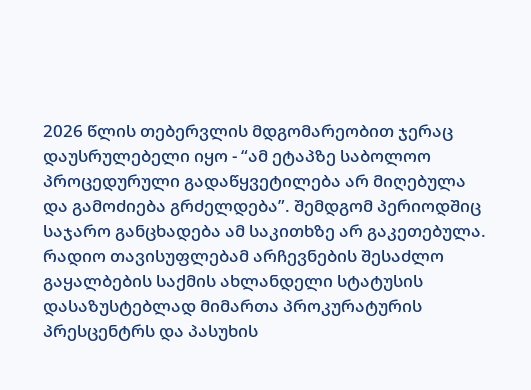2026 წლის თებერვლის მდგომარეობით ჯერაც დაუსრულებელი იყო - “ამ ეტაპზე საბოლოო პროცედურული გადაწყვეტილება არ მიღებულა და გამოძიება გრძელდება”. შემდგომ პერიოდშიც საჯარო განცხადება ამ საკითხზე არ გაკეთებულა. რადიო თავისუფლებამ არჩევნების შესაძლო გაყალბების საქმის ახლანდელი სტატუსის დასაზუსტებლად მიმართა პროკურატურის პრესცენტრს და პასუხის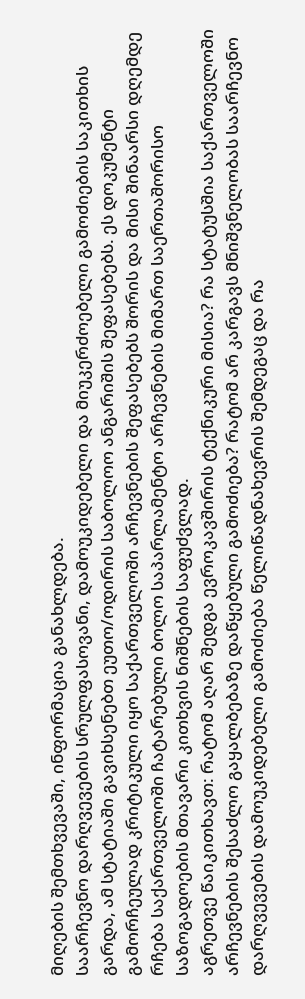მიღების შემთხვევაში, ინფორმაცია განახლდება.
საარჩევნო დარღვევების სრულფასოვანი, დამოუკიდებელი და მიუკერძოებელი გამოძიების საკითხის გარდა, ამ სტატიაში გავიხსენებთ ეუთო/ოდირის საბოლოო ანგარიშის შეფასებებს. ეს დოკუმენტი გამორჩეულად კრიტიკული იყო საქართველოში არჩევნების შეფასებებს შორის და მისი შინაარსი დღემდე რჩება საქართველოში ჩატარებული ბოლო საპარლამენტო არჩევნების მიმართ საერთაშორისო საზოგადოების მთავარი კითხვის ნიშნების საფუძვლად.
აგრეთვე წაიკითხავთ: რატომ აღარ შედგა ევროკავშირის ტექნიკური მისია? რა სტატუსშია საქართველოში არჩევნების შესაძლო გაყალბებაზე დაწყებული გამოძიება? რატომ არ კარგავს მნიშვნელობას საარჩევნო დარღვევების დამოუკიდებელი გამოძიება წელიწადნახევრის შემდეგაც და რა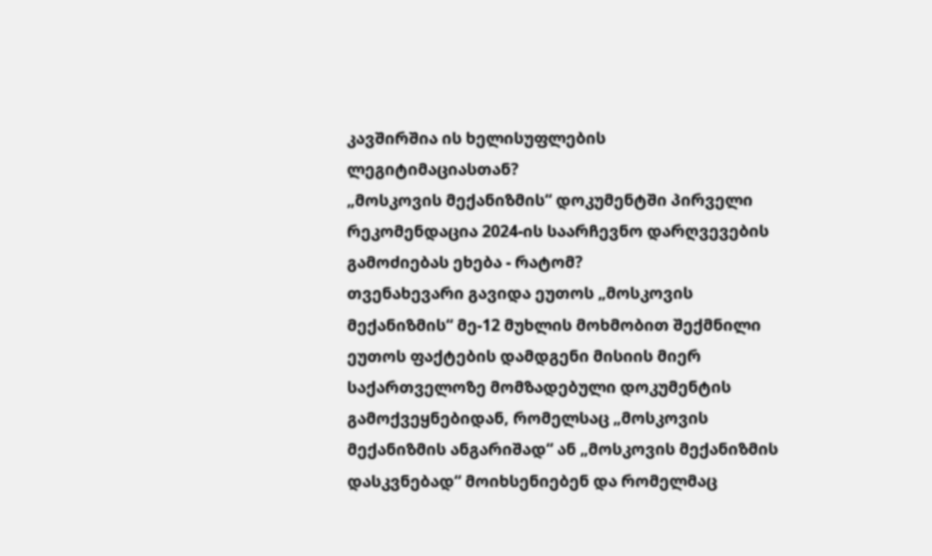კავშირშია ის ხელისუფლების ლეგიტიმაციასთან?
„მოსკოვის მექანიზმის“ დოკუმენტში პირველი რეკომენდაცია 2024-ის საარჩევნო დარღვევების გამოძიებას ეხება - რატომ?
თვენახევარი გავიდა ეუთოს „მოსკოვის მექანიზმის“ მე-12 მუხლის მოხმობით შექმნილი ეუთოს ფაქტების დამდგენი მისიის მიერ საქართველოზე მომზადებული დოკუმენტის გამოქვეყნებიდან, რომელსაც „მოსკოვის მექანიზმის ანგარიშად“ ან „მოსკოვის მექანიზმის დასკვნებად“ მოიხსენიებენ და რომელმაც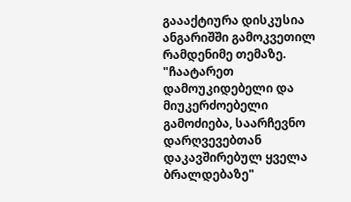გაააქტიურა დისკუსია ანგარიშში გამოკვეთილ რამდენიმე თემაზე.
"ჩაატარეთ დამოუკიდებელი და მიუკერძოებელი გამოძიება, საარჩევნო დარღვევებთან დაკავშირებულ ყველა ბრალდებაზე"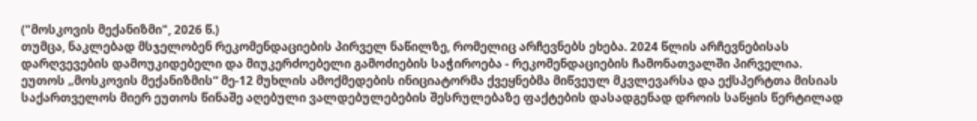("მოსკოვის მექანიზმი", 2026 წ.)
თუმცა, ნაკლებად მსჯელობენ რეკომენდაციების პირველ ნაწილზე, რომელიც არჩევნებს ეხება. 2024 წლის არჩევნებისას დარღვევების დამოუკიდებელი და მიუკერძოებელი გამოძიების საჭიროება - რეკომენდაციების ჩამონათვალში პირველია.
ეუთოს „მოსკოვის მექანიზმის“ მე-12 მუხლის ამოქმედების ინიციატორმა ქვეყნებმა მიწვეულ მკვლევარსა და ექსპერტთა მისიას საქართველოს მიერ ეუთოს წინაშე აღებული ვალდებულებების შესრულებაზე ფაქტების დასადგენად დროის საწყის წერტილად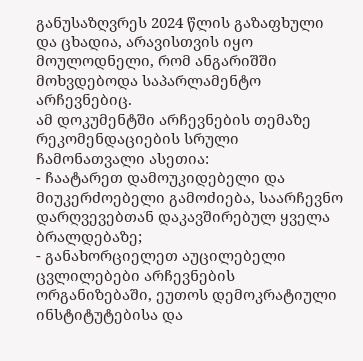განუსაზღვრეს 2024 წლის გაზაფხული და ცხადია, არავისთვის იყო მოულოდნელი, რომ ანგარიშში მოხვდებოდა საპარლამენტო არჩევნებიც.
ამ დოკუმენტში არჩევნების თემაზე რეკომენდაციების სრული ჩამონათვალი ასეთია:
- ჩაატარეთ დამოუკიდებელი და მიუკერძოებელი გამოძიება, საარჩევნო დარღვევებთან დაკავშირებულ ყველა ბრალდებაზე;
- განახორციელეთ აუცილებელი ცვლილებები არჩევნების ორგანიზებაში, ეუთოს დემოკრატიული ინსტიტუტებისა და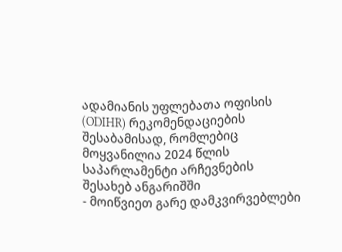ადამიანის უფლებათა ოფისის (ODIHR) რეკომენდაციების შესაბამისად, რომლებიც მოყვანილია 2024 წლის საპარლამენტი არჩევნების შესახებ ანგარიშში
- მოიწვიეთ გარე დამკვირვებლები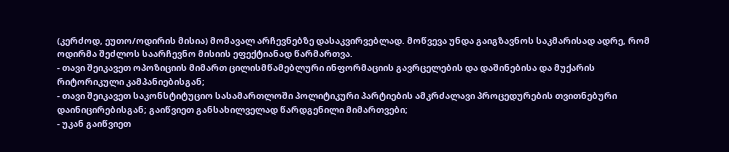(კერძოდ, ეუთო/ოდირის მისია) მომავალ არჩევნებზე დასაკვირვებლად. მოწვევა უნდა გაიგზავნოს საკმარისად ადრე, რომ ოდირმა შეძლოს საარჩევნო მისიის ეფექტიანად წარმართვა.
- თავი შეიკავეთ ოპოზიციის მიმართ ცილისმწამებლური ინფორმაციის გავრცელების და დაშინებისა და მუქარის რიტორიკული კამპანიებისგან;
- თავი შეიკავეთ საკონსტიტუციო სასამართლოში პოლიტიკური პარტიების ამკრძალავი პროცედურების თვითნებური დაინიცირებისგან; გაიწვიეთ განსახილველად წარდგენილი მიმართვები;
- უკან გაიწვიეთ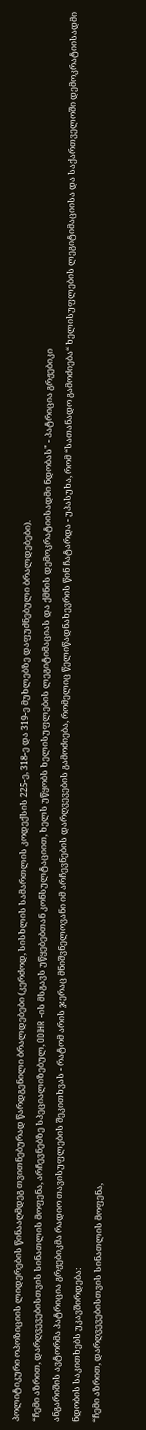პოლიტიკური ოპოზიციის ლიდერების წინააღმდეგ თვითნებურად წარდგენილი ბრალდებები (კერძოდ, სისხლის სამართლის კოდექსის 225-ე, 318-ე და 319-ე მუხლებზე დაფუძნებული ბრალდებები).
“ჩემი აზრით, დარღვევებისთვის სინათლის მოფენა, არჩევნებზე სპეციალიზებულ, ODIHR -ის მსგავს უწყებებთან კონსულტაციით, ხელს უწყობს ხელისუფლების ლეგიტიმაციას და ქმნის დემოკრატიისადმი ნდობას" - პატრიცია გრჟებიკი
ანგარიშის ავტორმა პატრიცია გრჟებიკმა რადიო თავისუფლების შეკითხვას - რატომ არის ჯერაც მნიშვნელოვანი იმ არჩევნების დარღვევების გამოძიება, რომელიც წელიწადნახევრის წინ ჩატარდა - უპასუხა, რომ “სათანადო გამოძიება“ ხელისუფლების ლეგიტიმაციისა და საქართველოში დემოკრატიისადმი ნდობის საკითხებს უკავშირდება:
“ჩემი აზრით, დარღვევებისთვის სინათლის მოფენა,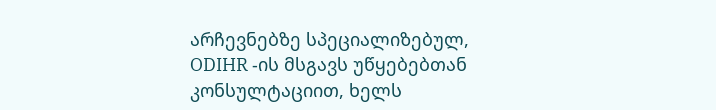არჩევნებზე სპეციალიზებულ, ODIHR -ის მსგავს უწყებებთან კონსულტაციით, ხელს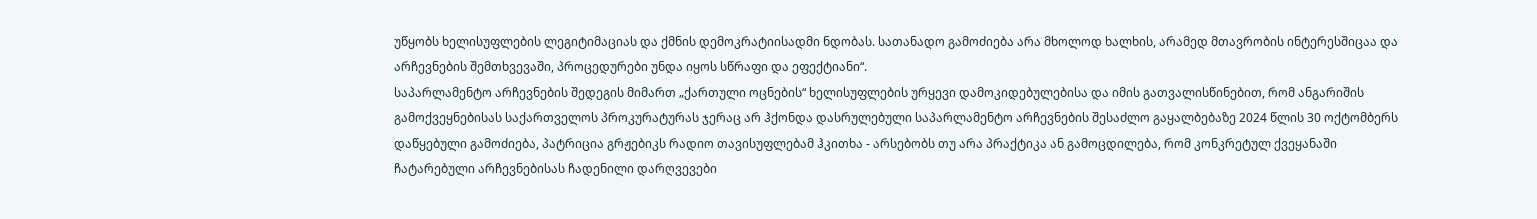უწყობს ხელისუფლების ლეგიტიმაციას და ქმნის დემოკრატიისადმი ნდობას. სათანადო გამოძიება არა მხოლოდ ხალხის, არამედ მთავრობის ინტერესშიცაა და არჩევნების შემთხვევაში, პროცედურები უნდა იყოს სწრაფი და ეფექტიანი“.
საპარლამენტო არჩევნების შედეგის მიმართ „ქართული ოცნების“ ხელისუფლების ურყევი დამოკიდებულებისა და იმის გათვალისწინებით, რომ ანგარიშის გამოქვეყნებისას საქართველოს პროკურატურას ჯერაც არ ჰქონდა დასრულებული საპარლამენტო არჩევნების შესაძლო გაყალბებაზე 2024 წლის 30 ოქტომბერს დაწყებული გამოძიება, პატრიცია გრჟებიკს რადიო თავისუფლებამ ჰკითხა - არსებობს თუ არა პრაქტიკა ან გამოცდილება, რომ კონკრეტულ ქვეყანაში ჩატარებული არჩევნებისას ჩადენილი დარღვევები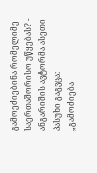გამოეძიებინა რომელიმე საერთაშორისო უწყებას? - ანგარიშის ავტორმა ასეთი პასუხი გაგვცა:
„გამოძიება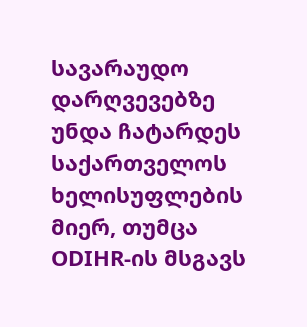სავარაუდო დარღვევებზე უნდა ჩატარდეს საქართველოს ხელისუფლების მიერ, თუმცა ODIHR-ის მსგავს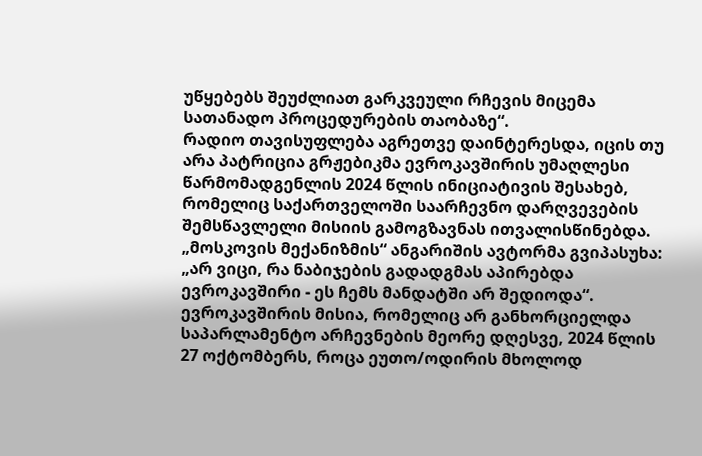უწყებებს შეუძლიათ გარკვეული რჩევის მიცემა სათანადო პროცედურების თაობაზე“.
რადიო თავისუფლება აგრეთვე დაინტერესდა, იცის თუ არა პატრიცია გრჟებიკმა ევროკავშირის უმაღლესი წარმომადგენლის 2024 წლის ინიციატივის შესახებ, რომელიც საქართველოში საარჩევნო დარღვევების შემსწავლელი მისიის გამოგზავნას ითვალისწინებდა. „მოსკოვის მექანიზმის“ ანგარიშის ავტორმა გვიპასუხა:
„არ ვიცი, რა ნაბიჯების გადადგმას აპირებდა ევროკავშირი - ეს ჩემს მანდატში არ შედიოდა“.
ევროკავშირის მისია, რომელიც არ განხორციელდა
საპარლამენტო არჩევნების მეორე დღესვე, 2024 წლის 27 ოქტომბერს, როცა ეუთო/ოდირის მხოლოდ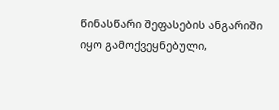წინასწარი შეფასების ანგარიში იყო გამოქვეყნებული,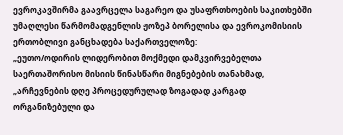ევროკავშირმა გაავრცელა საგარეო და უსაფრთხოების საკითხებში უმაღლესი წარმომადგენლის ჟოზეპ ბორელისა და ევროკომისიის ერთობლივი განცხადება საქართველოზე:
„ეუთო/ოდირის ლიდერობით მოქმედი დამკვირვებელთა საერთაშორისო მისიის წინასწარი მიგნებების თანახმად, „არჩევნების დღე პროცედურულად ზოგადად კარგად ორგანიზებული და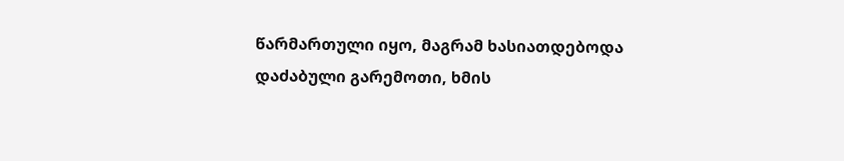წარმართული იყო, მაგრამ ხასიათდებოდა დაძაბული გარემოთი, ხმის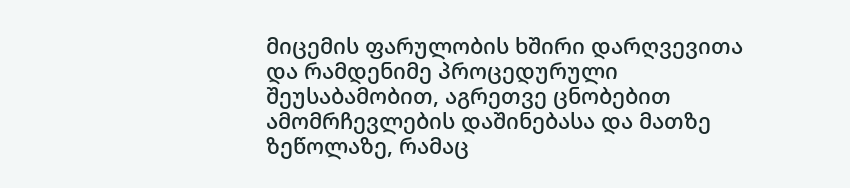მიცემის ფარულობის ხშირი დარღვევითა და რამდენიმე პროცედურული შეუსაბამობით, აგრეთვე ცნობებით ამომრჩევლების დაშინებასა და მათზე ზეწოლაზე, რამაც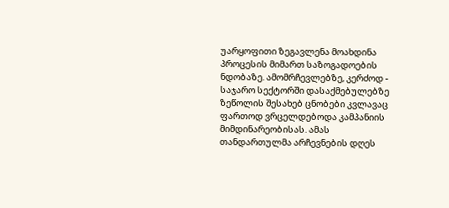უარყოფითი ზეგავლენა მოახდინა პროცესის მიმართ საზოგადოების ნდობაზე. ამომრჩევლებზე, კერძოდ - საჯარო სექტორში დასაქმებულებზე ზეწოლის შესახებ ცნობები კვლავაც ფართოდ ვრცელდებოდა კამპანიის მიმდინარეობისას. ამას თანდართულმა არჩევნების დღეს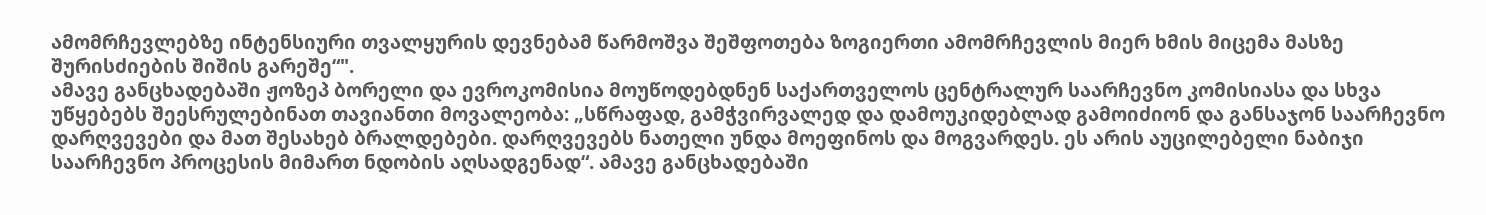ამომრჩევლებზე ინტენსიური თვალყურის დევნებამ წარმოშვა შეშფოთება ზოგიერთი ამომრჩევლის მიერ ხმის მიცემა მასზე შურისძიების შიშის გარეშე“".
ამავე განცხადებაში ჟოზეპ ბორელი და ევროკომისია მოუწოდებდნენ საქართველოს ცენტრალურ საარჩევნო კომისიასა და სხვა უწყებებს შეესრულებინათ თავიანთი მოვალეობა: „სწრაფად, გამჭვირვალედ და დამოუკიდებლად გამოიძიონ და განსაჯონ საარჩევნო დარღვევები და მათ შესახებ ბრალდებები. დარღვევებს ნათელი უნდა მოეფინოს და მოგვარდეს. ეს არის აუცილებელი ნაბიჯი საარჩევნო პროცესის მიმართ ნდობის აღსადგენად“. ამავე განცხადებაში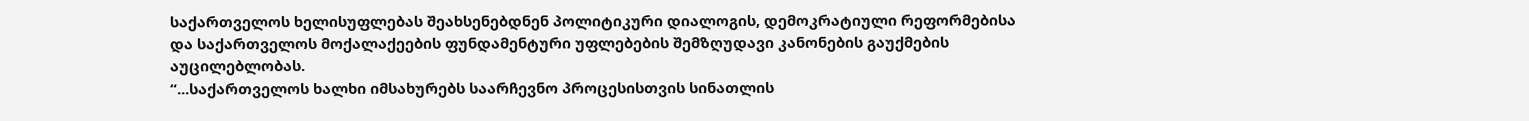საქართველოს ხელისუფლებას შეახსენებდნენ პოლიტიკური დიალოგის, დემოკრატიული რეფორმებისა და საქართველოს მოქალაქეების ფუნდამენტური უფლებების შემზღუდავი კანონების გაუქმების აუცილებლობას.
“...საქართველოს ხალხი იმსახურებს საარჩევნო პროცესისთვის სინათლის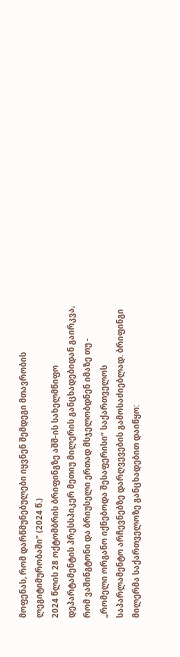მოფენას, რომ დარწმუნებულები იყვნენ შემდეგი მთავრობის ლეგიტიმურობაში" (2024 წ.)
2024 წლის 28 ოქტომბრის ბრიფინგზე აშშ-ის სახელმწიფო დეპარტამენტის პრესსპიკერ მეთიუ მილერის განცხადებიდან გაირკვა, რომ ვაშინგტონი და ბრიუსელი ერთად მსჯელობდნენ იმაზე თუ - „რომელი ორგანო იქნებოდა შესაფერისი“ საქართველოს საპარლამენტო არჩევნებზე დარღვევების გამოსაძიებლად. ბრიფინგი მილერმა საქართველოზე განცხადებით დაიწყო: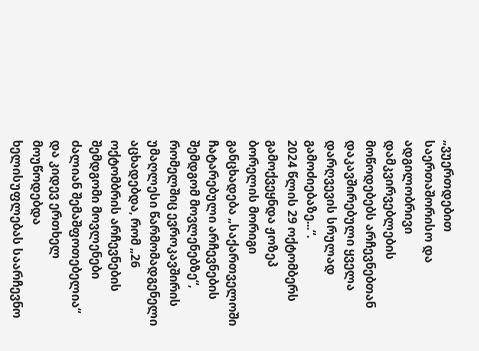„ვუერთდებით საერთაშორისო და ადგილობრივი დამკვირვებლების მოწოდებებს არჩევნებთან დაკავშირებული ყველა დარღვევის სრულად გამოძიებაზე...“.
2024 წლის 29 ოქტომბერს გამოქვეყნდა ჟოზეპ ბორელის მორიგი განცხადება „საქართველოში ჩატარებული არჩევნების შემდგომ მოვლენებზე“, რომელშიც ევროკავშირის უმაღლესი წარმომადგენელი აცხადებდა, რომ „26 ოქტომბრის არჩევნების შემდგომი მოვლენები ძალიან შემაშფოთებელია“ და კიდევ ერთხელ მოუწოდებდა ხელისუფლებას საარჩევნო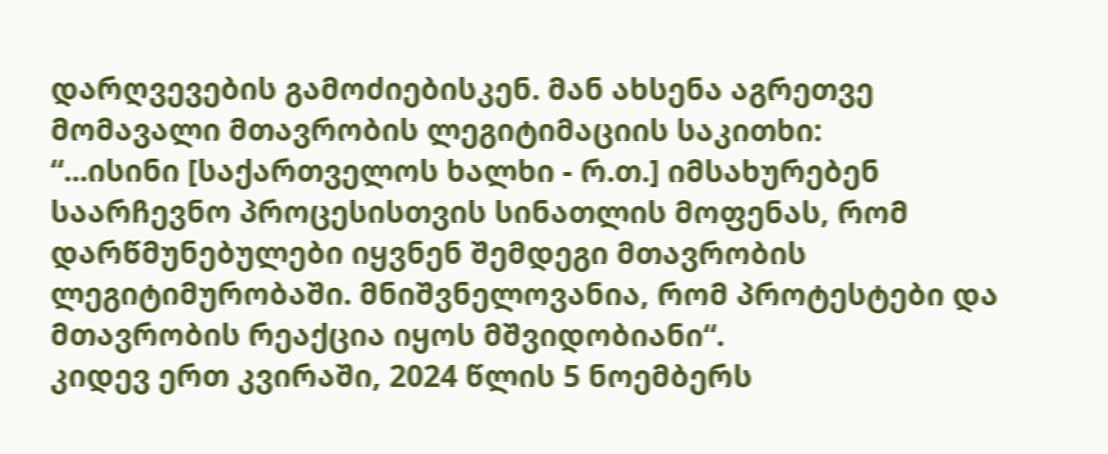დარღვევების გამოძიებისკენ. მან ახსენა აგრეთვე მომავალი მთავრობის ლეგიტიმაციის საკითხი:
“...ისინი [საქართველოს ხალხი - რ.თ.] იმსახურებენ საარჩევნო პროცესისთვის სინათლის მოფენას, რომ დარწმუნებულები იყვნენ შემდეგი მთავრობის ლეგიტიმურობაში. მნიშვნელოვანია, რომ პროტესტები და მთავრობის რეაქცია იყოს მშვიდობიანი“.
კიდევ ერთ კვირაში, 2024 წლის 5 ნოემბერს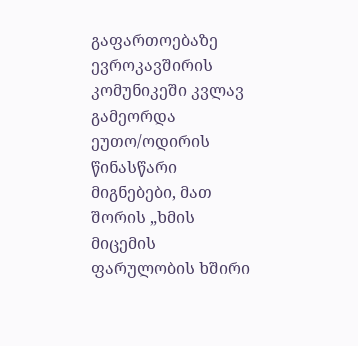გაფართოებაზე ევროკავშირის კომუნიკეში კვლავ გამეორდა ეუთო/ოდირის წინასწარი მიგნებები, მათ შორის „ხმის მიცემის ფარულობის ხშირი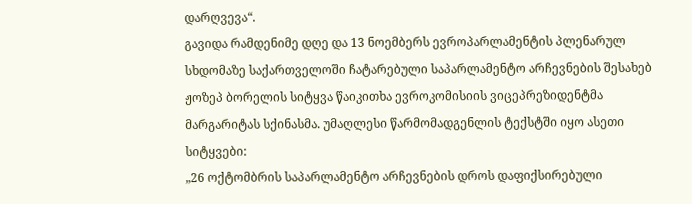დარღვევა“.
გავიდა რამდენიმე დღე და 13 ნოემბერს ევროპარლამენტის პლენარულ სხდომაზე საქართველოში ჩატარებული საპარლამენტო არჩევნების შესახებ ჟოზეპ ბორელის სიტყვა წაიკითხა ევროკომისიის ვიცეპრეზიდენტმა მარგარიტას სქინასმა. უმაღლესი წარმომადგენლის ტექსტში იყო ასეთი სიტყვები:
„26 ოქტომბრის საპარლამენტო არჩევნების დროს დაფიქსირებული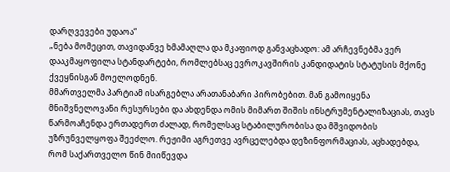დარღვევები უდაოა“
„ნება მომეცით, თავიდანვე ხმამაღლა და მკაფიოდ განვაცხადო: ამ არჩევნებმა ვერ დააკმაყოფილა სტანდარტები, რომლებსაც ევროკავშირის კანდიდატის სტატუსის მქონე ქვეყნისგან მოელოდნენ.
მმართველმა პარტიამ ისარგებლა არათანაბარი პირობებით. მან გამოიყენა მნიშვნელოვანი რესურსები და ახდენდა ომის მიმართ შიშის ინსტრუმენტალიზაციას, თავს წარმოაჩენდა ერთადერთ ძალად, რომელსაც სტაბილურობისა და მშვიდობის უზრუნველყოფა შეეძლო. რეჟიმი აგრეთვე ავრცელებდა დეზინფორმაციას, აცხადებდა, რომ საქართველო წინ მიიწევდა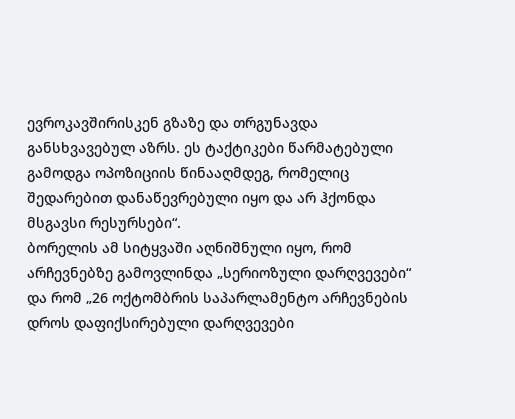ევროკავშირისკენ გზაზე და თრგუნავდა განსხვავებულ აზრს. ეს ტაქტიკები წარმატებული გამოდგა ოპოზიციის წინააღმდეგ, რომელიც შედარებით დანაწევრებული იყო და არ ჰქონდა მსგავსი რესურსები“.
ბორელის ამ სიტყვაში აღნიშნული იყო, რომ არჩევნებზე გამოვლინდა „სერიოზული დარღვევები“ და რომ „26 ოქტომბრის საპარლამენტო არჩევნების დროს დაფიქსირებული დარღვევები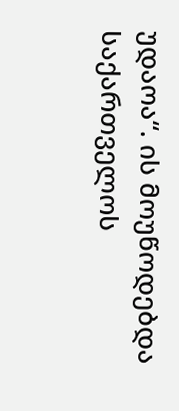უდაოა“. ის მოუწოდებდა საქართველოს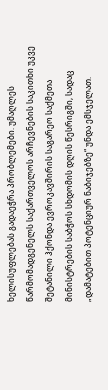ხელისუფლებას გადაეჭრა პრობლემები. უმაღლეს წარმომადგენელს საქართველოს არჩევნების საკითხი უკვე შეტანილი ჰქონდა ევროკავშირის საგარეო საქმეთა მინისტრების საბჭოს სხდომის დღის წესრიგში, სადაც „დამატებით პოტენციურ ნაბიჯებზე“ უნდა ემსჯელათ.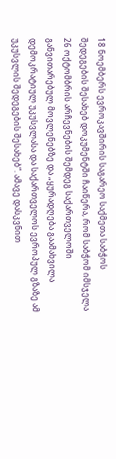18 ნოემბერს ევროკავშირის საგარეო საქმეთა საბჭოს შედეგების შესახებ დოკუმენტში ჩაიწერა, რომ საბჭომ იმსჯელა 26 ოქტომბრის არჩევნების შემდეგ საქართველოში განვითარებულ მოვლენებზე და „ყურადღება გაამახვილა დემოკრატიულ უკუსვლასა და საქართველოს ევროპულ გზაზე ამ უკუსვლის შედეგების შესახებ“. ამავე დასკვნით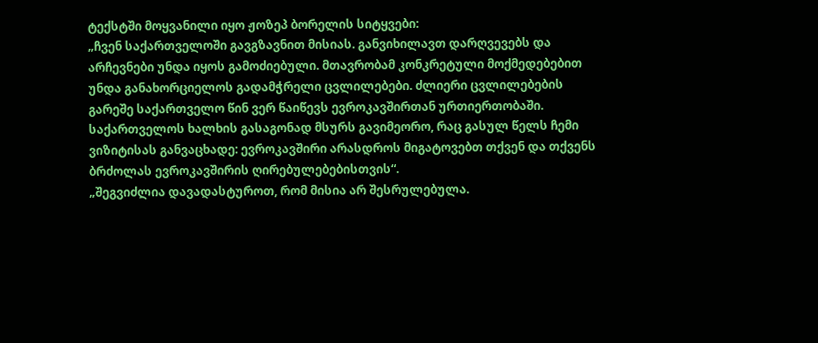ტექსტში მოყვანილი იყო ჟოზეპ ბორელის სიტყვები:
„ჩვენ საქართველოში გავგზავნით მისიას. განვიხილავთ დარღვევებს და არჩევნები უნდა იყოს გამოძიებული. მთავრობამ კონკრეტული მოქმედებებით უნდა განახორციელოს გადამჭრელი ცვლილებები. ძლიერი ცვლილებების გარეშე საქართველო წინ ვერ წაიწევს ევროკავშირთან ურთიერთობაში. საქართველოს ხალხის გასაგონად მსურს გავიმეორო, რაც გასულ წელს ჩემი ვიზიტისას განვაცხადე: ევროკავშირი არასდროს მიგატოვებთ თქვენ და თქვენს ბრძოლას ევროკავშირის ღირებულებებისთვის“.
„შეგვიძლია დავადასტუროთ, რომ მისია არ შესრულებულა.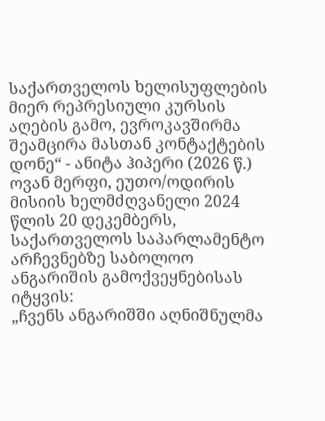საქართველოს ხელისუფლების მიერ რეპრესიული კურსის აღების გამო, ევროკავშირმა შეამცირა მასთან კონტაქტების დონე“ - ანიტა ჰიპერი (2026 წ.)
ოვან მერფი, ეუთო/ოდირის მისიის ხელმძღვანელი 2024 წლის 20 დეკემბერს, საქართველოს საპარლამენტო არჩევნებზე საბოლოო ანგარიშის გამოქვეყნებისას იტყვის:
„ჩვენს ანგარიშში აღნიშნულმა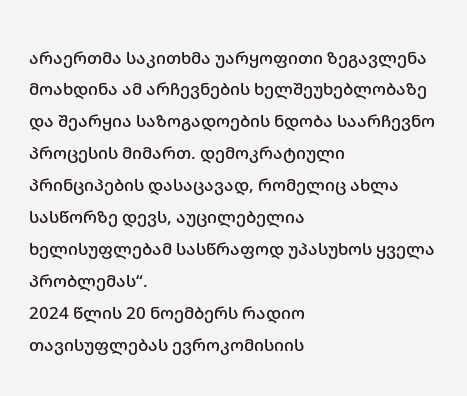არაერთმა საკითხმა უარყოფითი ზეგავლენა მოახდინა ამ არჩევნების ხელშეუხებლობაზე და შეარყია საზოგადოების ნდობა საარჩევნო პროცესის მიმართ. დემოკრატიული პრინციპების დასაცავად, რომელიც ახლა სასწორზე დევს, აუცილებელია ხელისუფლებამ სასწრაფოდ უპასუხოს ყველა პრობლემას“.
2024 წლის 20 ნოემბერს რადიო თავისუფლებას ევროკომისიის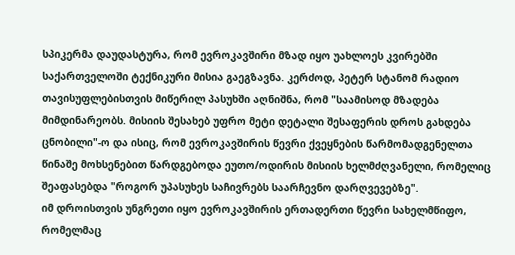სპიკერმა დაუდასტურა, რომ ევროკავშირი მზად იყო უახლოეს კვირებში საქართველოში ტექნიკური მისია გაეგზავნა. კერძოდ, პეტერ სტანომ რადიო თავისუფლებისთვის მიწერილ პასუხში აღნიშნა, რომ "საამისოდ მზადება მიმდინარეობს. მისიის შესახებ უფრო მეტი დეტალი შესაფერის დროს გახდება ცნობილი"-ო და ისიც, რომ ევროკავშირის წევრი ქვეყნების წარმომადგენელთა წინაშე მოხსენებით წარდგებოდა ეუთო/ოდირის მისიის ხელმძღვანელი, რომელიც შეაფასებდა "როგორ უპასუხეს საჩივრებს საარჩევნო დარღვევებზე".
იმ დროისთვის უნგრეთი იყო ევროკავშირის ერთადერთი წევრი სახელმწიფო, რომელმაც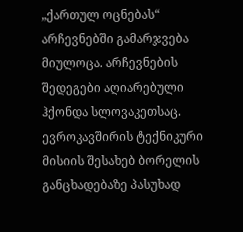„ქართულ ოცნებას“ არჩევნებში გამარჯვება მიულოცა. არჩევნების შედეგები აღიარებული ჰქონდა სლოვაკეთსაც.
ევროკავშირის ტექნიკური მისიის შესახებ ბორელის განცხადებაზე პასუხად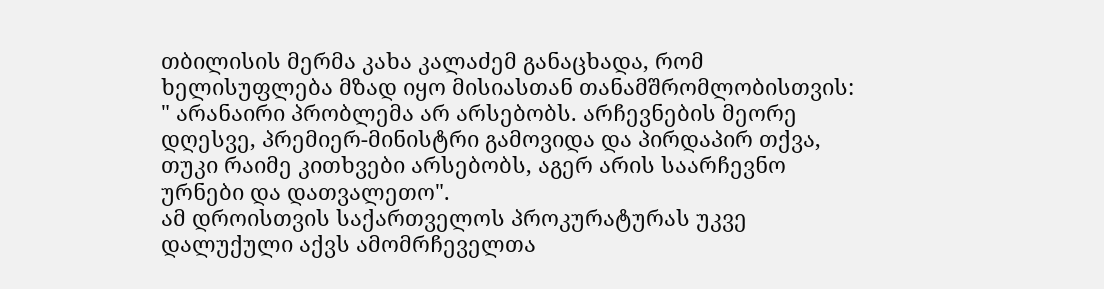თბილისის მერმა კახა კალაძემ განაცხადა, რომ ხელისუფლება მზად იყო მისიასთან თანამშრომლობისთვის:
" არანაირი პრობლემა არ არსებობს. არჩევნების მეორე დღესვე, პრემიერ-მინისტრი გამოვიდა და პირდაპირ თქვა, თუკი რაიმე კითხვები არსებობს, აგერ არის საარჩევნო ურნები და დათვალეთო".
ამ დროისთვის საქართველოს პროკურატურას უკვე დალუქული აქვს ამომრჩეველთა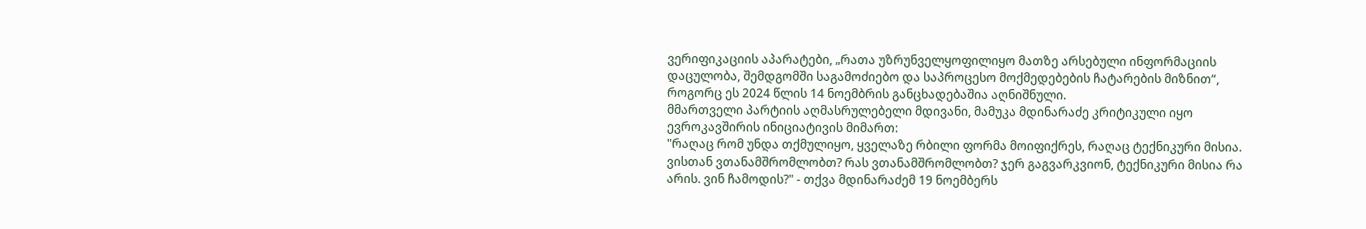ვერიფიკაციის აპარატები, „რათა უზრუნველყოფილიყო მათზე არსებული ინფორმაციის დაცულობა, შემდგომში საგამოძიებო და საპროცესო მოქმედებების ჩატარების მიზნით“, როგორც ეს 2024 წლის 14 ნოემბრის განცხადებაშია აღნიშნული.
მმართველი პარტიის აღმასრულებელი მდივანი, მამუკა მდინარაძე კრიტიკული იყო ევროკავშირის ინიციატივის მიმართ:
"რაღაც რომ უნდა თქმულიყო, ყველაზე რბილი ფორმა მოიფიქრეს, რაღაც ტექნიკური მისია.
ვისთან ვთანამშრომლობთ? რას ვთანამშრომლობთ? ჯერ გაგვარკვიონ, ტექნიკური მისია რა არის. ვინ ჩამოდის?" - თქვა მდინარაძემ 19 ნოემბერს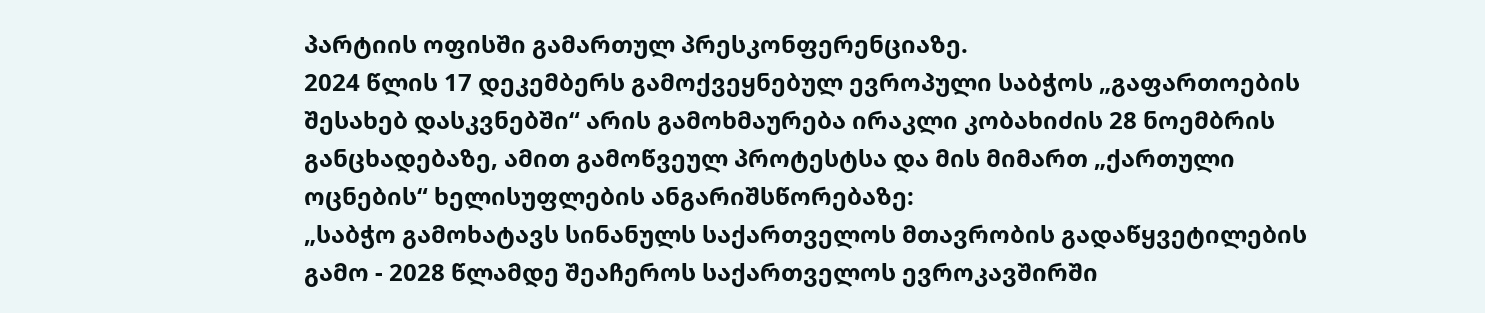პარტიის ოფისში გამართულ პრესკონფერენციაზე.
2024 წლის 17 დეკემბერს გამოქვეყნებულ ევროპული საბჭოს „გაფართოების შესახებ დასკვნებში“ არის გამოხმაურება ირაკლი კობახიძის 28 ნოემბრის განცხადებაზე, ამით გამოწვეულ პროტესტსა და მის მიმართ „ქართული ოცნების“ ხელისუფლების ანგარიშსწორებაზე:
„საბჭო გამოხატავს სინანულს საქართველოს მთავრობის გადაწყვეტილების გამო - 2028 წლამდე შეაჩეროს საქართველოს ევროკავშირში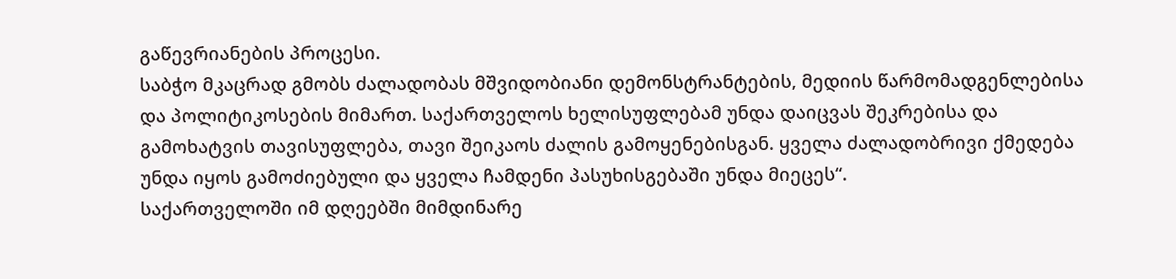გაწევრიანების პროცესი.
საბჭო მკაცრად გმობს ძალადობას მშვიდობიანი დემონსტრანტების, მედიის წარმომადგენლებისა და პოლიტიკოსების მიმართ. საქართველოს ხელისუფლებამ უნდა დაიცვას შეკრებისა და გამოხატვის თავისუფლება, თავი შეიკაოს ძალის გამოყენებისგან. ყველა ძალადობრივი ქმედება უნდა იყოს გამოძიებული და ყველა ჩამდენი პასუხისგებაში უნდა მიეცეს“.
საქართველოში იმ დღეებში მიმდინარე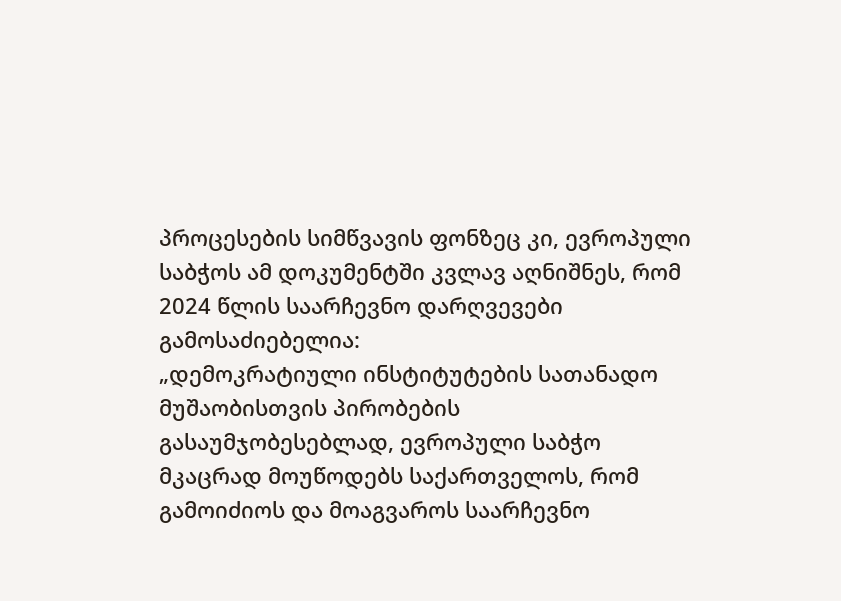პროცესების სიმწვავის ფონზეც კი, ევროპული საბჭოს ამ დოკუმენტში კვლავ აღნიშნეს, რომ 2024 წლის საარჩევნო დარღვევები გამოსაძიებელია:
„დემოკრატიული ინსტიტუტების სათანადო მუშაობისთვის პირობების გასაუმჯობესებლად, ევროპული საბჭო მკაცრად მოუწოდებს საქართველოს, რომ გამოიძიოს და მოაგვაროს საარჩევნო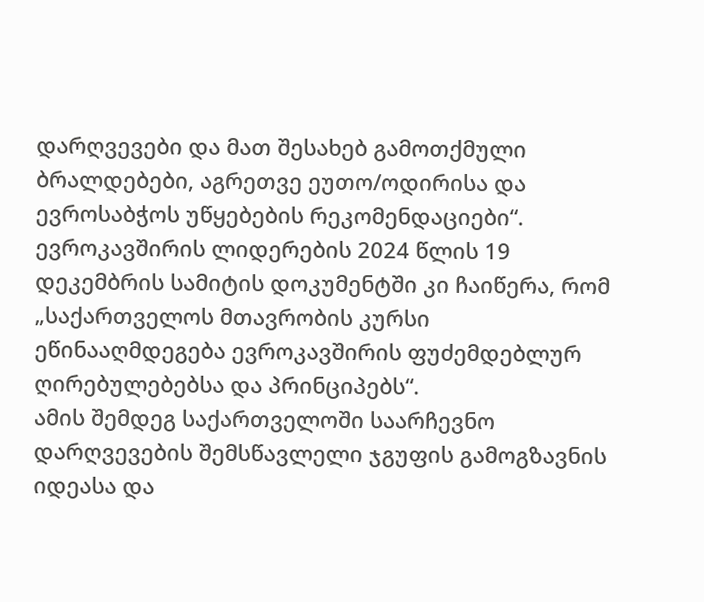დარღვევები და მათ შესახებ გამოთქმული ბრალდებები, აგრეთვე ეუთო/ოდირისა და ევროსაბჭოს უწყებების რეკომენდაციები“.
ევროკავშირის ლიდერების 2024 წლის 19 დეკემბრის სამიტის დოკუმენტში კი ჩაიწერა, რომ „საქართველოს მთავრობის კურსი ეწინააღმდეგება ევროკავშირის ფუძემდებლურ ღირებულებებსა და პრინციპებს“.
ამის შემდეგ საქართველოში საარჩევნო დარღვევების შემსწავლელი ჯგუფის გამოგზავნის იდეასა და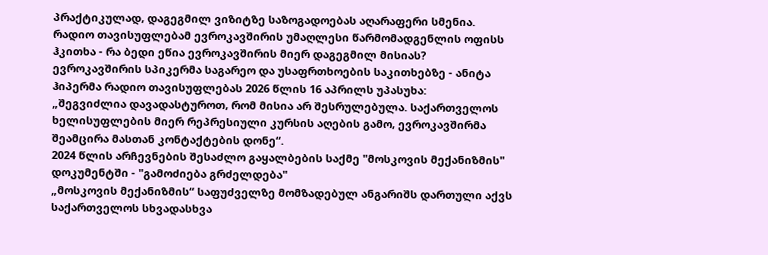პრაქტიკულად, დაგეგმილ ვიზიტზე საზოგადოებას აღარაფერი სმენია.
რადიო თავისუფლებამ ევროკავშირის უმაღლესი წარმომადგენლის ოფისს ჰკითხა - რა ბედი ეწია ევროკავშირის მიერ დაგეგმილ მისიას?
ევროკავშირის სპიკერმა საგარეო და უსაფრთხოების საკითხებზე - ანიტა ჰიპერმა რადიო თავისუფლებას 2026 წლის 16 აპრილს უპასუხა:
„შეგვიძლია დავადასტუროთ, რომ მისია არ შესრულებულა. საქართველოს ხელისუფლების მიერ რეპრესიული კურსის აღების გამო, ევროკავშირმა შეამცირა მასთან კონტაქტების დონე“.
2024 წლის არჩევნების შესაძლო გაყალბების საქმე "მოსკოვის მექანიზმის" დოკუმენტში - "გამოძიება გრძელდება"
„მოსკოვის მექანიზმის“ საფუძველზე მომზადებულ ანგარიშს დართული აქვს საქართველოს სხვადასხვა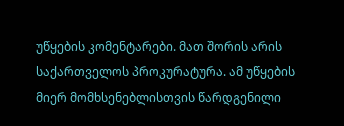უწყების კომენტარები. მათ შორის არის საქართველოს პროკურატურა. ამ უწყების მიერ მომხსენებლისთვის წარდგენილი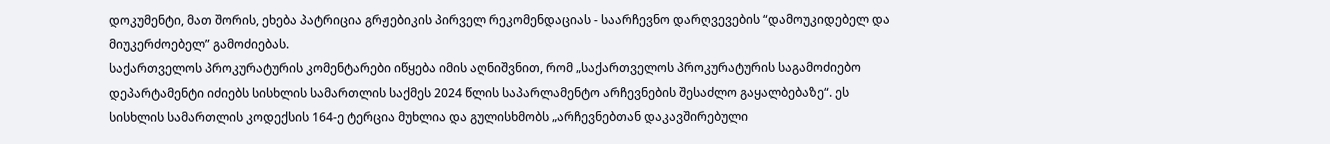დოკუმენტი, მათ შორის, ეხება პატრიცია გრჟებიკის პირველ რეკომენდაციას - საარჩევნო დარღვევების “დამოუკიდებელ და მიუკერძოებელ” გამოძიებას.
საქართველოს პროკურატურის კომენტარები იწყება იმის აღნიშვნით, რომ „საქართველოს პროკურატურის საგამოძიებო დეპარტამენტი იძიებს სისხლის სამართლის საქმეს 2024 წლის საპარლამენტო არჩევნების შესაძლო გაყალბებაზე“. ეს სისხლის სამართლის კოდექსის 164-ე ტერცია მუხლია და გულისხმობს „არჩევნებთან დაკავშირებული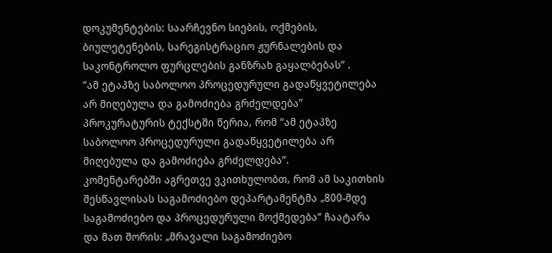დოკუმენტების: საარჩევნო სიების, ოქმების, ბიულეტენების, სარეგისტრაციო ჟურნალების და საკონტროლო ფურცლების განზრახ გაყალბებას“ .
“ამ ეტაპზე საბოლოო პროცედურული გადაწყვეტილება არ მიღებულა და გამოძიება გრძელდება”
პროკურატურის ტექსტში წერია, რომ “ამ ეტაპზე საბოლოო პროცედურული გადაწყვეტილება არ მიღებულა და გამოძიება გრძელდება”.
კომენტარებში აგრეთვე ვკითხულობთ, რომ ამ საკითხის შესწავლისას საგამოძიებო დეპარტამენტმა „800-მდე საგამოძიებო და პროცედურული მოქმედება“ ჩაატარა და მათ შორის: „მრავალი საგამოძიებო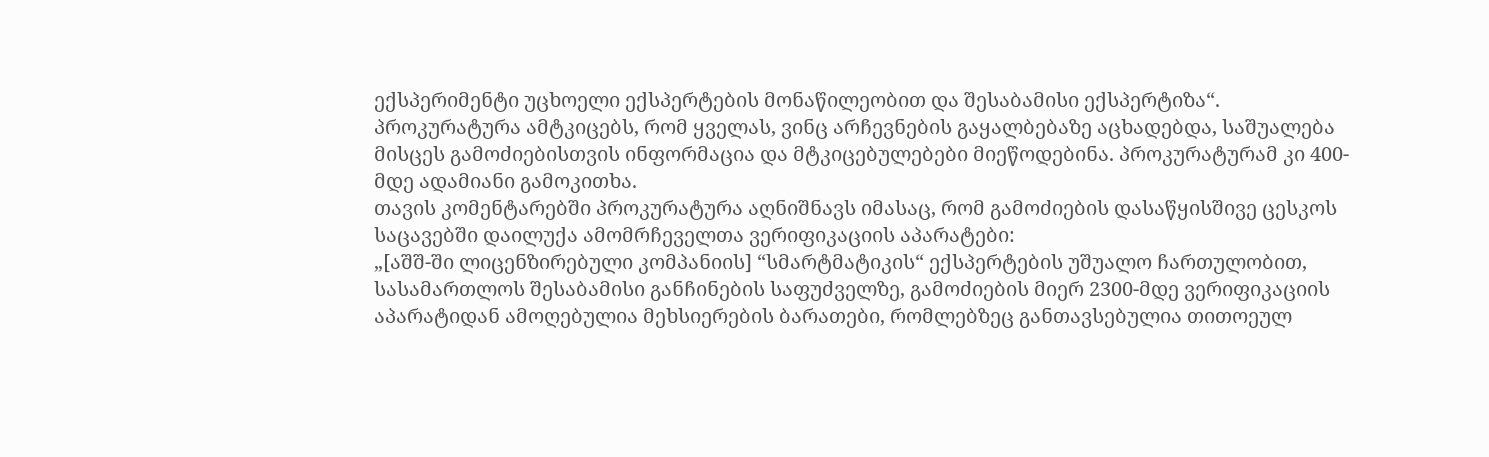ექსპერიმენტი უცხოელი ექსპერტების მონაწილეობით და შესაბამისი ექსპერტიზა“.
პროკურატურა ამტკიცებს, რომ ყველას, ვინც არჩევნების გაყალბებაზე აცხადებდა, საშუალება მისცეს გამოძიებისთვის ინფორმაცია და მტკიცებულებები მიეწოდებინა. პროკურატურამ კი 400-მდე ადამიანი გამოკითხა.
თავის კომენტარებში პროკურატურა აღნიშნავს იმასაც, რომ გამოძიების დასაწყისშივე ცესკოს საცავებში დაილუქა ამომრჩეველთა ვერიფიკაციის აპარატები:
„[აშშ-ში ლიცენზირებული კომპანიის] “სმარტმატიკის“ ექსპერტების უშუალო ჩართულობით, სასამართლოს შესაბამისი განჩინების საფუძველზე, გამოძიების მიერ 2300-მდე ვერიფიკაციის აპარატიდან ამოღებულია მეხსიერების ბარათები, რომლებზეც განთავსებულია თითოეულ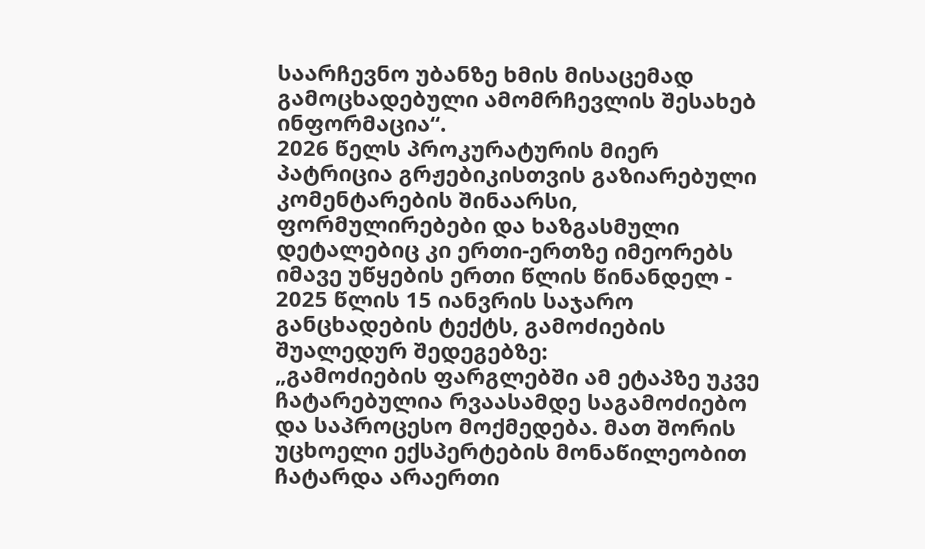საარჩევნო უბანზე ხმის მისაცემად გამოცხადებული ამომრჩევლის შესახებ ინფორმაცია“.
2026 წელს პროკურატურის მიერ პატრიცია გრჟებიკისთვის გაზიარებული კომენტარების შინაარსი, ფორმულირებები და ხაზგასმული დეტალებიც კი ერთი-ერთზე იმეორებს იმავე უწყების ერთი წლის წინანდელ - 2025 წლის 15 იანვრის საჯარო განცხადების ტექტს, გამოძიების შუალედურ შედეგებზე:
„გამოძიების ფარგლებში ამ ეტაპზე უკვე ჩატარებულია რვაასამდე საგამოძიებო და საპროცესო მოქმედება. მათ შორის უცხოელი ექსპერტების მონაწილეობით ჩატარდა არაერთი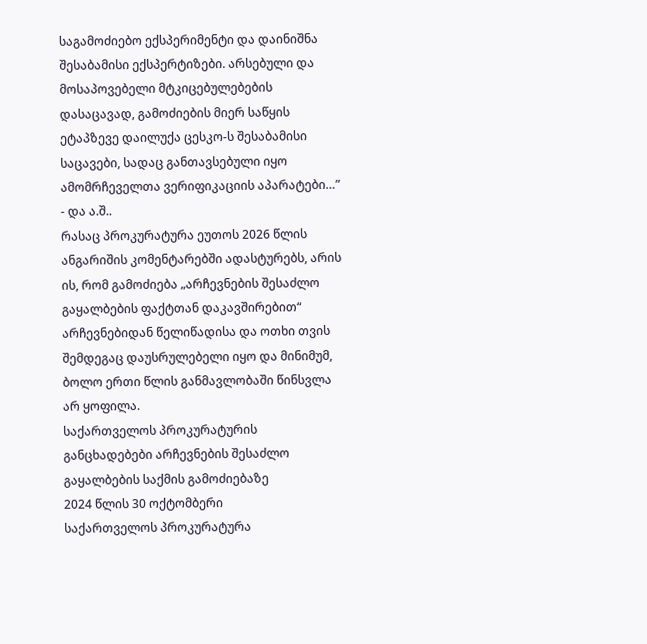საგამოძიებო ექსპერიმენტი და დაინიშნა შესაბამისი ექსპერტიზები. არსებული და მოსაპოვებელი მტკიცებულებების დასაცავად, გამოძიების მიერ საწყის ეტაპზევე დაილუქა ცესკო-ს შესაბამისი საცავები, სადაც განთავსებული იყო ამომრჩეველთა ვერიფიკაციის აპარატები…” - და ა.შ..
რასაც პროკურატურა ეუთოს 2026 წლის ანგარიშის კომენტარებში ადასტურებს, არის ის, რომ გამოძიება „არჩევნების შესაძლო გაყალბების ფაქტთან დაკავშირებით“ არჩევნებიდან წელიწადისა და ოთხი თვის შემდეგაც დაუსრულებელი იყო და მინიმუმ, ბოლო ერთი წლის განმავლობაში წინსვლა არ ყოფილა.
საქართველოს პროკურატურის განცხადებები არჩევნების შესაძლო გაყალბების საქმის გამოძიებაზე
2024 წლის 30 ოქტომბერი
საქართველოს პროკურატურა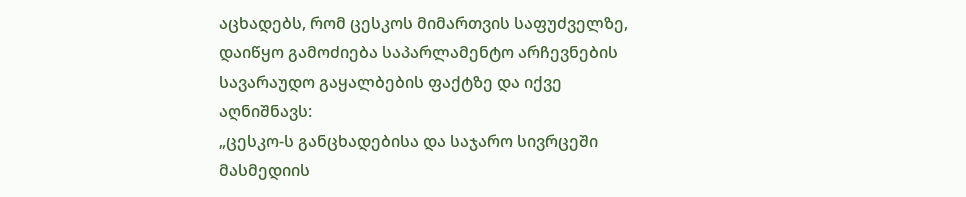აცხადებს, რომ ცესკოს მიმართვის საფუძველზე, დაიწყო გამოძიება საპარლამენტო არჩევნების სავარაუდო გაყალბების ფაქტზე და იქვე აღნიშნავს:
„ცესკო-ს განცხადებისა და საჯარო სივრცეში მასმედიის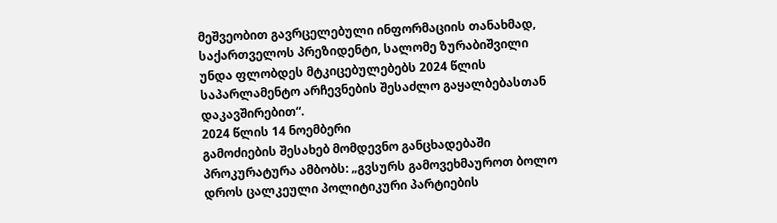მეშვეობით გავრცელებული ინფორმაციის თანახმად, საქართველოს პრეზიდენტი, სალომე ზურაბიშვილი უნდა ფლობდეს მტკიცებულებებს 2024 წლის საპარლამენტო არჩევნების შესაძლო გაყალბებასთან დაკავშირებით“.
2024 წლის 14 ნოემბერი
გამოძიების შესახებ მომდევნო განცხადებაში პროკურატურა ამბობს: „გვსურს გამოვეხმაუროთ ბოლო დროს ცალკეული პოლიტიკური პარტიების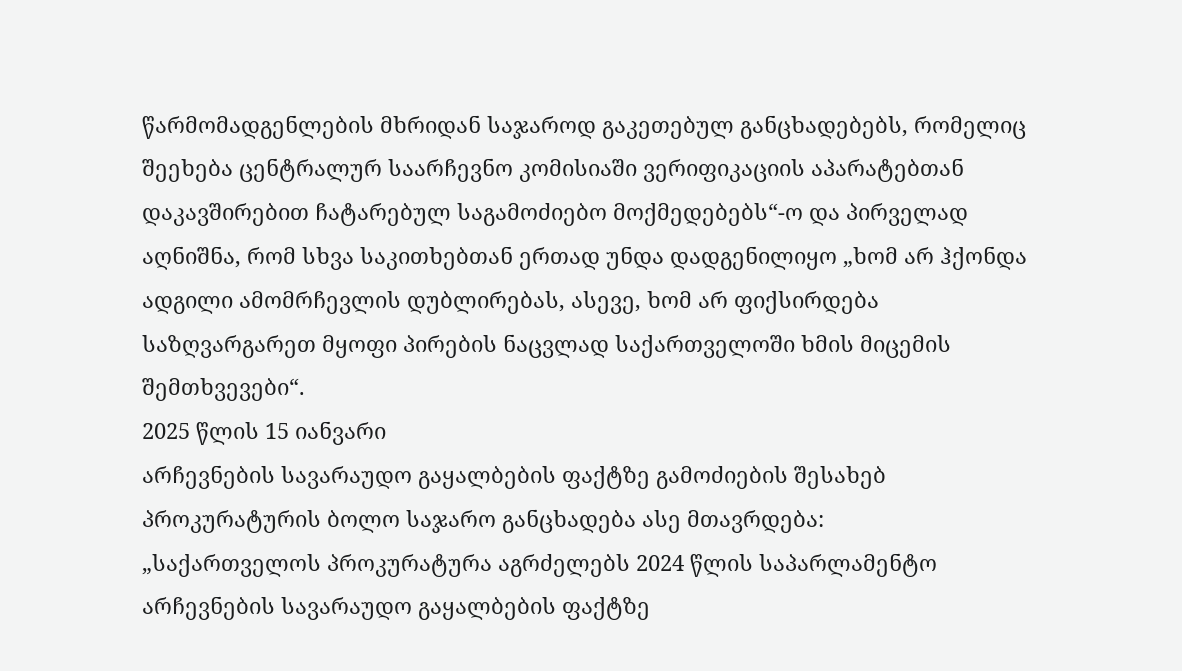წარმომადგენლების მხრიდან საჯაროდ გაკეთებულ განცხადებებს, რომელიც შეეხება ცენტრალურ საარჩევნო კომისიაში ვერიფიკაციის აპარატებთან დაკავშირებით ჩატარებულ საგამოძიებო მოქმედებებს“-ო და პირველად აღნიშნა, რომ სხვა საკითხებთან ერთად უნდა დადგენილიყო „ხომ არ ჰქონდა ადგილი ამომრჩევლის დუბლირებას, ასევე, ხომ არ ფიქსირდება საზღვარგარეთ მყოფი პირების ნაცვლად საქართველოში ხმის მიცემის შემთხვევები“.
2025 წლის 15 იანვარი
არჩევნების სავარაუდო გაყალბების ფაქტზე გამოძიების შესახებ პროკურატურის ბოლო საჯარო განცხადება ასე მთავრდება:
„საქართველოს პროკურატურა აგრძელებს 2024 წლის საპარლამენტო არჩევნების სავარაუდო გაყალბების ფაქტზე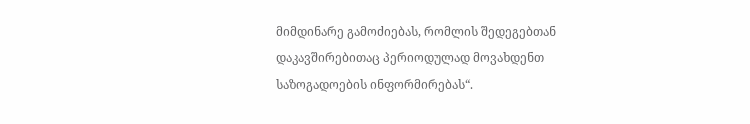მიმდინარე გამოძიებას, რომლის შედეგებთან დაკავშირებითაც პერიოდულად მოვახდენთ საზოგადოების ინფორმირებას“.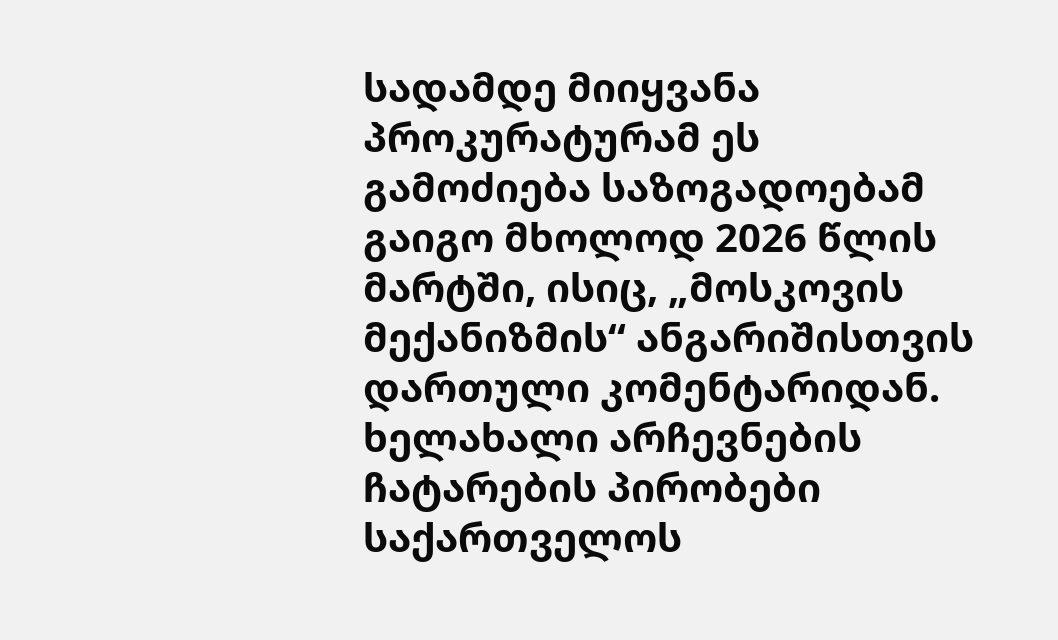სადამდე მიიყვანა პროკურატურამ ეს გამოძიება საზოგადოებამ გაიგო მხოლოდ 2026 წლის მარტში, ისიც, „მოსკოვის მექანიზმის“ ანგარიშისთვის დართული კომენტარიდან.
ხელახალი არჩევნების ჩატარების პირობები
საქართველოს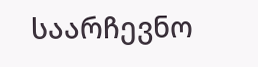საარჩევნო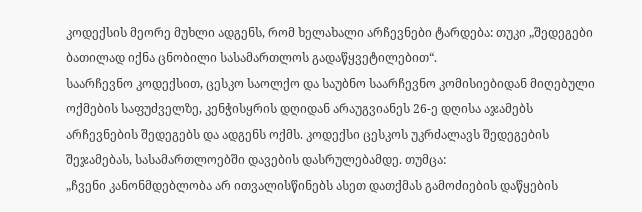კოდექსის მეორე მუხლი ადგენს, რომ ხელახალი არჩევნები ტარდება: თუკი „შედეგები ბათილად იქნა ცნობილი სასამართლოს გადაწყვეტილებით“.
საარჩევნო კოდექსით, ცესკო საოლქო და საუბნო საარჩევნო კომისიებიდან მიღებული ოქმების საფუძველზე, კენჭისყრის დღიდან არაუგვიანეს 26-ე დღისა აჯამებს არჩევნების შედეგებს და ადგენს ოქმს. კოდექსი ცესკოს უკრძალავს შედეგების შეჯამებას, სასამართლოებში დავების დასრულებამდე. თუმცა:
„ჩვენი კანონმდებლობა არ ითვალისწინებს ასეთ დათქმას გამოძიების დაწყების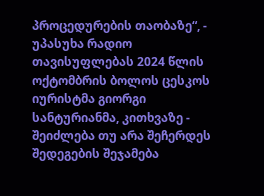პროცედურების თაობაზე“, - უპასუხა რადიო თავისუფლებას 2024 წლის ოქტომბრის ბოლოს ცესკოს იურისტმა გიორგი სანტურიანმა, კითხვაზე - შეიძლება თუ არა შეჩერდეს შედეგების შეჯამება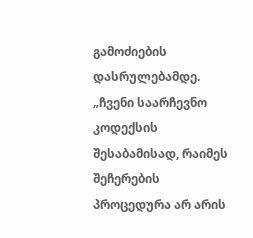გამოძიების დასრულებამდე.
„ჩვენი საარჩევნო კოდექსის შესაბამისად, რაიმეს შეჩერების პროცედურა არ არის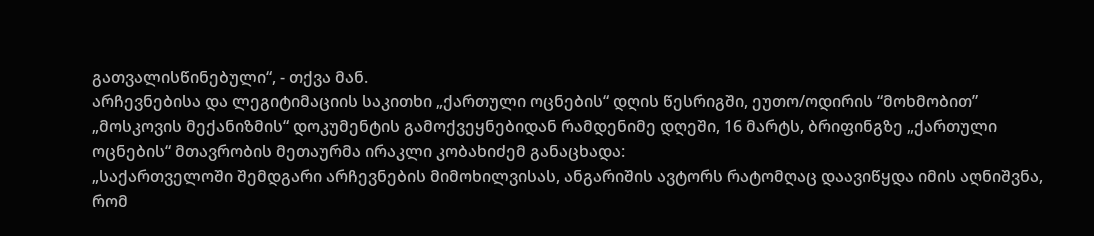გათვალისწინებული“, - თქვა მან.
არჩევნებისა და ლეგიტიმაციის საკითხი „ქართული ოცნების“ დღის წესრიგში, ეუთო/ოდირის “მოხმობით”
„მოსკოვის მექანიზმის“ დოკუმენტის გამოქვეყნებიდან რამდენიმე დღეში, 16 მარტს, ბრიფინგზე „ქართული ოცნების“ მთავრობის მეთაურმა ირაკლი კობახიძემ განაცხადა:
„საქართველოში შემდგარი არჩევნების მიმოხილვისას, ანგარიშის ავტორს რატომღაც დაავიწყდა იმის აღნიშვნა, რომ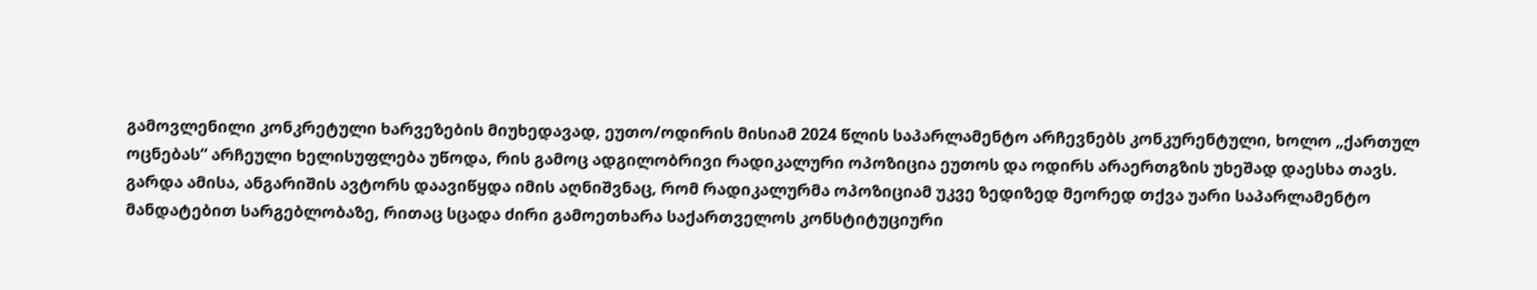გამოვლენილი კონკრეტული ხარვეზების მიუხედავად, ეუთო/ოდირის მისიამ 2024 წლის საპარლამენტო არჩევნებს კონკურენტული, ხოლო „ქართულ ოცნებას“ არჩეული ხელისუფლება უწოდა, რის გამოც ადგილობრივი რადიკალური ოპოზიცია ეუთოს და ოდირს არაერთგზის უხეშად დაესხა თავს.
გარდა ამისა, ანგარიშის ავტორს დაავიწყდა იმის აღნიშვნაც, რომ რადიკალურმა ოპოზიციამ უკვე ზედიზედ მეორედ თქვა უარი საპარლამენტო მანდატებით სარგებლობაზე, რითაც სცადა ძირი გამოეთხარა საქართველოს კონსტიტუციური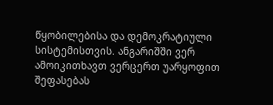წყობილებისა და დემოკრატიული სისტემისთვის. ანგარიშში ვერ ამოიკითხავთ ვერცერთ უარყოფით შეფასებას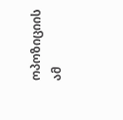ოპოზიციის ამ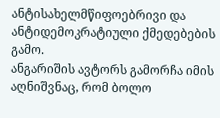ანტისახელმწიფოებრივი და ანტიდემოკრატიული ქმედებების გამო.
ანგარიშის ავტორს გამორჩა იმის აღნიშვნაც, რომ ბოლო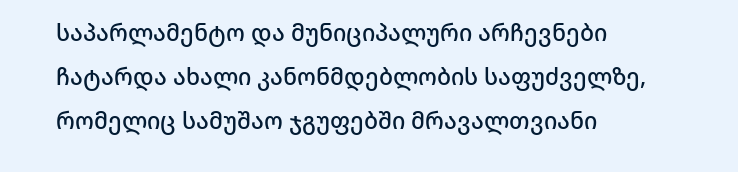საპარლამენტო და მუნიციპალური არჩევნები ჩატარდა ახალი კანონმდებლობის საფუძველზე, რომელიც სამუშაო ჯგუფებში მრავალთვიანი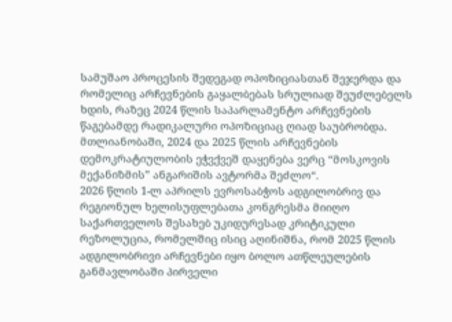სამუშაო პროცესის შედეგად ოპოზიციასთან შეჯერდა და რომელიც არჩევნების გაყალბებას სრულიად შეუძლებელს ხდის, რაზეც 2024 წლის საპარლამენტო არჩევნების წაგებამდე რადიკალური ოპოზიციაც ღიად საუბრობდა. მთლიანობაში, 2024 და 2025 წლის არჩევნების დემოკრატიულობის ეჭვქვეშ დაყენება ვერც “მოსკოვის მექანიზმის” ანგარიშის ავტორმა შეძლო“.
2026 წლის 1-ლ აპრილს ევროსაბჭოს ადგილობრივ და რეგიონულ ხელისუფლებათა კონგრესმა მიიღო საქართველოს შესახებ უკიდურესად კრიტიკული რეზოლუცია, რომელშიც ისიც აღინიშნა, რომ 2025 წლის ადგილობრივი არჩევნები იყო ბოლო ათწლეულების განმავლობაში პირველი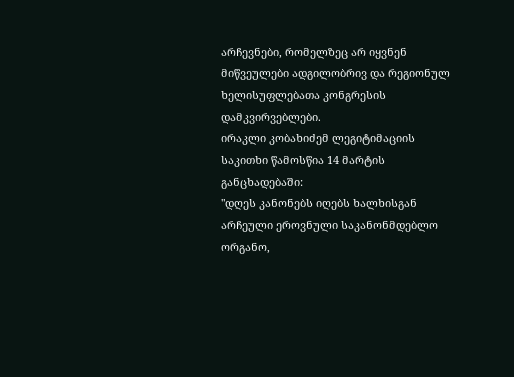არჩევნები, რომელზეც არ იყვნენ მიწვეულები ადგილობრივ და რეგიონულ ხელისუფლებათა კონგრესის დამკვირვებლები.
ირაკლი კობახიძემ ლეგიტიმაციის საკითხი წამოსწია 14 მარტის განცხადებაში:
"დღეს კანონებს იღებს ხალხისგან არჩეული ეროვნული საკანონმდებლო ორგანო,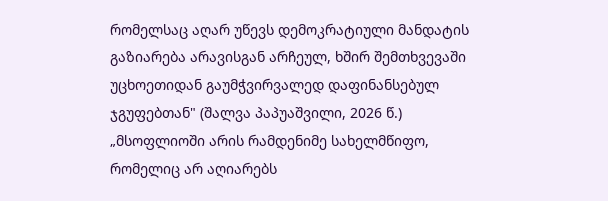რომელსაც აღარ უწევს დემოკრატიული მანდატის გაზიარება არავისგან არჩეულ, ხშირ შემთხვევაში უცხოეთიდან გაუმჭვირვალედ დაფინანსებულ ჯგუფებთან" (შალვა პაპუაშვილი, 2026 წ.)
„მსოფლიოში არის რამდენიმე სახელმწიფო, რომელიც არ აღიარებს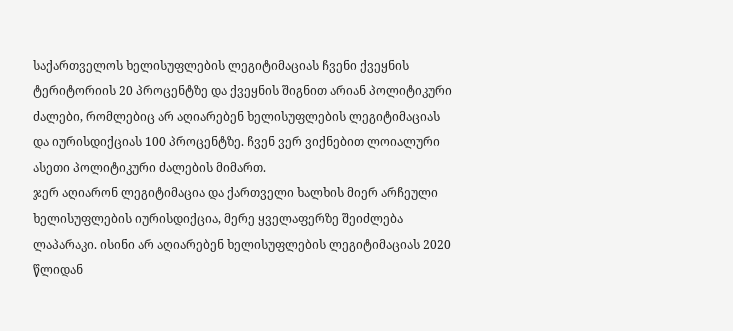საქართველოს ხელისუფლების ლეგიტიმაციას ჩვენი ქვეყნის ტერიტორიის 20 პროცენტზე და ქვეყნის შიგნით არიან პოლიტიკური ძალები, რომლებიც არ აღიარებენ ხელისუფლების ლეგიტიმაციას და იურისდიქციას 100 პროცენტზე. ჩვენ ვერ ვიქნებით ლოიალური ასეთი პოლიტიკური ძალების მიმართ.
ჯერ აღიარონ ლეგიტიმაცია და ქართველი ხალხის მიერ არჩეული ხელისუფლების იურისდიქცია, მერე ყველაფერზე შეიძლება ლაპარაკი. ისინი არ აღიარებენ ხელისუფლების ლეგიტიმაციას 2020 წლიდან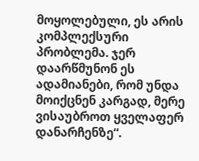მოყოლებული, ეს არის კომპლექსური პრობლემა. ჯერ დაარწმუნონ ეს ადამიანები, რომ უნდა მოიქცნენ კარგად, მერე ვისაუბროთ ყველაფერ დანარჩენზე“.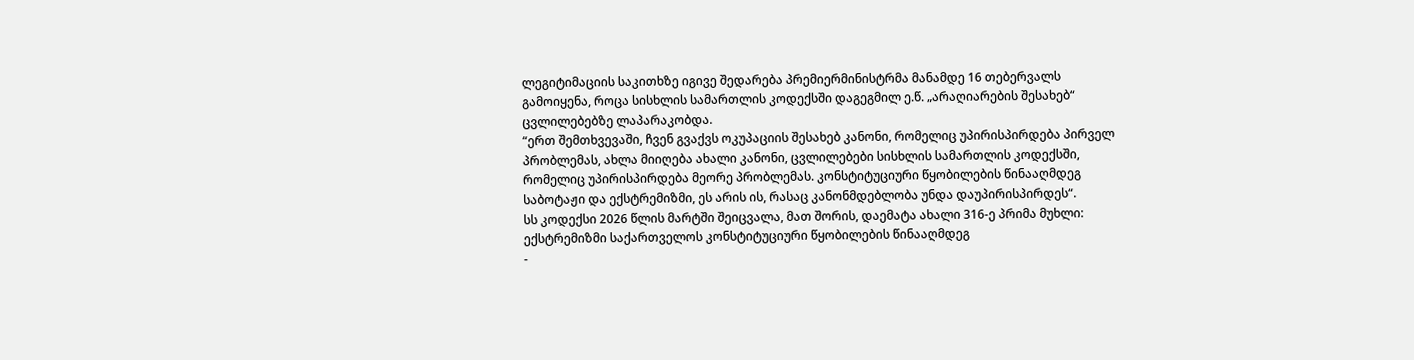ლეგიტიმაციის საკითხზე იგივე შედარება პრემიერმინისტრმა მანამდე 16 თებერვალს გამოიყენა, როცა სისხლის სამართლის კოდექსში დაგეგმილ ე.წ. „არაღიარების შესახებ“ ცვლილებებზე ლაპარაკობდა.
“ერთ შემთხვევაში, ჩვენ გვაქვს ოკუპაციის შესახებ კანონი, რომელიც უპირისპირდება პირველ პრობლემას, ახლა მიიღება ახალი კანონი, ცვლილებები სისხლის სამართლის კოდექსში, რომელიც უპირისპირდება მეორე პრობლემას. კონსტიტუციური წყობილების წინააღმდეგ საბოტაჟი და ექსტრემიზმი, ეს არის ის, რასაც კანონმდებლობა უნდა დაუპირისპირდეს“.
სს კოდექსი 2026 წლის მარტში შეიცვალა, მათ შორის, დაემატა ახალი 316-ე პრიმა მუხლი:
ექსტრემიზმი საქართველოს კონსტიტუციური წყობილების წინააღმდეგ
-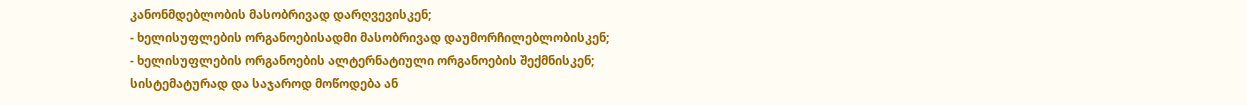კანონმდებლობის მასობრივად დარღვევისკენ;
- ხელისუფლების ორგანოებისადმი მასობრივად დაუმორჩილებლობისკენ;
- ხელისუფლების ორგანოების ალტერნატიული ორგანოების შექმნისკენ;
სისტემატურად და საჯაროდ მოწოდება ან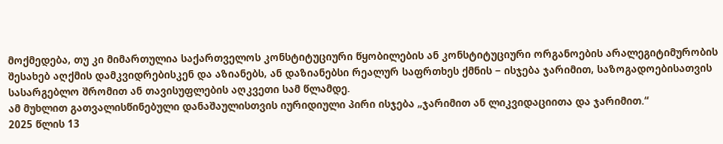მოქმედება, თუ კი მიმართულია საქართველოს კონსტიტუციური წყობილების ან კონსტიტუციური ორგანოების არალეგიტიმურობის შესახებ აღქმის დამკვიდრებისკენ და აზიანებს, ან დაზიანებსი რეალურ საფრთხეს ქმნის − ისჯება ჯარიმით, საზოგადოებისათვის სასარგებლო შრომით ან თავისუფლების აღკვეთი სამ წლამდე.
ამ მუხლით გათვალისწინებული დანაშაულისთვის იურიდიული პირი ისჯება „ჯარიმით ან ლიკვიდაციითა და ჯარიმით.“
2025 წლის 13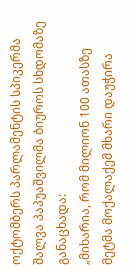ოქტომბერს პარლამენტის სპიკერმა შალვა პაპუაშვილმა ბიუროს სხდომაზე განაცხადა:
„მიხარია, რომ მილიონ 100 ათასზე მეტმა მოქალაქემ მხარი დაუჭირა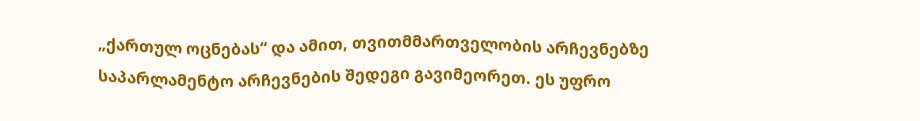„ქართულ ოცნებას“ და ამით, თვითმმართველობის არჩევნებზე საპარლამენტო არჩევნების შედეგი გავიმეორეთ. ეს უფრო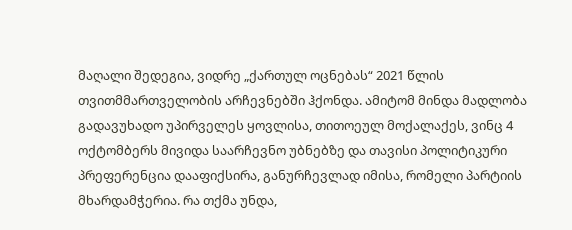მაღალი შედეგია, ვიდრე „ქართულ ოცნებას“ 2021 წლის თვითმმართველობის არჩევნებში ჰქონდა. ამიტომ მინდა მადლობა გადავუხადო უპირველეს ყოვლისა, თითოეულ მოქალაქეს, ვინც 4 ოქტომბერს მივიდა საარჩევნო უბნებზე და თავისი პოლიტიკური პრეფერენცია დააფიქსირა, განურჩევლად იმისა, რომელი პარტიის მხარდამჭერია. რა თქმა უნდა,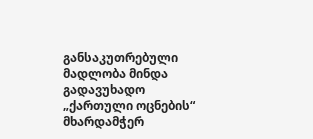განსაკუთრებული მადლობა მინდა გადავუხადო „ქართული ოცნების“ მხარდამჭერ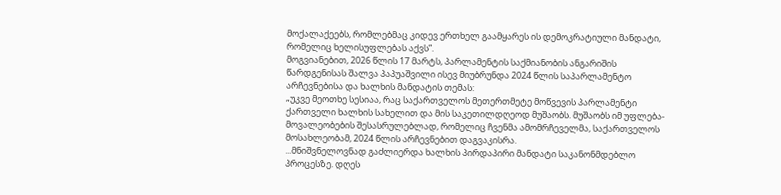მოქალაქეებს, რომლებმაც კიდევ ერთხელ გაამყარეს ის დემოკრატიული მანდატი, რომელიც ხელისუფლებას აქვს”.
მოგვიანებით, 2026 წლის 17 მარტს, პარლამენტის საქმიანობის ანგარიშის წარდგენისას შალვა პაპუაშვილი ისევ მიუბრუნდა 2024 წლის საპარლამენტო არჩევნებისა და ხალხის მანდატის თემას:
„უკვე მეოთხე სესიაა, რაც საქართველოს მეთერთმეტე მოწვევის პარლამენტი ქართველი ხალხის სახელით და მის საკეთილდღეოდ მუშაობს. მუშაობს იმ უფლება-მოვალეობების შესასრულებლად, რომელიც ჩვენმა ამომრჩეველმა, საქართველოს მოსახლეობამ, 2024 წლის არჩევნებით დაგვაკისრა.
...მნიშვნელოვნად გაძლიერდა ხალხის პირდაპირი მანდატი საკანონმდებლო პროცესზე. დღეს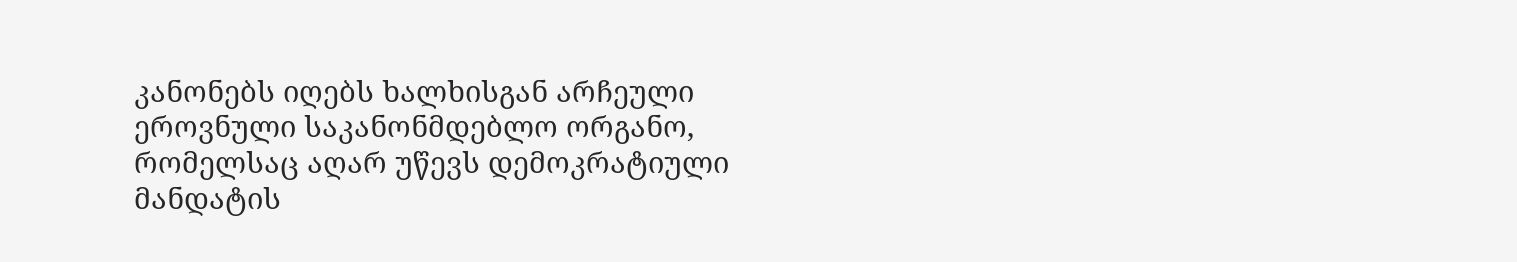კანონებს იღებს ხალხისგან არჩეული ეროვნული საკანონმდებლო ორგანო, რომელსაც აღარ უწევს დემოკრატიული მანდატის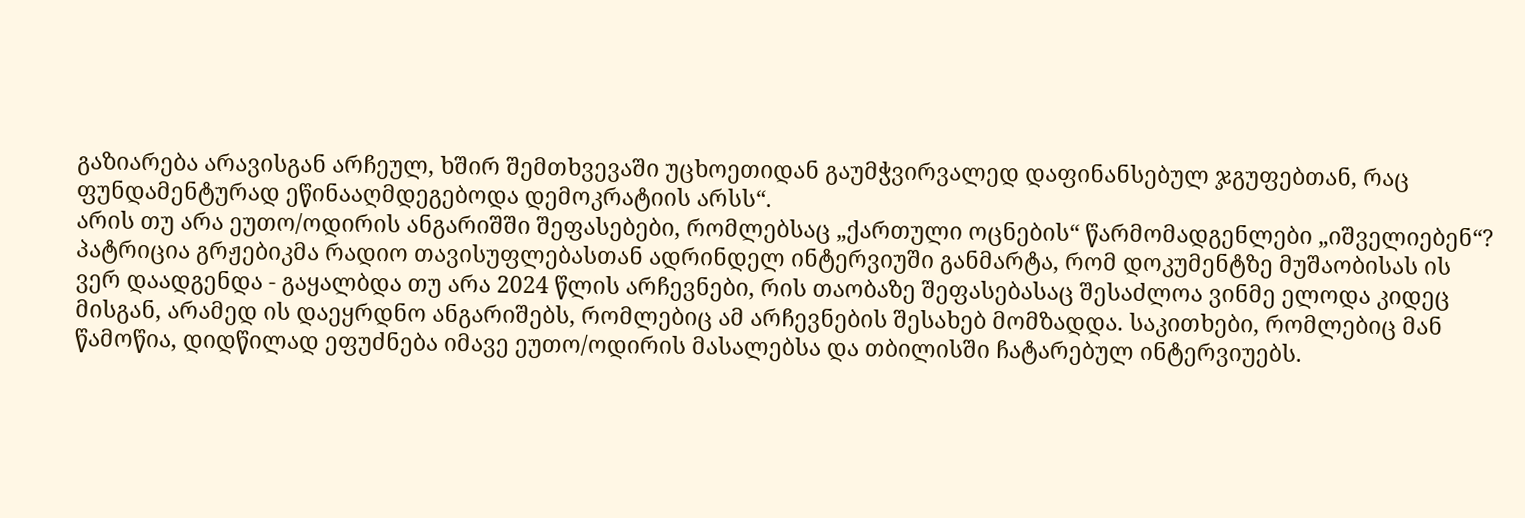გაზიარება არავისგან არჩეულ, ხშირ შემთხვევაში უცხოეთიდან გაუმჭვირვალედ დაფინანსებულ ჯგუფებთან, რაც ფუნდამენტურად ეწინააღმდეგებოდა დემოკრატიის არსს“.
არის თუ არა ეუთო/ოდირის ანგარიშში შეფასებები, რომლებსაც „ქართული ოცნების“ წარმომადგენლები „იშველიებენ“?
პატრიცია გრჟებიკმა რადიო თავისუფლებასთან ადრინდელ ინტერვიუში განმარტა, რომ დოკუმენტზე მუშაობისას ის ვერ დაადგენდა - გაყალბდა თუ არა 2024 წლის არჩევნები, რის თაობაზე შეფასებასაც შესაძლოა ვინმე ელოდა კიდეც მისგან, არამედ ის დაეყრდნო ანგარიშებს, რომლებიც ამ არჩევნების შესახებ მომზადდა. საკითხები, რომლებიც მან წამოწია, დიდწილად ეფუძნება იმავე ეუთო/ოდირის მასალებსა და თბილისში ჩატარებულ ინტერვიუებს.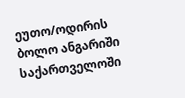ეუთო/ოდირის ბოლო ანგარიში საქართველოში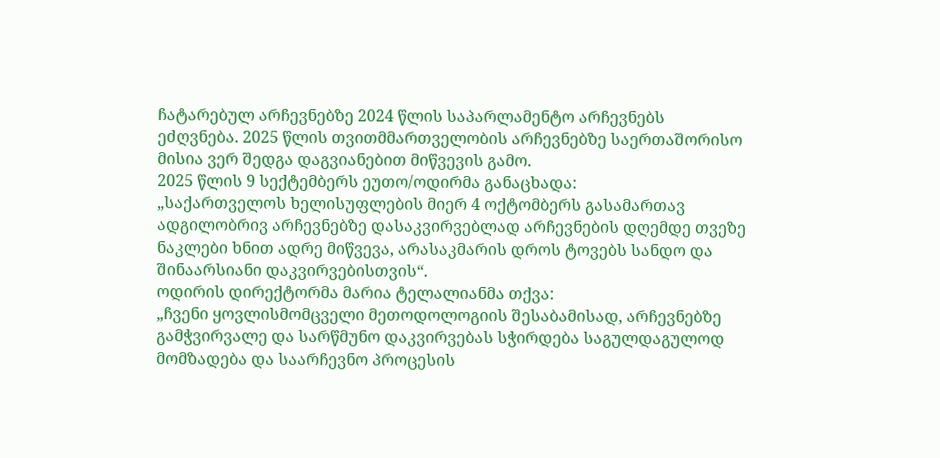ჩატარებულ არჩევნებზე 2024 წლის საპარლამენტო არჩევნებს ეძღვნება. 2025 წლის თვითმმართველობის არჩევნებზე საერთაშორისო მისია ვერ შედგა დაგვიანებით მიწვევის გამო.
2025 წლის 9 სექტემბერს ეუთო/ოდირმა განაცხადა:
„საქართველოს ხელისუფლების მიერ 4 ოქტომბერს გასამართავ ადგილობრივ არჩევნებზე დასაკვირვებლად არჩევნების დღემდე თვეზე ნაკლები ხნით ადრე მიწვევა, არასაკმარის დროს ტოვებს სანდო და შინაარსიანი დაკვირვებისთვის“.
ოდირის დირექტორმა მარია ტელალიანმა თქვა:
„ჩვენი ყოვლისმომცველი მეთოდოლოგიის შესაბამისად, არჩევნებზე გამჭვირვალე და სარწმუნო დაკვირვებას სჭირდება საგულდაგულოდ მომზადება და საარჩევნო პროცესის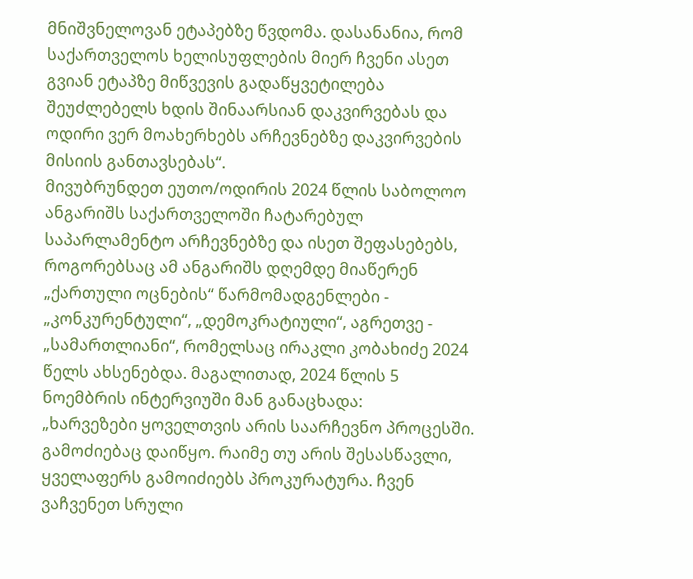მნიშვნელოვან ეტაპებზე წვდომა. დასანანია, რომ საქართველოს ხელისუფლების მიერ ჩვენი ასეთ გვიან ეტაპზე მიწვევის გადაწყვეტილება შეუძლებელს ხდის შინაარსიან დაკვირვებას და ოდირი ვერ მოახერხებს არჩევნებზე დაკვირვების მისიის განთავსებას“.
მივუბრუნდეთ ეუთო/ოდირის 2024 წლის საბოლოო ანგარიშს საქართველოში ჩატარებულ საპარლამენტო არჩევნებზე და ისეთ შეფასებებს, როგორებსაც ამ ანგარიშს დღემდე მიაწერენ „ქართული ოცნების“ წარმომადგენლები - „კონკურენტული“, „დემოკრატიული“, აგრეთვე - „სამართლიანი“, რომელსაც ირაკლი კობახიძე 2024 წელს ახსენებდა. მაგალითად, 2024 წლის 5 ნოემბრის ინტერვიუში მან განაცხადა:
„ხარვეზები ყოველთვის არის საარჩევნო პროცესში. გამოძიებაც დაიწყო. რაიმე თუ არის შესასწავლი, ყველაფერს გამოიძიებს პროკურატურა. ჩვენ ვაჩვენეთ სრული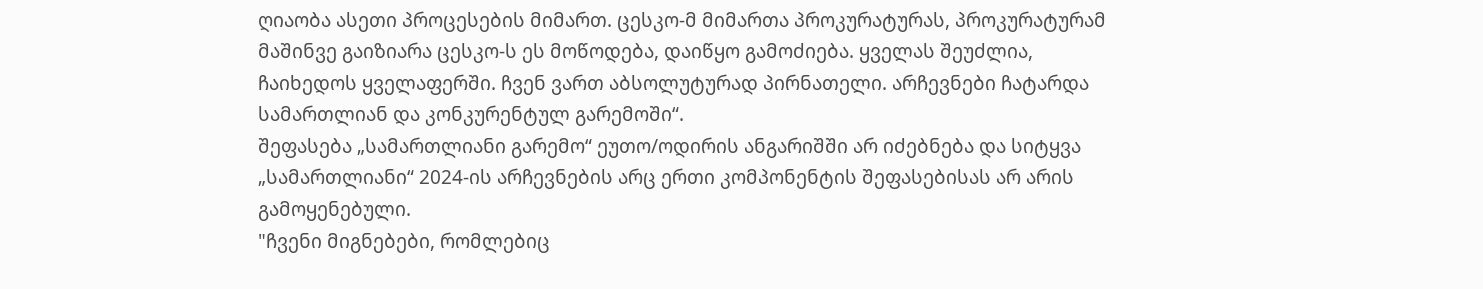ღიაობა ასეთი პროცესების მიმართ. ცესკო-მ მიმართა პროკურატურას, პროკურატურამ მაშინვე გაიზიარა ცესკო-ს ეს მოწოდება, დაიწყო გამოძიება. ყველას შეუძლია, ჩაიხედოს ყველაფერში. ჩვენ ვართ აბსოლუტურად პირნათელი. არჩევნები ჩატარდა სამართლიან და კონკურენტულ გარემოში“.
შეფასება „სამართლიანი გარემო“ ეუთო/ოდირის ანგარიშში არ იძებნება და სიტყვა „სამართლიანი“ 2024-ის არჩევნების არც ერთი კომპონენტის შეფასებისას არ არის გამოყენებული.
"ჩვენი მიგნებები, რომლებიც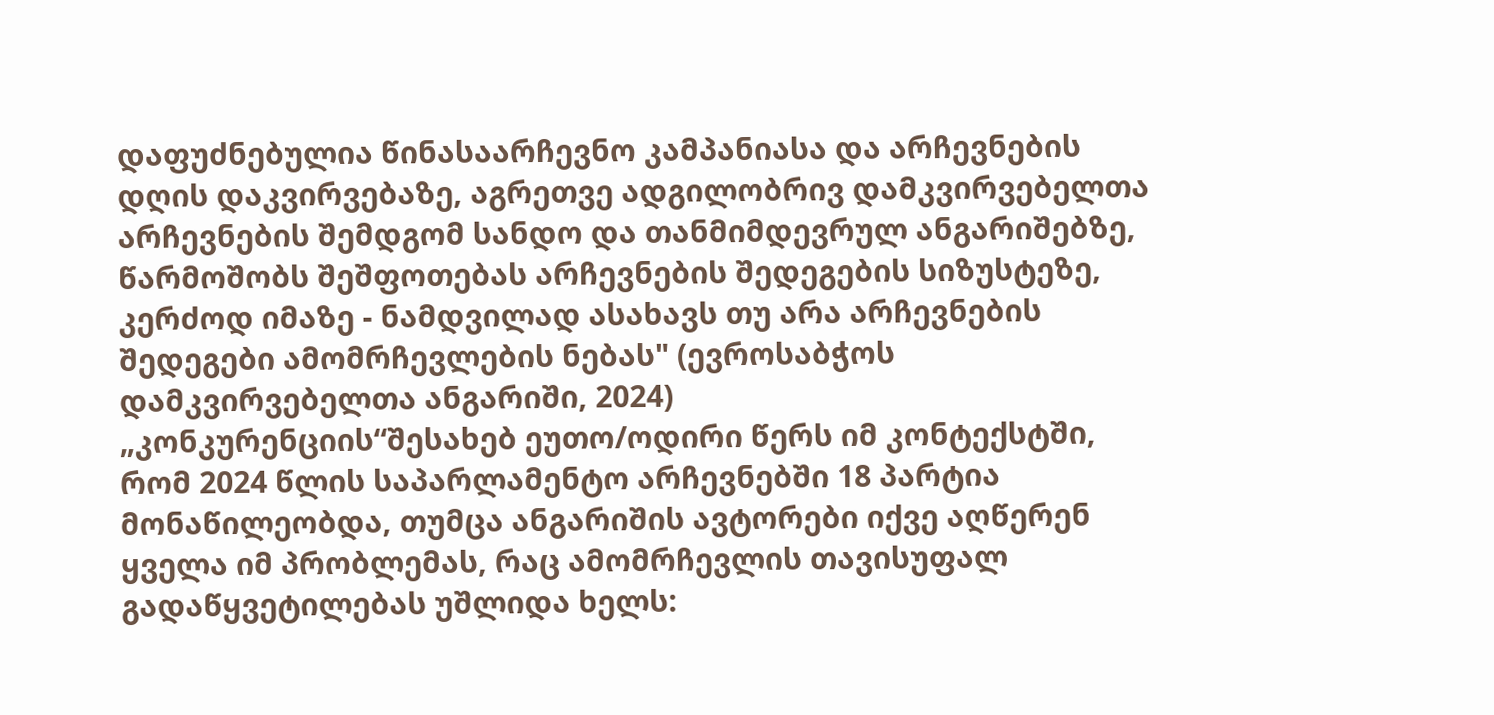დაფუძნებულია წინასაარჩევნო კამპანიასა და არჩევნების დღის დაკვირვებაზე, აგრეთვე ადგილობრივ დამკვირვებელთა არჩევნების შემდგომ სანდო და თანმიმდევრულ ანგარიშებზე, წარმოშობს შეშფოთებას არჩევნების შედეგების სიზუსტეზე, კერძოდ იმაზე - ნამდვილად ასახავს თუ არა არჩევნების შედეგები ამომრჩევლების ნებას" (ევროსაბჭოს დამკვირვებელთა ანგარიში, 2024)
„კონკურენციის“შესახებ ეუთო/ოდირი წერს იმ კონტექსტში, რომ 2024 წლის საპარლამენტო არჩევნებში 18 პარტია მონაწილეობდა, თუმცა ანგარიშის ავტორები იქვე აღწერენ ყველა იმ პრობლემას, რაც ამომრჩევლის თავისუფალ გადაწყვეტილებას უშლიდა ხელს: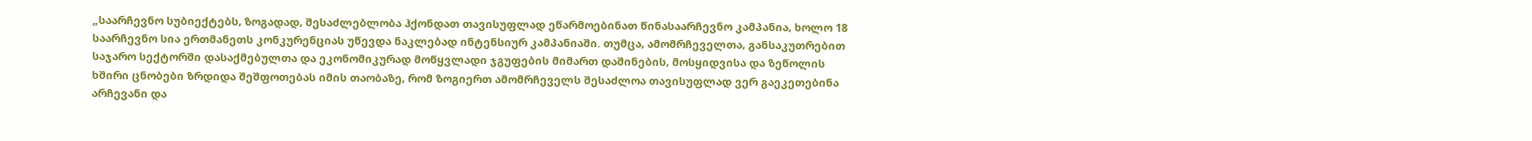„საარჩევნო სუბიექტებს, ზოგადად, შესაძლებლობა ჰქონდათ თავისუფლად ეწარმოებინათ წინასაარჩევნო კამპანია, ხოლო 18 საარჩევნო სია ერთმანეთს კონკურენციას უწევდა ნაკლებად ინტენსიურ კამპანიაში. თუმცა, ამომრჩეველთა, განსაკუთრებით საჯარო სექტორში დასაქმებულთა და ეკონომიკურად მოწყვლადი ჯგუფების მიმართ დაშინების, მოსყიდვისა და ზეწოლის ხშირი ცნობები ზრდიდა შეშფოთებას იმის თაობაზე, რომ ზოგიერთ ამომრჩეველს შესაძლოა თავისუფლად ვერ გაეკეთებინა არჩევანი და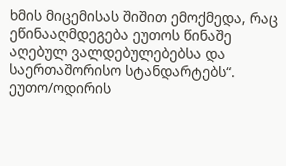ხმის მიცემისას შიშით ემოქმედა, რაც ეწინააღმდეგება ეუთოს წინაშე აღებულ ვალდებულებებსა და საერთაშორისო სტანდარტებს“.
ეუთო/ოდირის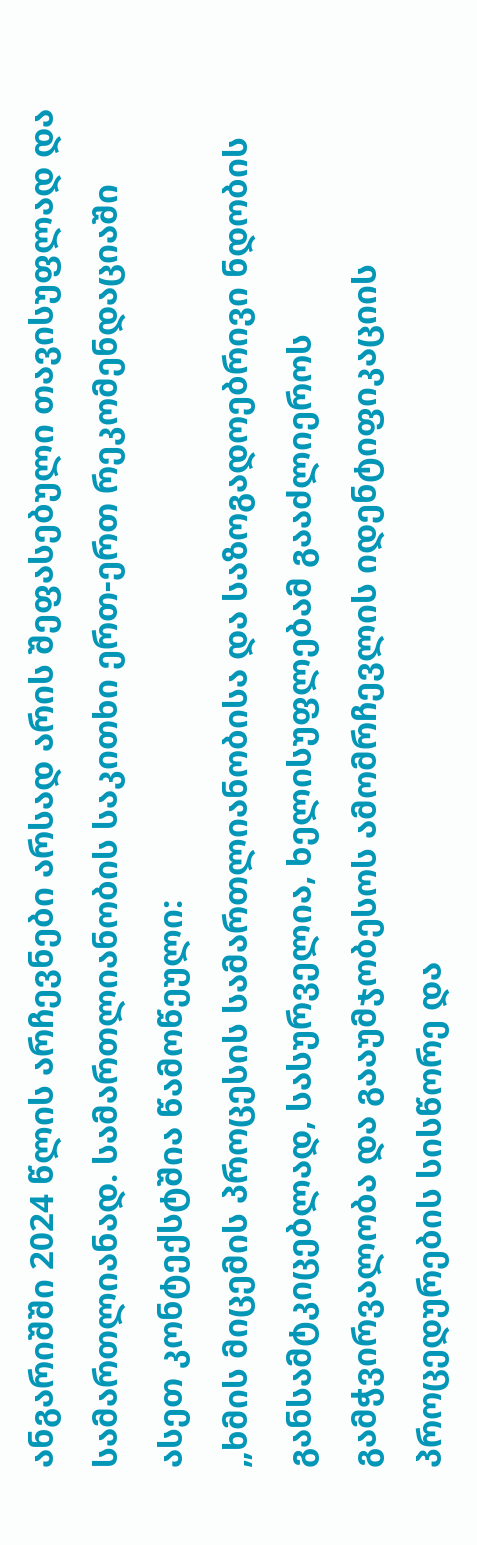ანგარიშში 2024 წლის არჩევნები არსად არის შეფასებული თავისუფლად და სამართლიანად. სამართლიანობის საკითხი ერთ-ერთ რეკომენდაციაში ასეთ კონტექსტშია წამოწეული:
„ხმის მიცემის პროცესის სამართლიანობისა და საზოგადოებრივი ნდობის განსამტკიცებლად, სასურველია, ხელისუფლებამ გააძლიეროს გამჭვირვალობა და გააუმჯობესოს ამომრჩევლის იდენტიფიკაციის პროცედურების სისწორე და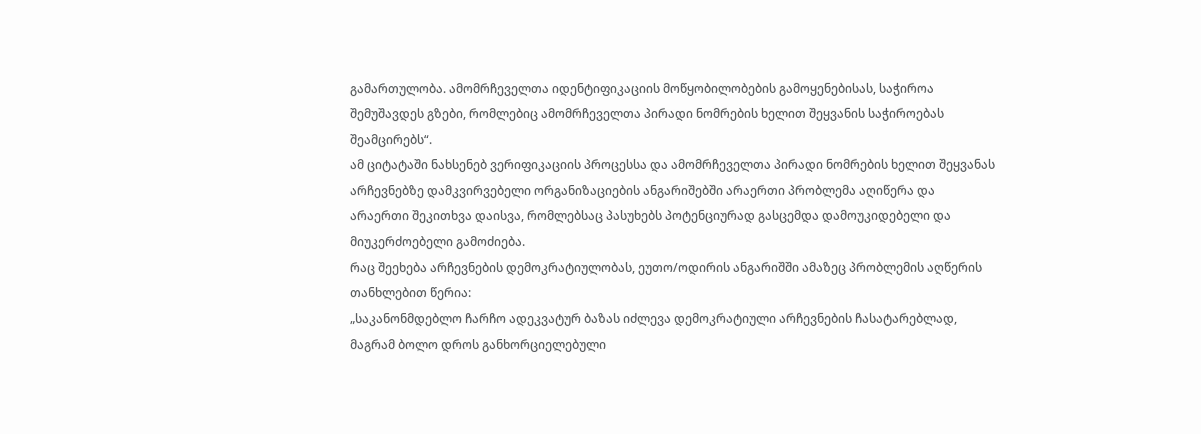გამართულობა. ამომრჩეველთა იდენტიფიკაციის მოწყობილობების გამოყენებისას, საჭიროა შემუშავდეს გზები, რომლებიც ამომრჩეველთა პირადი ნომრების ხელით შეყვანის საჭიროებას შეამცირებს“.
ამ ციტატაში ნახსენებ ვერიფიკაციის პროცესსა და ამომრჩეველთა პირადი ნომრების ხელით შეყვანას არჩევნებზე დამკვირვებელი ორგანიზაციების ანგარიშებში არაერთი პრობლემა აღიწერა და არაერთი შეკითხვა დაისვა, რომლებსაც პასუხებს პოტენციურად გასცემდა დამოუკიდებელი და მიუკერძოებელი გამოძიება.
რაც შეეხება არჩევნების დემოკრატიულობას, ეუთო/ოდირის ანგარიშში ამაზეც პრობლემის აღწერის თანხლებით წერია:
„საკანონმდებლო ჩარჩო ადეკვატურ ბაზას იძლევა დემოკრატიული არჩევნების ჩასატარებლად, მაგრამ ბოლო დროს განხორციელებული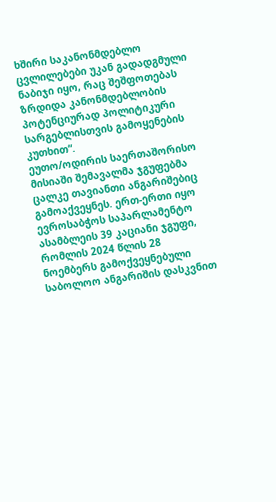ხშირი საკანონმდებლო ცვლილებები უკან გადადგმული ნაბიჯი იყო, რაც შეშფოთებას ზრდიდა კანონმდებლობის პოტენციურად პოლიტიკური სარგებლისთვის გამოყენების კუთხით“.
ეუთო/ოდირის საერთაშორისო მისიაში შემავალმა ჯგუფებმა ცალკე თავიანთი ანგარიშებიც გამოაქვეყნეს. ერთ-ერთი იყო ევროსაბჭოს საპარლამენტო ასამბლეის 39 კაციანი ჯგუფი, რომლის 2024 წლის 28 ნოემბერს გამოქვეყნებული საბოლოო ანგარიშის დასკვნით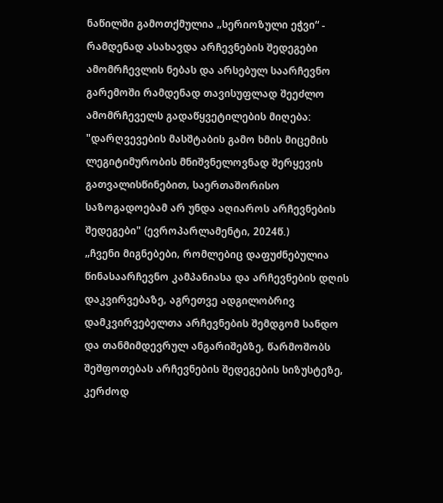ნაწილში გამოთქმულია „სერიოზული ეჭვი“ - რამდენად ასახავდა არჩევნების შედეგები ამომრჩევლის ნებას და არსებულ საარჩევნო გარემოში რამდენად თავისუფლად შეეძლო ამომრჩეველს გადაწყვეტილების მიღება:
"დარღვევების მასშტაბის გამო ხმის მიცემის ლეგიტიმურობის მნიშვნელოვნად შერყევის გათვალისწინებით, საერთაშორისო საზოგადოებამ არ უნდა აღიაროს არჩევნების შედეგები" (ევროპარლამენტი, 2024წ.)
„ჩვენი მიგნებები, რომლებიც დაფუძნებულია წინასაარჩევნო კამპანიასა და არჩევნების დღის დაკვირვებაზე, აგრეთვე ადგილობრივ დამკვირვებელთა არჩევნების შემდგომ სანდო და თანმიმდევრულ ანგარიშებზე, წარმოშობს შეშფოთებას არჩევნების შედეგების სიზუსტეზე, კერძოდ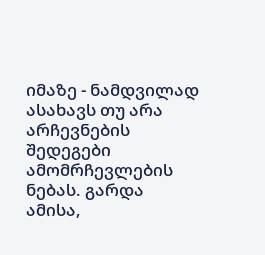იმაზე - ნამდვილად ასახავს თუ არა არჩევნების შედეგები ამომრჩევლების ნებას. გარდა ამისა,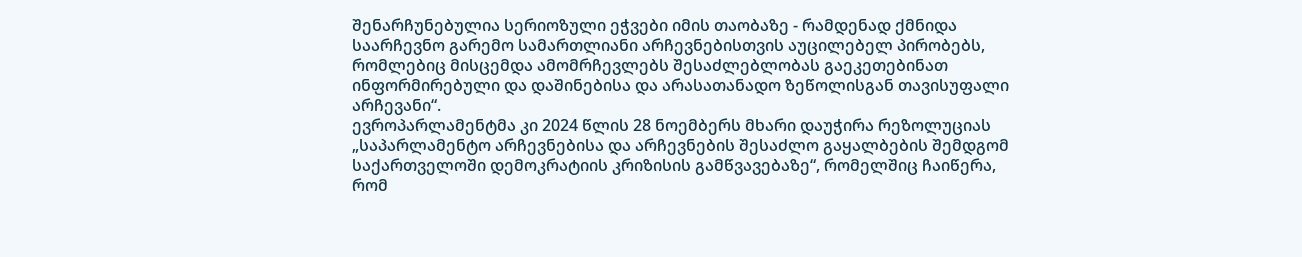შენარჩუნებულია სერიოზული ეჭვები იმის თაობაზე - რამდენად ქმნიდა საარჩევნო გარემო სამართლიანი არჩევნებისთვის აუცილებელ პირობებს, რომლებიც მისცემდა ამომრჩევლებს შესაძლებლობას გაეკეთებინათ ინფორმირებული და დაშინებისა და არასათანადო ზეწოლისგან თავისუფალი არჩევანი“.
ევროპარლამენტმა კი 2024 წლის 28 ნოემბერს მხარი დაუჭირა რეზოლუციას „საპარლამენტო არჩევნებისა და არჩევნების შესაძლო გაყალბების შემდგომ საქართველოში დემოკრატიის კრიზისის გამწვავებაზე“, რომელშიც ჩაიწერა, რომ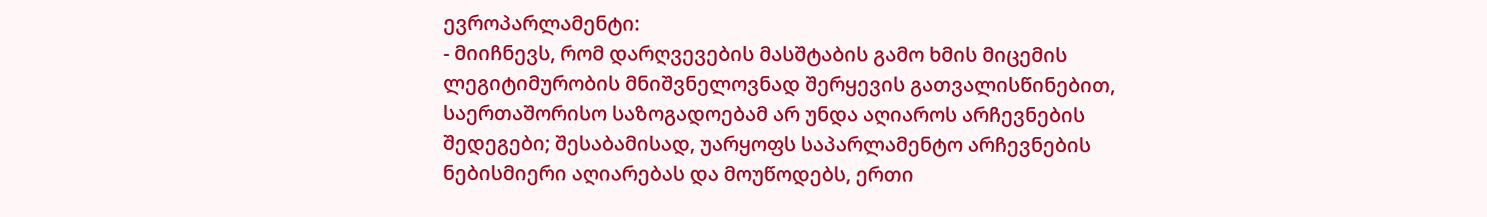ევროპარლამენტი:
- მიიჩნევს, რომ დარღვევების მასშტაბის გამო ხმის მიცემის ლეგიტიმურობის მნიშვნელოვნად შერყევის გათვალისწინებით, საერთაშორისო საზოგადოებამ არ უნდა აღიაროს არჩევნების შედეგები; შესაბამისად, უარყოფს საპარლამენტო არჩევნების ნებისმიერი აღიარებას და მოუწოდებს, ერთი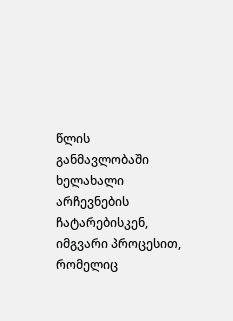წლის განმავლობაში ხელახალი არჩევნების ჩატარებისკენ, იმგვარი პროცესით, რომელიც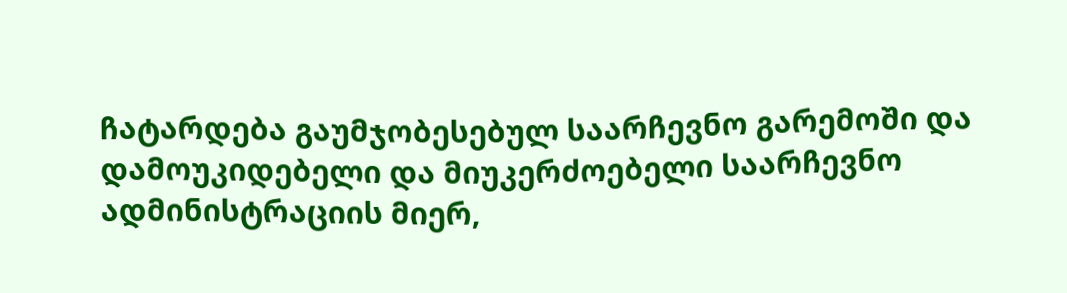ჩატარდება გაუმჯობესებულ საარჩევნო გარემოში და დამოუკიდებელი და მიუკერძოებელი საარჩევნო ადმინისტრაციის მიერ,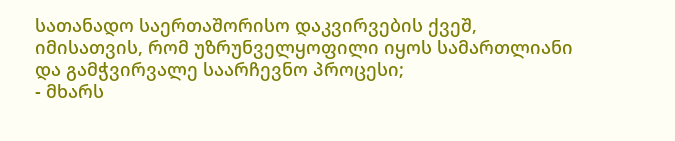სათანადო საერთაშორისო დაკვირვების ქვეშ, იმისათვის, რომ უზრუნველყოფილი იყოს სამართლიანი და გამჭვირვალე საარჩევნო პროცესი;
- მხარს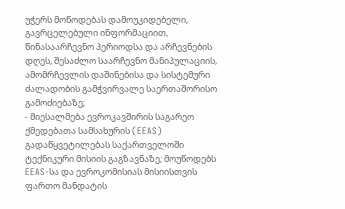უჭერს მოწოდებას დამოუკიდებელი, გავრცელებული ინფორმაციით, წინასაარჩევნო პერიოდსა და არჩევნების დღეს, შესაძლო საარჩევნო მანიპულაციის, ამომრჩევლის დაშინებისა და სისტემური ძალადობის გამჭვირვალე საერთაშორისო გამოძიებაზე;
- მიესალმება ევროკავშირის საგარეო ქმედებათა სამსახურის (EEAS) გადაწყვეტილებას საქართველოში ტექნიკური მისიის გაგზავნაზე; მოუწოდებს EEAS-სა და ევროკომისიას მისიისთვის ფართო მანდატის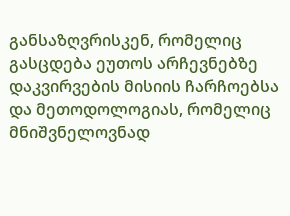განსაზღვრისკენ, რომელიც გასცდება ეუთოს არჩევნებზე დაკვირვების მისიის ჩარჩოებსა და მეთოდოლოგიას, რომელიც მნიშვნელოვნად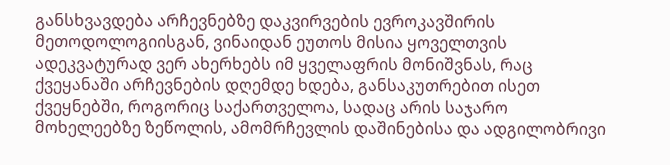განსხვავდება არჩევნებზე დაკვირვების ევროკავშირის მეთოდოლოგიისგან, ვინაიდან ეუთოს მისია ყოველთვის ადეკვატურად ვერ ახერხებს იმ ყველაფრის მონიშვნას, რაც ქვეყანაში არჩევნების დღემდე ხდება, განსაკუთრებით ისეთ ქვეყნებში, როგორიც საქართველოა, სადაც არის საჯარო მოხელეებზე ზეწოლის, ამომრჩევლის დაშინებისა და ადგილობრივი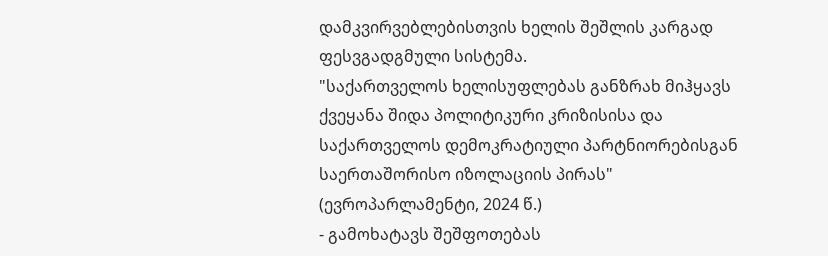დამკვირვებლებისთვის ხელის შეშლის კარგად ფესვგადგმული სისტემა.
"საქართველოს ხელისუფლებას განზრახ მიჰყავს ქვეყანა შიდა პოლიტიკური კრიზისისა და საქართველოს დემოკრატიული პარტნიორებისგან საერთაშორისო იზოლაციის პირას" (ევროპარლამენტი, 2024 წ.)
- გამოხატავს შეშფოთებას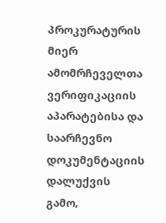პროკურატურის მიერ ამომრჩეველთა ვერიფიკაციის აპარატებისა და საარჩევნო დოკუმენტაციის დალუქვის გამო,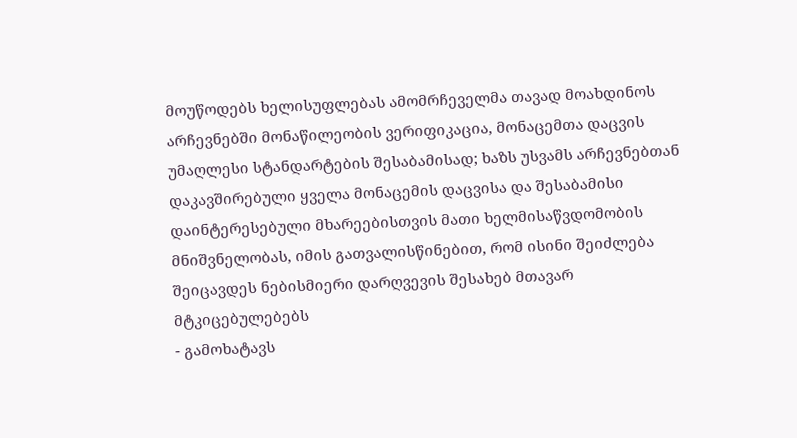მოუწოდებს ხელისუფლებას ამომრჩეველმა თავად მოახდინოს არჩევნებში მონაწილეობის ვერიფიკაცია, მონაცემთა დაცვის უმაღლესი სტანდარტების შესაბამისად; ხაზს უსვამს არჩევნებთან დაკავშირებული ყველა მონაცემის დაცვისა და შესაბამისი დაინტერესებული მხარეებისთვის მათი ხელმისაწვდომობის მნიშვნელობას, იმის გათვალისწინებით, რომ ისინი შეიძლება შეიცავდეს ნებისმიერი დარღვევის შესახებ მთავარ მტკიცებულებებს
- გამოხატავს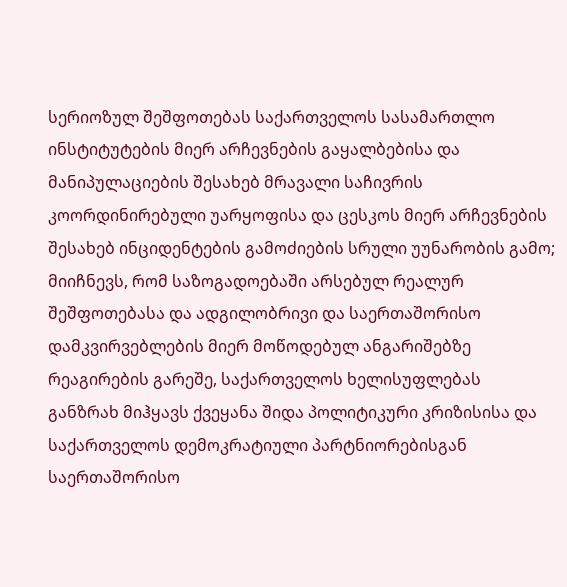სერიოზულ შეშფოთებას საქართველოს სასამართლო ინსტიტუტების მიერ არჩევნების გაყალბებისა და მანიპულაციების შესახებ მრავალი საჩივრის კოორდინირებული უარყოფისა და ცესკოს მიერ არჩევნების შესახებ ინციდენტების გამოძიების სრული უუნარობის გამო; მიიჩნევს, რომ საზოგადოებაში არსებულ რეალურ შეშფოთებასა და ადგილობრივი და საერთაშორისო დამკვირვებლების მიერ მოწოდებულ ანგარიშებზე რეაგირების გარეშე, საქართველოს ხელისუფლებას განზრახ მიჰყავს ქვეყანა შიდა პოლიტიკური კრიზისისა და საქართველოს დემოკრატიული პარტნიორებისგან საერთაშორისო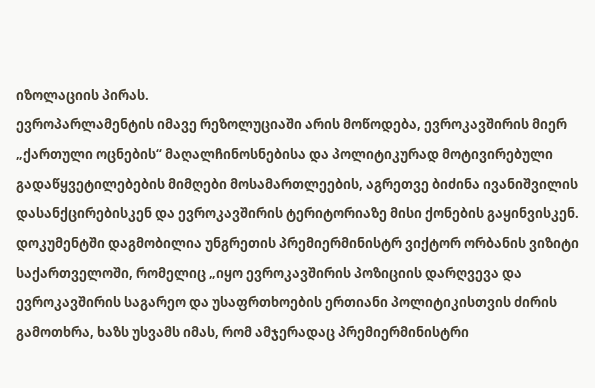იზოლაციის პირას.
ევროპარლამენტის იმავე რეზოლუციაში არის მოწოდება, ევროკავშირის მიერ „ქართული ოცნების“ მაღალჩინოსნებისა და პოლიტიკურად მოტივირებული გადაწყვეტილებების მიმღები მოსამართლეების, აგრეთვე ბიძინა ივანიშვილის დასანქცირებისკენ და ევროკავშირის ტერიტორიაზე მისი ქონების გაყინვისკენ. დოკუმენტში დაგმობილია უნგრეთის პრემიერმინისტრ ვიქტორ ორბანის ვიზიტი საქართველოში, რომელიც „იყო ევროკავშირის პოზიციის დარღვევა და ევროკავშირის საგარეო და უსაფრთხოების ერთიანი პოლიტიკისთვის ძირის გამოთხრა, ხაზს უსვამს იმას, რომ ამჯერადაც პრემიერმინისტრი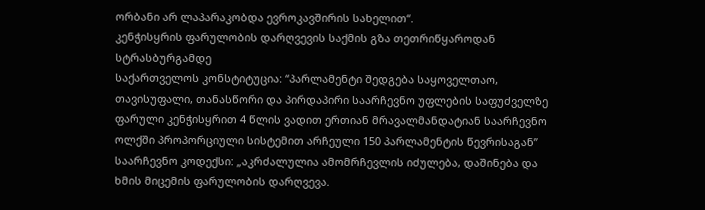ორბანი არ ლაპარაკობდა ევროკავშირის სახელით“.
კენჭისყრის ფარულობის დარღვევის საქმის გზა თეთრიწყაროდან სტრასბურგამდე
საქართველოს კონსტიტუცია: “პარლამენტი შედგება საყოველთაო, თავისუფალი, თანასწორი და პირდაპირი საარჩევნო უფლების საფუძველზე ფარული კენჭისყრით 4 წლის ვადით ერთიან მრავალმანდატიან საარჩევნო ოლქში პროპორციული სისტემით არჩეული 150 პარლამენტის წევრისაგან”
საარჩევნო კოდექსი: „აკრძალულია ამომრჩევლის იძულება, დაშინება და ხმის მიცემის ფარულობის დარღვევა.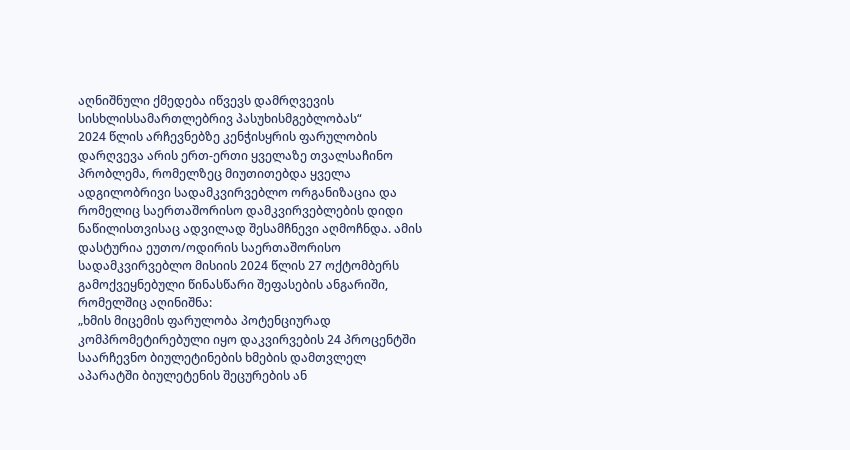აღნიშნული ქმედება იწვევს დამრღვევის სისხლისსამართლებრივ პასუხისმგებლობას“
2024 წლის არჩევნებზე კენჭისყრის ფარულობის დარღვევა არის ერთ-ერთი ყველაზე თვალსაჩინო პრობლემა, რომელზეც მიუთითებდა ყველა ადგილობრივი სადამკვირვებლო ორგანიზაცია და რომელიც საერთაშორისო დამკვირვებლების დიდი ნაწილისთვისაც ადვილად შესამჩნევი აღმოჩნდა. ამის დასტურია ეუთო/ოდირის საერთაშორისო სადამკვირვებლო მისიის 2024 წლის 27 ოქტომბერს გამოქვეყნებული წინასწარი შეფასების ანგარიში, რომელშიც აღინიშნა:
„ხმის მიცემის ფარულობა პოტენციურად კომპრომეტირებული იყო დაკვირვების 24 პროცენტში საარჩევნო ბიულეტინების ხმების დამთვლელ აპარატში ბიულეტენის შეცურების ან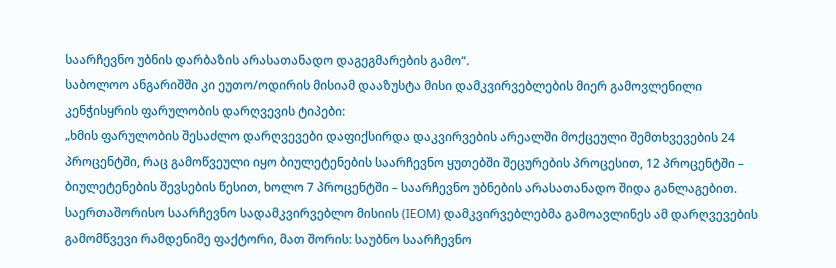საარჩევნო უბნის დარბაზის არასათანადო დაგეგმარების გამო“.
საბოლოო ანგარიშში კი ეუთო/ოდირის მისიამ დააზუსტა მისი დამკვირვებლების მიერ გამოვლენილი კენჭისყრის ფარულობის დარღვევის ტიპები:
„ხმის ფარულობის შესაძლო დარღვევები დაფიქსირდა დაკვირვების არეალში მოქცეული შემთხვევების 24 პროცენტში, რაც გამოწვეული იყო ბიულეტენების საარჩევნო ყუთებში შეცურების პროცესით, 12 პროცენტში – ბიულეტენების შევსების წესით, ხოლო 7 პროცენტში – საარჩევნო უბნების არასათანადო შიდა განლაგებით. საერთაშორისო საარჩევნო სადამკვირვებლო მისიის (IEOM) დამკვირვებლებმა გამოავლინეს ამ დარღვევების გამომწვევი რამდენიმე ფაქტორი, მათ შორის: საუბნო საარჩევნო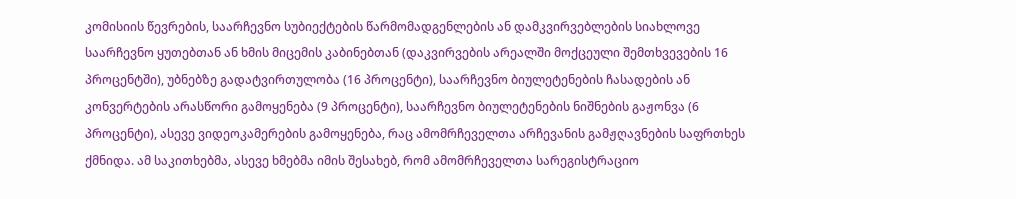კომისიის წევრების, საარჩევნო სუბიექტების წარმომადგენლების ან დამკვირვებლების სიახლოვე საარჩევნო ყუთებთან ან ხმის მიცემის კაბინებთან (დაკვირვების არეალში მოქცეული შემთხვევების 16 პროცენტში), უბნებზე გადატვირთულობა (16 პროცენტი), საარჩევნო ბიულეტენების ჩასადების ან კონვერტების არასწორი გამოყენება (9 პროცენტი), საარჩევნო ბიულეტენების ნიშნების გაჟონვა (6 პროცენტი), ასევე ვიდეოკამერების გამოყენება, რაც ამომრჩეველთა არჩევანის გამჟღავნების საფრთხეს ქმნიდა. ამ საკითხებმა, ასევე ხმებმა იმის შესახებ, რომ ამომრჩეველთა სარეგისტრაციო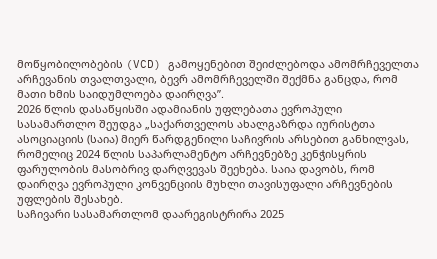მოწყობილობების (VCD) გამოყენებით შეიძლებოდა ამომრჩეველთა არჩევანის თვალთვალი, ბევრ ამომრჩეველში შექმნა განცდა, რომ მათი ხმის საიდუმლოება დაირღვა”.
2026 წლის დასაწყისში ადამიანის უფლებათა ევროპული სასამართლო შეუდგა „საქართველოს ახალგაზრდა იურისტთა ასოციაციის (საია) მიერ წარდგენილი საჩივრის არსებით განხილვას, რომელიც 2024 წლის საპარლამენტო არჩევნებზე კენჭისყრის ფარულობის მასობრივ დარღვევას შეეხება. საია დავობს, რომ დაირღვა ევროპული კონვენციის მუხლი თავისუფალი არჩევნების უფლების შესახებ.
საჩივარი სასამართლომ დაარეგისტრირა 2025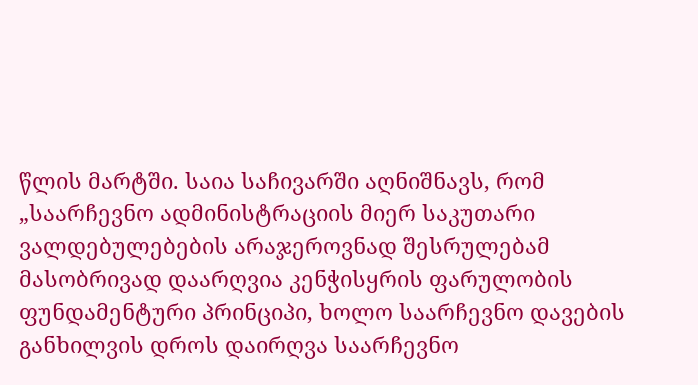წლის მარტში. საია საჩივარში აღნიშნავს, რომ „საარჩევნო ადმინისტრაციის მიერ საკუთარი ვალდებულებების არაჯეროვნად შესრულებამ მასობრივად დაარღვია კენჭისყრის ფარულობის ფუნდამენტური პრინციპი, ხოლო საარჩევნო დავების განხილვის დროს დაირღვა საარჩევნო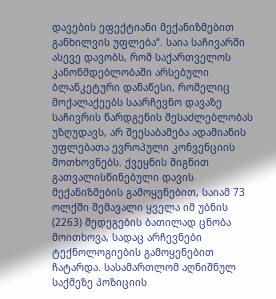დავების ეფექტიანი მექანიზმებით განხილვის უფლება“. საია საჩივარში ასევე დავობს, რომ საქართველოს კანონმდებლობაში არსებული ბლანკეტური დანაწესი, რომელიც მოქალაქეებს საარჩევნო დავაზე საჩივრის წარდგენის შესაძლებლობას უზღუდავს, არ შეესაბამება ადამიანის უფლებათა ევროპული კონვენციის მოთხოვნებს. ქვეყნის შიგნით გათვალისწინებული დავის მექანიზმების გამოყენებით, საიამ 73 ოლქში შემავალი ყველა იმ უბნის (2263) შედეგების ბათილად ცნობა მოითხოვა, სადაც არჩევნები ტექნოლოგიების გამოყენებით ჩატარდა. სასამართლომ აღნიშნულ საქმეზე პოზიციის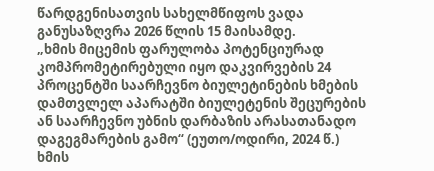წარდგენისათვის სახელმწიფოს ვადა განუსაზღვრა 2026 წლის 15 მაისამდე.
„ხმის მიცემის ფარულობა პოტენციურად კომპრომეტირებული იყო დაკვირვების 24 პროცენტში საარჩევნო ბიულეტინების ხმების დამთვლელ აპარატში ბიულეტენის შეცურების ან საარჩევნო უბნის დარბაზის არასათანადო დაგეგმარების გამო“ (ეუთო/ოდირი, 2024 წ.)
ხმის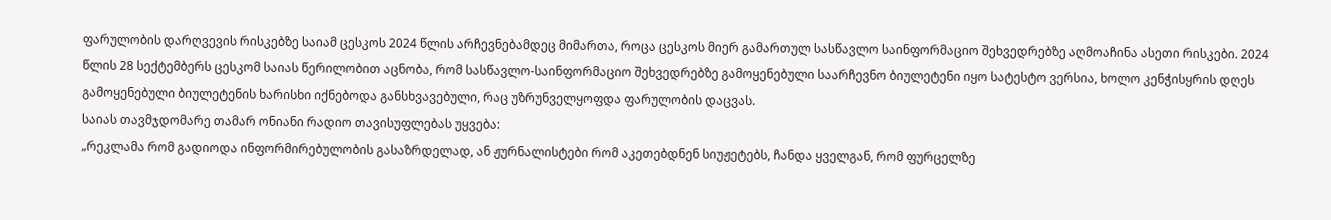ფარულობის დარღვევის რისკებზე საიამ ცესკოს 2024 წლის არჩევნებამდეც მიმართა, როცა ცესკოს მიერ გამართულ სასწავლო საინფორმაციო შეხვედრებზე აღმოაჩინა ასეთი რისკები. 2024 წლის 28 სექტემბერს ცესკომ საიას წერილობით აცნობა, რომ სასწავლო-საინფორმაციო შეხვედრებზე გამოყენებული საარჩევნო ბიულეტენი იყო სატესტო ვერსია, ხოლო კენჭისყრის დღეს გამოყენებული ბიულეტენის ხარისხი იქნებოდა განსხვავებული, რაც უზრუნველყოფდა ფარულობის დაცვას.
საიას თავმჯდომარე თამარ ონიანი რადიო თავისუფლებას უყვება:
„რეკლამა რომ გადიოდა ინფორმირებულობის გასაზრდელად, ან ჟურნალისტები რომ აკეთებდნენ სიუჟეტებს, ჩანდა ყველგან, რომ ფურცელზე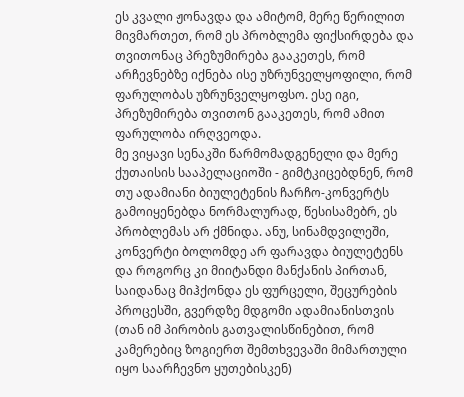ეს კვალი ჟონავდა და ამიტომ, მერე წერილით მივმართეთ, რომ ეს პრობლემა ფიქსირდება და თვითონაც პრეზუმირება გააკეთეს, რომ არჩევნებზე იქნება ისე უზრუნველყოფილი, რომ ფარულობას უზრუნველყოფსო. ესე იგი, პრეზუმირება თვითონ გააკეთეს, რომ ამით ფარულობა ირღვეოდა.
მე ვიყავი სენაკში წარმომადგენელი და მერე ქუთაისის სააპელაციოში - გიმტკიცებდნენ, რომ თუ ადამიანი ბიულეტენის ჩარჩო-კონვერტს გამოიყენებდა ნორმალურად, წესისამებრ, ეს პრობლემას არ ქმნიდა. ანუ, სინამდვილეში, კონვერტი ბოლომდე არ ფარავდა ბიულეტენს და როგორც კი მიიტანდი მანქანის პირთან, საიდანაც მიჰქონდა ეს ფურცელი, შეცურების პროცესში, გვერდზე მდგომი ადამიანისთვის (თან იმ პირობის გათვალისწინებით, რომ კამერებიც ზოგიერთ შემთხვევაში მიმართული იყო საარჩევნო ყუთებისკენ)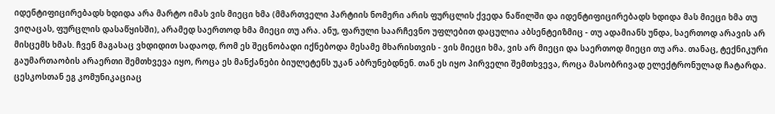იდენტიფიცირებადს ხდიდა არა მარტო იმას ვის მიეცი ხმა (მმართველი პარტიის ნომერი არის ფურცლის ქვედა ნაწილში და იდენტიფიცირებადს ხდიდა მას მიეცი ხმა თუ ვიღაცას, ფურცლის დასაწყისში), არამედ საერთოდ ხმა მიეცი თუ არა. ანუ, ფარული საარჩევნო უფლებით დაცულია აბსენტეიზმიც - თუ ადამიანს უნდა, საერთოდ არავის არ მისცემს ხმას. ჩვენ მაგასაც ვხდიდით სადაოდ, რომ ეს შეცნობადი იქნებოდა მესამე მხარისთვის - ვის მიეცი ხმა, ვის არ მიეცი და საერთოდ მიეცი თუ არა. თანაც, ტექნიკური გაუმართაობის არაერთი შემთხვევა იყო, როცა ეს მანქანები ბიულეტენს უკან აბრუნებდნენ. თან ეს იყო პირველი შემთხვევა, როცა მასობრივად ელექტრონულად ჩატარდა. ცესკოსთან ეგ კომუნიკაციაც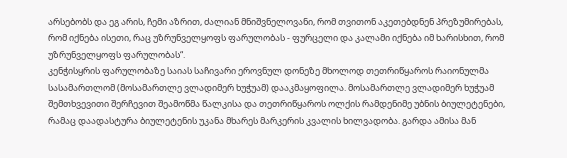არსებობს და ეგ არის, ჩემი აზრით, ძალიან მნიშვნელოვანი, რომ თვითონ აკეთებდნენ პრეზუმირებას, რომ იქნება ისეთი, რაც უზრუნველყოფს ფარულობას - ფურცელი და კალამი იქნება იმ ხარისხით, რომ უზრუნველყოფს ფარულობას“.
კენჭისყრის ფარულობაზე საიას საჩივარი ეროვნულ დონეზე მხოლოდ თეთრიწყაროს რაიონულმა სასამართლომ (მოსამართლე ვლადიმერ ხუჭუამ) დააკმაყოფილა. მოსამართლე ვლადიმერ ხუჭუამ შემთხვევითი შერჩევით შეამოწმა წალკისა და თეთრიწყაროს ოლქის რამდენიმე უბნის ბიულეტენები, რამაც დაადასტურა ბიულეტენის უკანა მხარეს მარკერის კვალის ხილვადობა. გარდა ამისა მან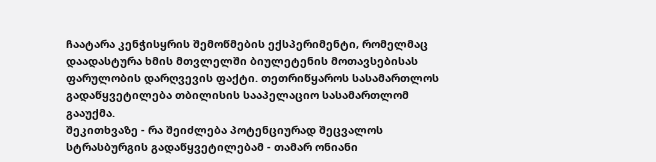ჩაატარა კენჭისყრის შემოწმების ექსპერიმენტი, რომელმაც დაადასტურა ხმის მთვლელში ბიულეტენის მოთავსებისას ფარულობის დარღვევის ფაქტი. თეთრიწყაროს სასამართლოს გადაწყვეტილება თბილისის სააპელაციო სასამართლომ გააუქმა.
შეკითხვაზე - რა შეიძლება პოტენციურად შეცვალოს სტრასბურგის გადაწყვეტილებამ - თამარ ონიანი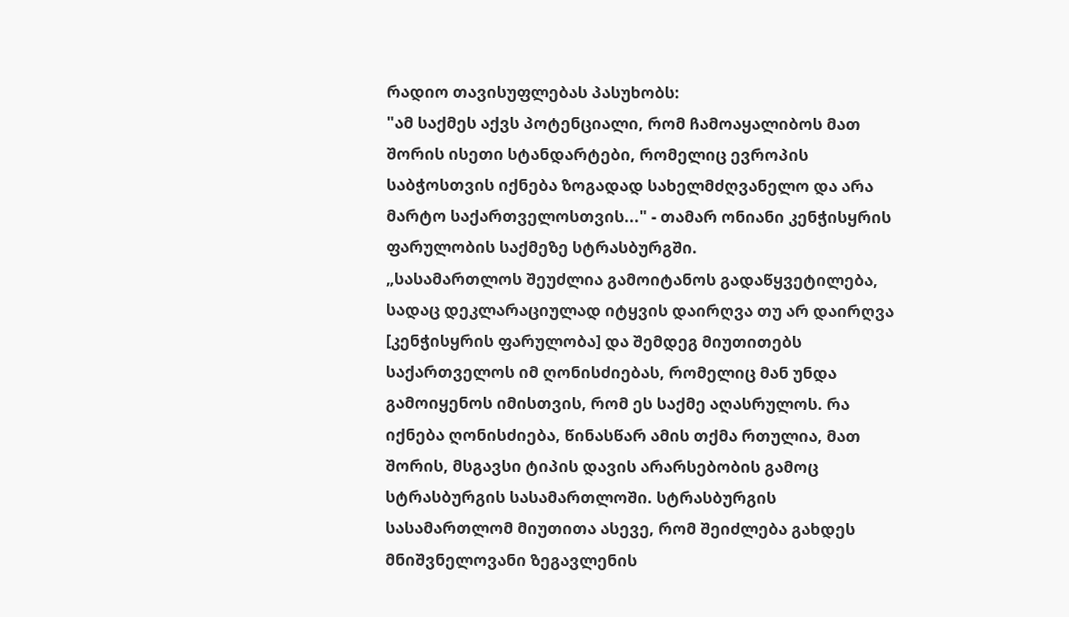რადიო თავისუფლებას პასუხობს:
"ამ საქმეს აქვს პოტენციალი, რომ ჩამოაყალიბოს მათ შორის ისეთი სტანდარტები, რომელიც ევროპის საბჭოსთვის იქნება ზოგადად სახელმძღვანელო და არა მარტო საქართველოსთვის..." - თამარ ონიანი კენჭისყრის ფარულობის საქმეზე სტრასბურგში.
„სასამართლოს შეუძლია გამოიტანოს გადაწყვეტილება, სადაც დეკლარაციულად იტყვის დაირღვა თუ არ დაირღვა [კენჭისყრის ფარულობა] და შემდეგ მიუთითებს საქართველოს იმ ღონისძიებას, რომელიც მან უნდა გამოიყენოს იმისთვის, რომ ეს საქმე აღასრულოს. რა იქნება ღონისძიება, წინასწარ ამის თქმა რთულია, მათ შორის, მსგავსი ტიპის დავის არარსებობის გამოც სტრასბურგის სასამართლოში. სტრასბურგის სასამართლომ მიუთითა ასევე, რომ შეიძლება გახდეს მნიშვნელოვანი ზეგავლენის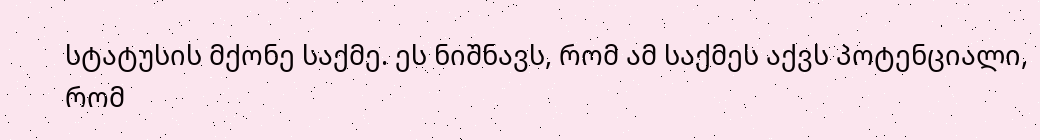სტატუსის მქონე საქმე. ეს ნიშნავს, რომ ამ საქმეს აქვს პოტენციალი, რომ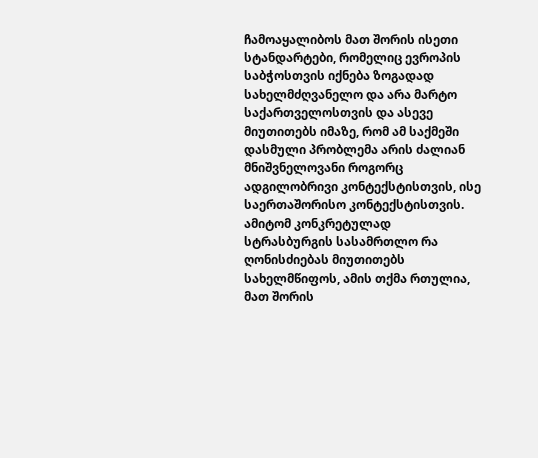ჩამოაყალიბოს მათ შორის ისეთი სტანდარტები, რომელიც ევროპის საბჭოსთვის იქნება ზოგადად სახელმძღვანელო და არა მარტო საქართველოსთვის და ასევე მიუთითებს იმაზე, რომ ამ საქმეში დასმული პრობლემა არის ძალიან მნიშვნელოვანი როგორც ადგილობრივი კონტექსტისთვის, ისე საერთაშორისო კონტექსტისთვის.
ამიტომ კონკრეტულად სტრასბურგის სასამრთლო რა ღონისძიებას მიუთითებს სახელმწიფოს, ამის თქმა რთულია, მათ შორის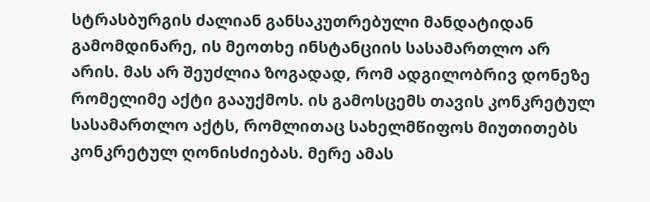სტრასბურგის ძალიან განსაკუთრებული მანდატიდან გამომდინარე, ის მეოთხე ინსტანციის სასამართლო არ არის. მას არ შეუძლია ზოგადად, რომ ადგილობრივ დონეზე რომელიმე აქტი გააუქმოს. ის გამოსცემს თავის კონკრეტულ სასამართლო აქტს, რომლითაც სახელმწიფოს მიუთითებს კონკრეტულ ღონისძიებას. მერე ამას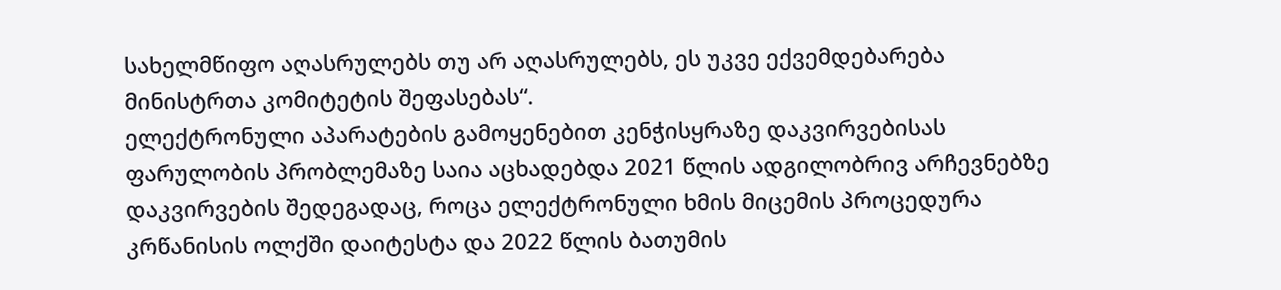სახელმწიფო აღასრულებს თუ არ აღასრულებს, ეს უკვე ექვემდებარება მინისტრთა კომიტეტის შეფასებას“.
ელექტრონული აპარატების გამოყენებით კენჭისყრაზე დაკვირვებისას ფარულობის პრობლემაზე საია აცხადებდა 2021 წლის ადგილობრივ არჩევნებზე დაკვირვების შედეგადაც, როცა ელექტრონული ხმის მიცემის პროცედურა კრწანისის ოლქში დაიტესტა და 2022 წლის ბათუმის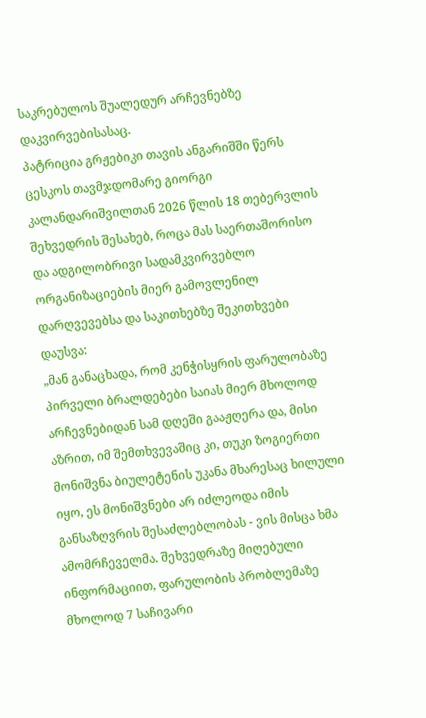საკრებულოს შუალედურ არჩევნებზე დაკვირვებისასაც.
პატრიცია გრჟებიკი თავის ანგარიშში წერს ცესკოს თავმჯდომარე გიორგი კალანდარიშვილთან 2026 წლის 18 თებერვლის შეხვედრის შესახებ, როცა მას საერთაშორისო და ადგილობრივი სადამკვირვებლო ორგანიზაციების მიერ გამოვლენილ დარღვევებსა და საკითხებზე შეკითხვები დაუსვა:
„მან განაცხადა, რომ კენჭისყრის ფარულობაზე პირველი ბრალდებები საიას მიერ მხოლოდ არჩევნებიდან სამ დღეში გააჟღერა და, მისი აზრით, იმ შემთხვევაშიც კი, თუკი ზოგიერთი მონიშვნა ბიულეტენის უკანა მხარესაც ხილული იყო, ეს მონიშვნები არ იძლეოდა იმის განსაზღვრის შესაძლებლობას - ვის მისცა ხმა ამომრჩეველმა. შეხვედრაზე მიღებული ინფორმაციით, ფარულობის პრობლემაზე მხოლოდ 7 საჩივარი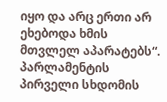იყო და არც ერთი არ ეხებოდა ხმის მთვლელ აპარატებს“.
პარლამენტის პირველი სხდომის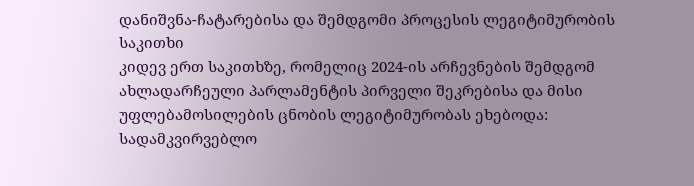დანიშვნა-ჩატარებისა და შემდგომი პროცესის ლეგიტიმურობის საკითხი
კიდევ ერთ საკითხზე, რომელიც 2024-ის არჩევნების შემდგომ ახლადარჩეული პარლამენტის პირველი შეკრებისა და მისი უფლებამოსილების ცნობის ლეგიტიმურობას ეხებოდა: სადამკვირვებლო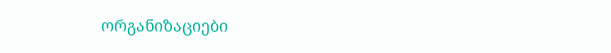ორგანიზაციები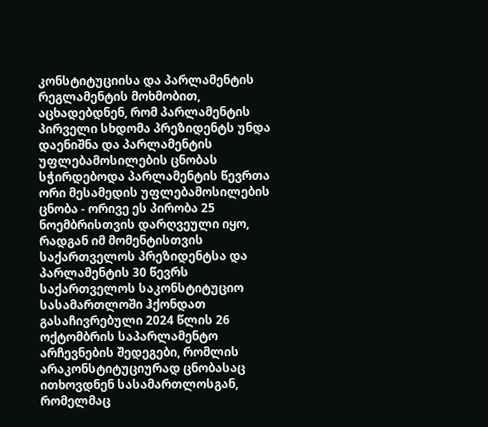კონსტიტუციისა და პარლამენტის რეგლამენტის მოხმობით, აცხადებდნენ, რომ პარლამენტის პირველი სხდომა პრეზიდენტს უნდა დაენიშნა და პარლამენტის უფლებამოსილების ცნობას სჭირდებოდა პარლამენტის წევრთა ორი მესამედის უფლებამოსილების ცნობა - ორივე ეს პირობა 25 ნოემბრისთვის დარღვეული იყო, რადგან იმ მომენტისთვის საქართველოს პრეზიდენტსა და პარლამენტის 30 წევრს საქართველოს საკონსტიტუციო სასამართლოში ჰქონდათ გასაჩივრებული 2024 წლის 26 ოქტომბრის საპარლამენტო არჩევნების შედეგები, რომლის არაკონსტიტუციურად ცნობასაც ითხოვდნენ სასამართლოსგან, რომელმაც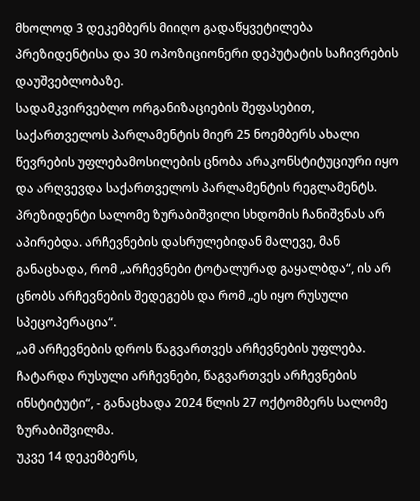მხოლოდ 3 დეკემბერს მიიღო გადაწყვეტილება პრეზიდენტისა და 30 ოპოზიციონერი დეპუტატის საჩივრების დაუშვებლობაზე.
სადამკვირვებლო ორგანიზაციების შეფასებით, საქართველოს პარლამენტის მიერ 25 ნოემბერს ახალი წევრების უფლებამოსილების ცნობა არაკონსტიტუციური იყო და არღვევდა საქართველოს პარლამენტის რეგლამენტს.
პრეზიდენტი სალომე ზურაბიშვილი სხდომის ჩანიშვნას არ აპირებდა. არჩევნების დასრულებიდან მალევე, მან განაცხადა, რომ „არჩევნები ტოტალურად გაყალბდა“, ის არ ცნობს არჩევნების შედეგებს და რომ „ეს იყო რუსული სპეცოპერაცია“.
„ამ არჩევნების დროს წაგვართვეს არჩევნების უფლება. ჩატარდა რუსული არჩევნები, წაგვართვეს არჩევნების ინსტიტუტი“, - განაცხადა 2024 წლის 27 ოქტომბერს სალომე ზურაბიშვილმა.
უკვე 14 დეკემბერს,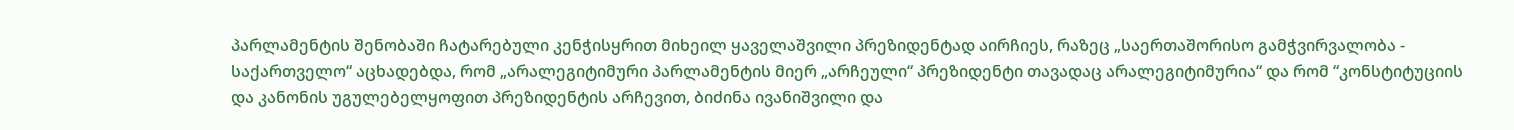პარლამენტის შენობაში ჩატარებული კენჭისყრით მიხეილ ყაველაშვილი პრეზიდენტად აირჩიეს, რაზეც „საერთაშორისო გამჭვირვალობა - საქართველო“ აცხადებდა, რომ „არალეგიტიმური პარლამენტის მიერ „არჩეული“ პრეზიდენტი თავადაც არალეგიტიმურია“ და რომ “კონსტიტუციის და კანონის უგულებელყოფით პრეზიდენტის არჩევით, ბიძინა ივანიშვილი და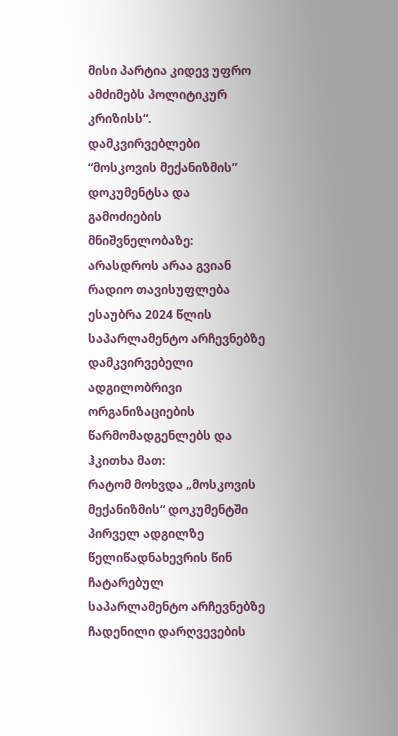მისი პარტია კიდევ უფრო ამძიმებს პოლიტიკურ კრიზისს“.
დამკვირვებლები “მოსკოვის მექანიზმის” დოკუმენტსა და გამოძიების მნიშვნელობაზე: არასდროს არაა გვიან
რადიო თავისუფლება ესაუბრა 2024 წლის საპარლამენტო არჩევნებზე დამკვირვებელი ადგილობრივი ორგანიზაციების წარმომადგენლებს და ჰკითხა მათ:
რატომ მოხვდა „მოსკოვის მექანიზმის“ დოკუმენტში პირველ ადგილზე წელიწადნახევრის წინ ჩატარებულ საპარლამენტო არჩევნებზე ჩადენილი დარღვევების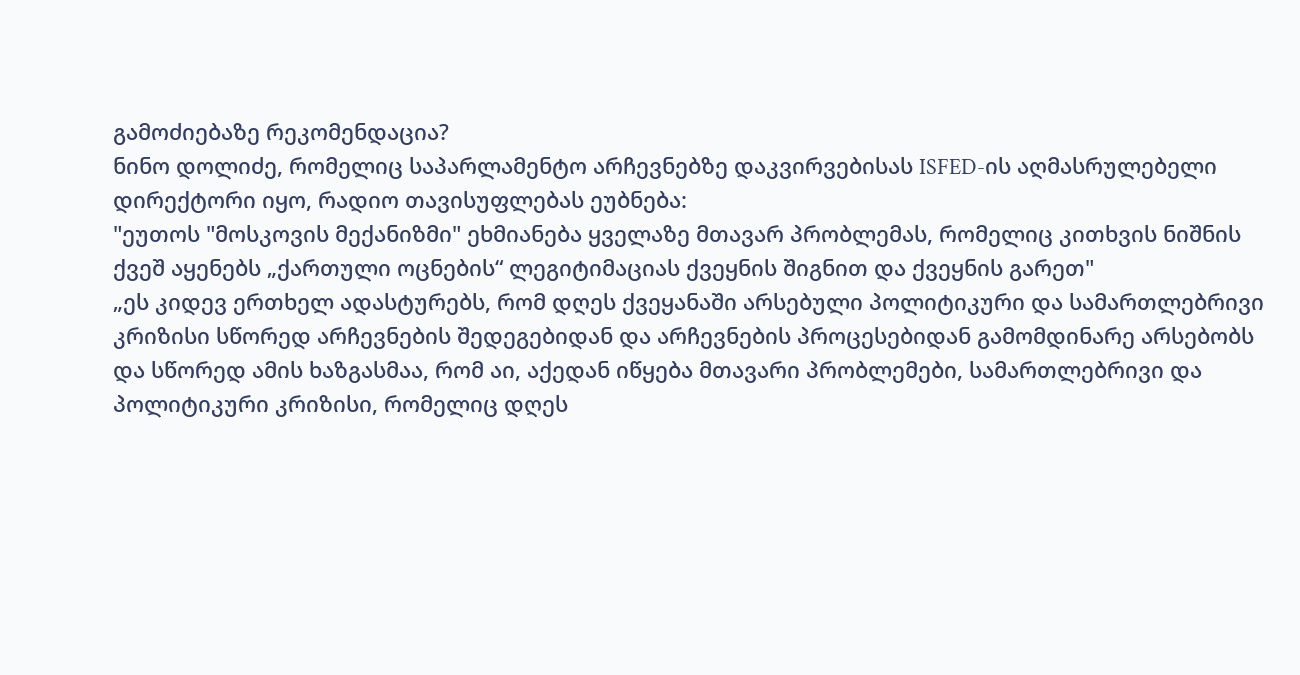გამოძიებაზე რეკომენდაცია?
ნინო დოლიძე, რომელიც საპარლამენტო არჩევნებზე დაკვირვებისას ISFED-ის აღმასრულებელი დირექტორი იყო, რადიო თავისუფლებას ეუბნება:
"ეუთოს "მოსკოვის მექანიზმი" ეხმიანება ყველაზე მთავარ პრობლემას, რომელიც კითხვის ნიშნის ქვეშ აყენებს „ქართული ოცნების“ ლეგიტიმაციას ქვეყნის შიგნით და ქვეყნის გარეთ"
„ეს კიდევ ერთხელ ადასტურებს, რომ დღეს ქვეყანაში არსებული პოლიტიკური და სამართლებრივი კრიზისი სწორედ არჩევნების შედეგებიდან და არჩევნების პროცესებიდან გამომდინარე არსებობს და სწორედ ამის ხაზგასმაა, რომ აი, აქედან იწყება მთავარი პრობლემები, სამართლებრივი და პოლიტიკური კრიზისი, რომელიც დღეს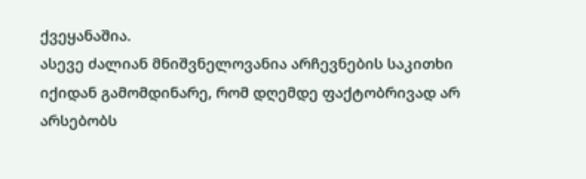ქვეყანაშია.
ასევე ძალიან მნიშვნელოვანია არჩევნების საკითხი იქიდან გამომდინარე, რომ დღემდე ფაქტობრივად არ არსებობს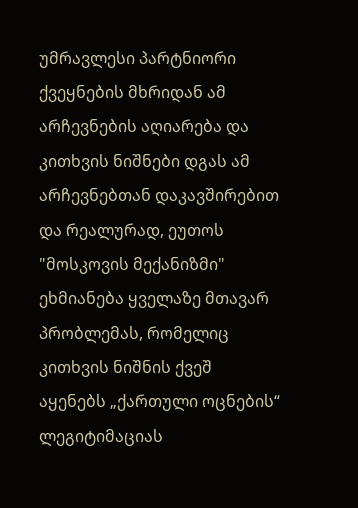უმრავლესი პარტნიორი ქვეყნების მხრიდან ამ არჩევნების აღიარება და კითხვის ნიშნები დგას ამ არჩევნებთან დაკავშირებით და რეალურად, ეუთოს "მოსკოვის მექანიზმი" ეხმიანება ყველაზე მთავარ პრობლემას, რომელიც კითხვის ნიშნის ქვეშ აყენებს „ქართული ოცნების“ ლეგიტიმაციას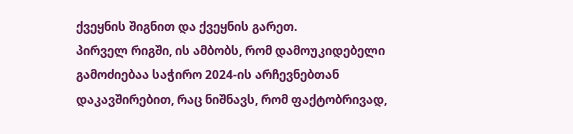ქვეყნის შიგნით და ქვეყნის გარეთ.
პირველ რიგში, ის ამბობს, რომ დამოუკიდებელი გამოძიებაა საჭირო 2024-ის არჩევნებთან დაკავშირებით, რაც ნიშნავს, რომ ფაქტობრივად,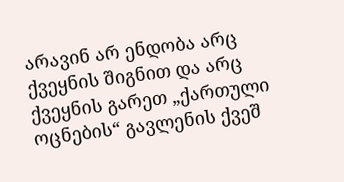არავინ არ ენდობა არც ქვეყნის შიგნით და არც ქვეყნის გარეთ „ქართული ოცნების“ გავლენის ქვეშ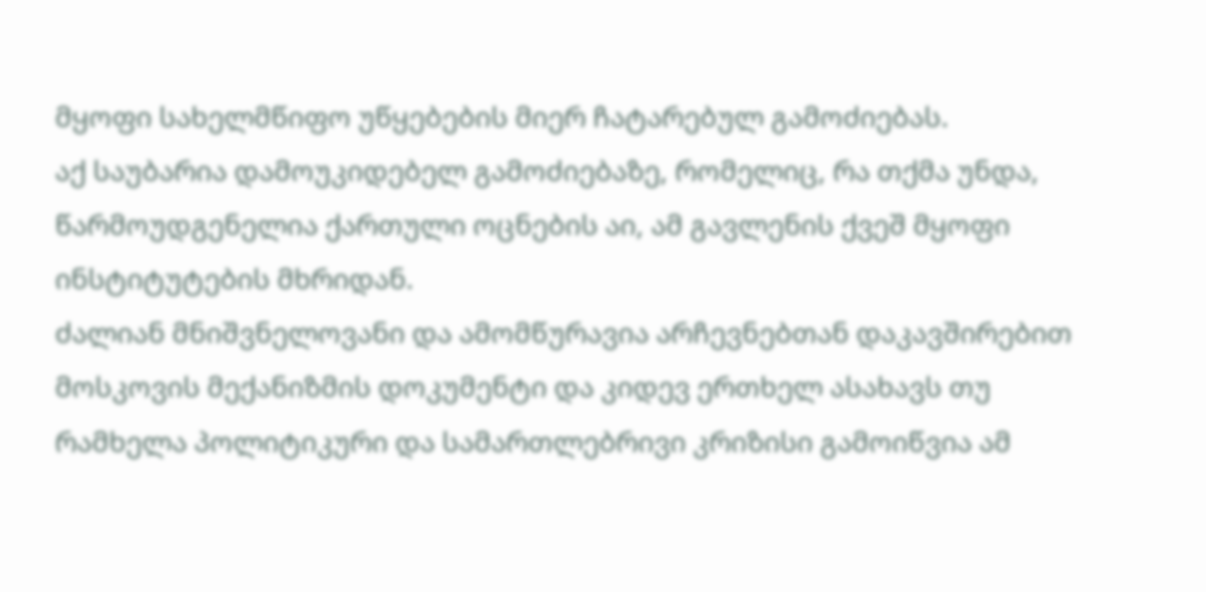მყოფი სახელმწიფო უწყებების მიერ ჩატარებულ გამოძიებას.
აქ საუბარია დამოუკიდებელ გამოძიებაზე, რომელიც, რა თქმა უნდა, წარმოუდგენელია ქართული ოცნების აი, ამ გავლენის ქვეშ მყოფი ინსტიტუტების მხრიდან.
ძალიან მნიშვნელოვანი და ამომწურავია არჩევნებთან დაკავშირებით მოსკოვის მექანიზმის დოკუმენტი და კიდევ ერთხელ ასახავს თუ რამხელა პოლიტიკური და სამართლებრივი კრიზისი გამოიწვია ამ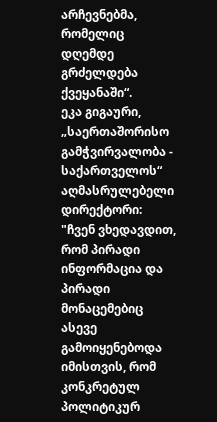არჩევნებმა, რომელიც დღემდე გრძელდება ქვეყანაში“.
ეკა გიგაური, „საერთაშორისო გამჭვირვალობა - საქართველოს“ აღმასრულებელი დირექტორი:
"ჩვენ ვხედავდით, რომ პირადი ინფორმაცია და პირადი მონაცემებიც ასევე გამოიყენებოდა იმისთვის, რომ კონკრეტულ პოლიტიკურ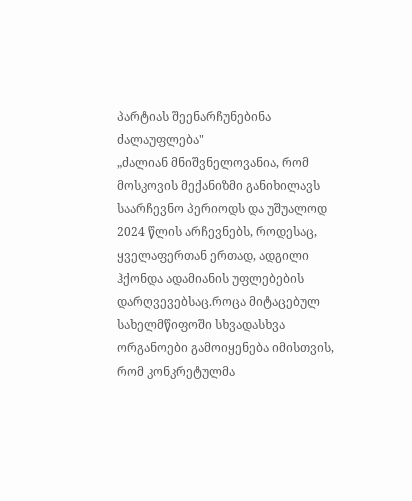პარტიას შეენარჩუნებინა ძალაუფლება"
„ძალიან მნიშვნელოვანია, რომ მოსკოვის მექანიზმი განიხილავს საარჩევნო პერიოდს და უშუალოდ 2024 წლის არჩევნებს, როდესაც, ყველაფერთან ერთად, ადგილი ჰქონდა ადამიანის უფლებების დარღვევებსაც.როცა მიტაცებულ სახელმწიფოში სხვადასხვა ორგანოები გამოიყენება იმისთვის, რომ კონკრეტულმა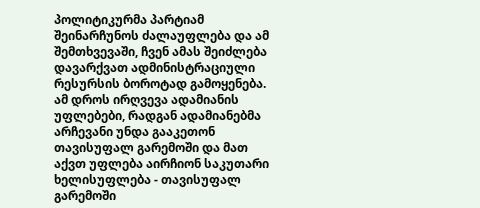პოლიტიკურმა პარტიამ შეინარჩუნოს ძალაუფლება და ამ შემთხვევაში, ჩვენ ამას შეიძლება დავარქვათ ადმინისტრაციული რესურსის ბოროტად გამოყენება. ამ დროს ირღვევა ადამიანის უფლებები, რადგან ადამიანებმა არჩევანი უნდა გააკეთონ თავისუფალ გარემოში და მათ აქვთ უფლება აირჩიონ საკუთარი ხელისუფლება - თავისუფალ გარემოში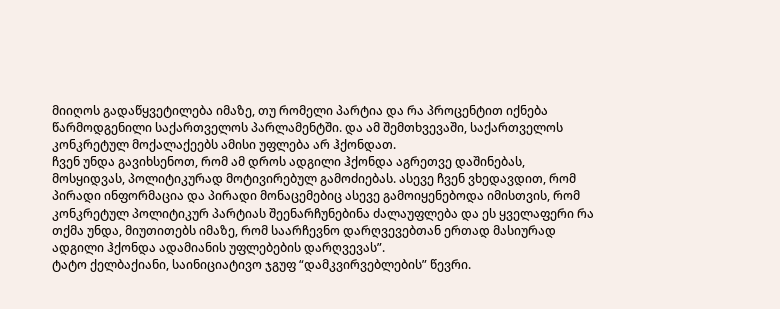მიიღოს გადაწყვეტილება იმაზე, თუ რომელი პარტია და რა პროცენტით იქნება წარმოდგენილი საქართველოს პარლამენტში. და ამ შემთხვევაში, საქართველოს კონკრეტულ მოქალაქეებს ამისი უფლება არ ჰქონდათ.
ჩვენ უნდა გავიხსენოთ, რომ ამ დროს ადგილი ჰქონდა აგრეთვე დაშინებას, მოსყიდვას, პოლიტიკურად მოტივირებულ გამოძიებას. ასევე ჩვენ ვხედავდით, რომ პირადი ინფორმაცია და პირადი მონაცემებიც ასევე გამოიყენებოდა იმისთვის, რომ კონკრეტულ პოლიტიკურ პარტიას შეენარჩუნებინა ძალაუფლება და ეს ყველაფერი რა თქმა უნდა, მიუთითებს იმაზე, რომ საარჩევნო დარღვევებთან ერთად მასიურად ადგილი ჰქონდა ადამიანის უფლებების დარღვევას”.
ტატო ქელბაქიანი, საინიციატივო ჯგუფ “დამკვირვებლების” წევრი.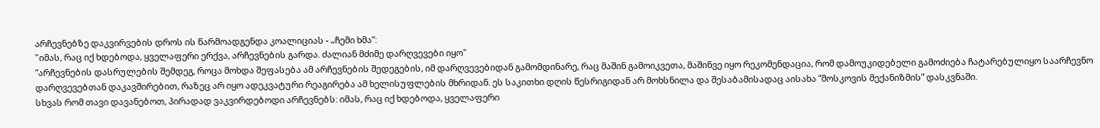არჩევნებზე დაკვირვების დროს ის წარმოადგენდა კოალიციას - „ჩემი ხმა“:
"იმას, რაც იქ ხდებოდა, ყველაფერი ერქვა, არჩევნების გარდა. ძალიან მძიმე დარღვევები იყო"
“არჩევნების დასრულების შემდეგ, როცა მოხდა შეფასება ამ არჩევნების შედეგების, იმ დარღვევებიდან გამომდინარე, რაც მაშინ გამოიკვეთა, მაშინვე იყო რეკომენდაცია, რომ დამოუკიდებელი გამოძიება ჩატარებულიყო საარჩევნო დარღვევებთან დაკავშირებით, რაზეც არ იყო ადეკვატური რეაგირება ამ ხელისუფლების მხრიდან. ეს საკითხი დღის წესრიგიდან არ მოხსნილა და შესაბამისადაც აისახა “მოსკოვის მექანიზმის” დასკვნაში.
სხვას რომ თავი დავანებოთ, პირადად ვაკვირდებოდი არჩევნებს: იმას, რაც იქ ხდებოდა, ყველაფერი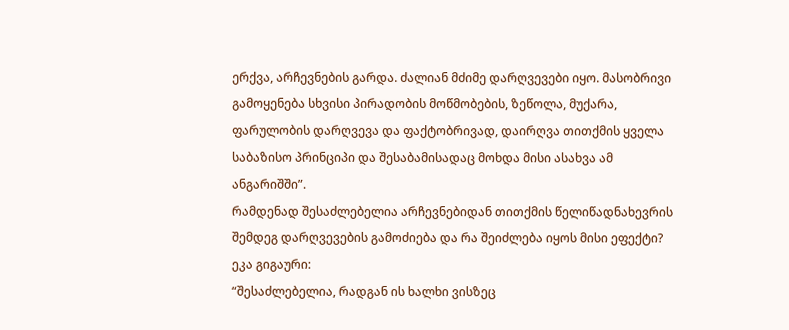ერქვა, არჩევნების გარდა. ძალიან მძიმე დარღვევები იყო. მასობრივი გამოყენება სხვისი პირადობის მოწმობების, ზეწოლა, მუქარა, ფარულობის დარღვევა და ფაქტობრივად, დაირღვა თითქმის ყველა საბაზისო პრინციპი და შესაბამისადაც მოხდა მისი ასახვა ამ ანგარიშში”.
რამდენად შესაძლებელია არჩევნებიდან თითქმის წელიწადნახევრის შემდეგ დარღვევების გამოძიება და რა შეიძლება იყოს მისი ეფექტი?
ეკა გიგაური:
“შესაძლებელია, რადგან ის ხალხი ვისზეც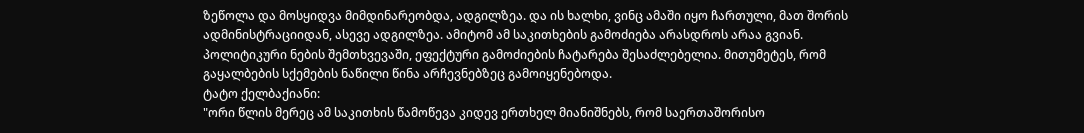ზეწოლა და მოსყიდვა მიმდინარეობდა, ადგილზეა. და ის ხალხი, ვინც ამაში იყო ჩართული, მათ შორის ადმინისტრაციიდან, ასევე ადგილზეა. ამიტომ ამ საკითხების გამოძიება არასდროს არაა გვიან. პოლიტიკური ნების შემთხვევაში, ეფექტური გამოძიების ჩატარება შესაძლებელია. მითუმეტეს, რომ გაყალბების სქემების ნაწილი წინა არჩევნებზეც გამოიყენებოდა.
ტატო ქელბაქიანი:
"ორი წლის მერეც ამ საკითხის წამოწევა კიდევ ერთხელ მიანიშნებს, რომ საერთაშორისო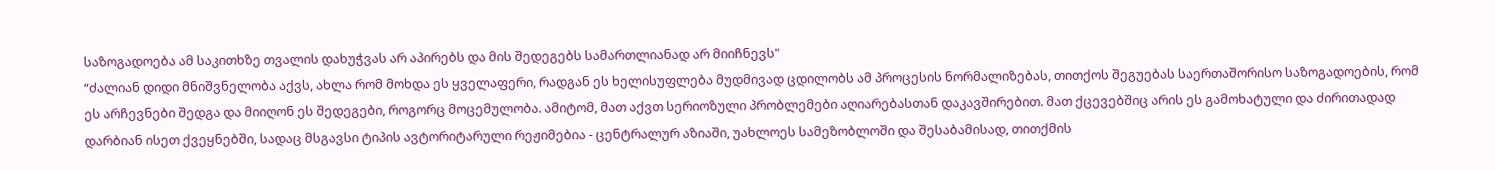საზოგადოება ამ საკითხზე თვალის დახუჭვას არ აპირებს და მის შედეგებს სამართლიანად არ მიიჩნევს"
“ძალიან დიდი მნიშვნელობა აქვს, ახლა რომ მოხდა ეს ყველაფერი, რადგან ეს ხელისუფლება მუდმივად ცდილობს ამ პროცესის ნორმალიზებას, თითქოს შეგუებას საერთაშორისო საზოგადოების, რომ ეს არჩევნები შედგა და მიიღონ ეს შედეგები, როგორც მოცემულობა. ამიტომ, მათ აქვთ სერიოზული პრობლემები აღიარებასთან დაკავშირებით. მათ ქცევებშიც არის ეს გამოხატული და ძირითადად დარბიან ისეთ ქვეყნებში, სადაც მსგავსი ტიპის ავტორიტარული რეჟიმებია - ცენტრალურ აზიაში, უახლოეს სამეზობლოში და შესაბამისად, თითქმის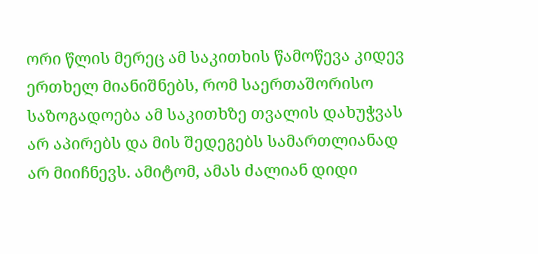ორი წლის მერეც ამ საკითხის წამოწევა კიდევ ერთხელ მიანიშნებს, რომ საერთაშორისო საზოგადოება ამ საკითხზე თვალის დახუჭვას არ აპირებს და მის შედეგებს სამართლიანად არ მიიჩნევს. ამიტომ, ამას ძალიან დიდი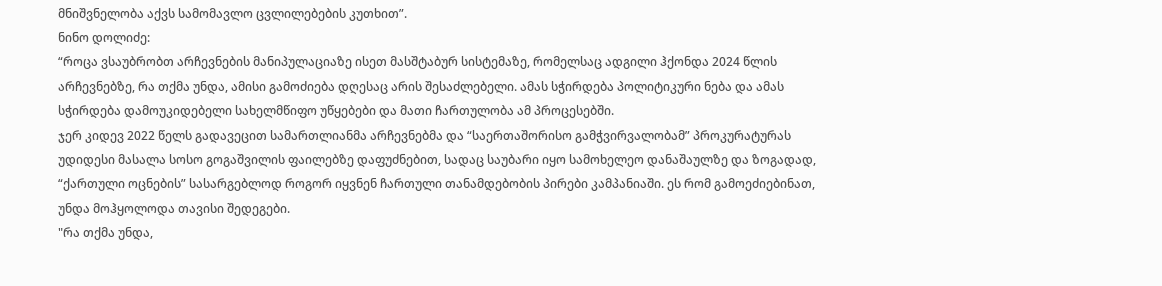მნიშვნელობა აქვს სამომავლო ცვლილებების კუთხით”.
ნინო დოლიძე:
“როცა ვსაუბრობთ არჩევნების მანიპულაციაზე ისეთ მასშტაბურ სისტემაზე, რომელსაც ადგილი ჰქონდა 2024 წლის არჩევნებზე, რა თქმა უნდა, ამისი გამოძიება დღესაც არის შესაძლებელი. ამას სჭირდება პოლიტიკური ნება და ამას სჭირდება დამოუკიდებელი სახელმწიფო უწყებები და მათი ჩართულობა ამ პროცესებში.
ჯერ კიდევ 2022 წელს გადავეცით სამართლიანმა არჩევნებმა და “საერთაშორისო გამჭვირვალობამ” პროკურატურას უდიდესი მასალა სოსო გოგაშვილის ფაილებზე დაფუძნებით, სადაც საუბარი იყო სამოხელეო დანაშაულზე და ზოგადად, “ქართული ოცნების” სასარგებლოდ როგორ იყვნენ ჩართული თანამდებობის პირები კამპანიაში. ეს რომ გამოეძიებინათ, უნდა მოჰყოლოდა თავისი შედეგები.
"რა თქმა უნდა,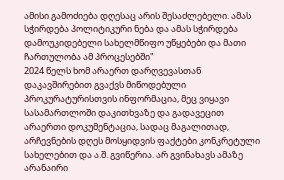ამისი გამოძიება დღესაც არის შესაძლებელი. ამას სჭირდება პოლიტიკური ნება და ამას სჭირდება დამოუკიდებელი სახელმწიფო უწყებები და მათი ჩართულობა ამ პროცესებში"
2024 წელს ხომ არაერთ დარღვევასთან დაკავშირებით გვაქვს მიწოდებული პროკურატურისთვის ინფორმაცია, მეც ვიყავი სასამართლოში დაკითხვაზე და გადავეცით არაერთი დოკუმენტაცია, სადაც მაგალითად, არჩევნების დღეს მოსყიდვის ფაქტები კონკრეტული სახელებით და ა.შ. გვიწერია. არ გვინახავს ამაზე არანაირი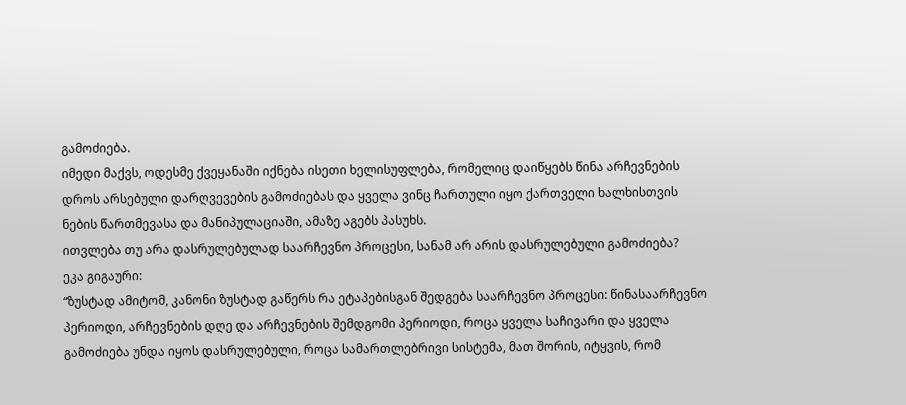გამოძიება.
იმედი მაქვს, ოდესმე ქვეყანაში იქნება ისეთი ხელისუფლება, რომელიც დაიწყებს წინა არჩევნების დროს არსებული დარღვევების გამოძიებას და ყველა ვინც ჩართული იყო ქართველი ხალხისთვის ნების წართმევასა და მანიპულაციაში, ამაზე აგებს პასუხს.
ითვლება თუ არა დასრულებულად საარჩევნო პროცესი, სანამ არ არის დასრულებული გამოძიება?
ეკა გიგაური:
“ზუსტად ამიტომ, კანონი ზუსტად გაწერს რა ეტაპებისგან შედგება საარჩევნო პროცესი: წინასაარჩევნო პერიოდი, არჩევნების დღე და არჩევნების შემდგომი პერიოდი, როცა ყველა საჩივარი და ყველა გამოძიება უნდა იყოს დასრულებული, როცა სამართლებრივი სისტემა, მათ შორის, იტყვის, რომ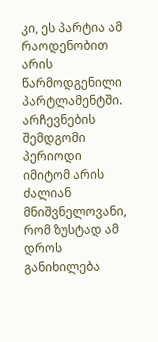კი, ეს პარტია ამ რაოდენობით არის წარმოდგენილი პარტლამენტში.
არჩევნების შემდგომი პერიოდი იმიტომ არის ძალიან მნიშვნელოვანი, რომ ზუსტად ამ დროს განიხილება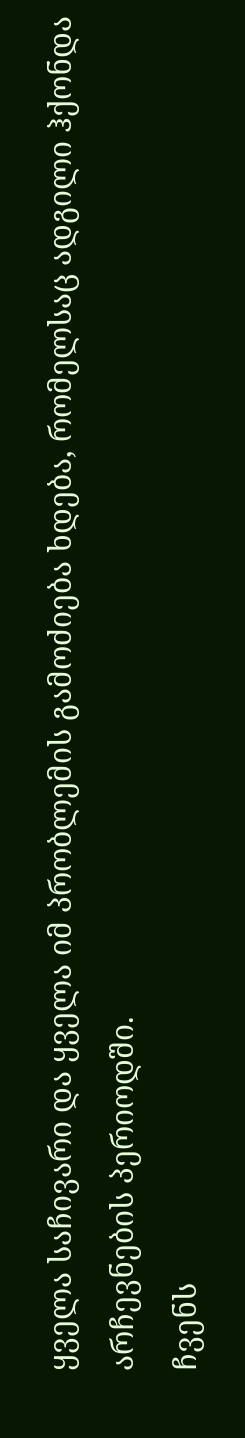ყველა საჩივარი და ყველა იმ პრობლემის გამოძიება ხდება, რომელსაც ადგილი ჰქონდა არჩევნების პერიოდში.
ჩვენს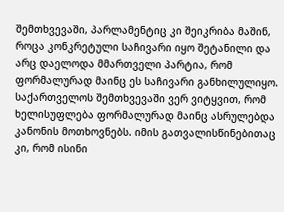შემთხვევაში, პარლამენტიც კი შეიკრიბა მაშინ, როცა კონკრეტული საჩივარი იყო შეტანილი და არც დაელოდა მმართველი პარტია, რომ ფორმალურად მაინც ეს საჩივარი განხილულიყო. საქართველოს შემთხვევაში ვერ ვიტყვით, რომ ხელისუფლება ფორმალურად მაინც ასრულებდა კანონის მოთხოვნებს. იმის გათვალისწინებითაც კი, რომ ისინი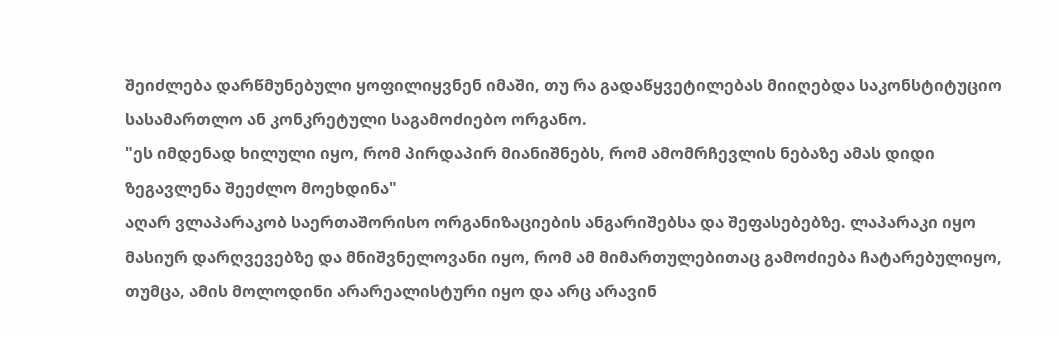შეიძლება დარწმუნებული ყოფილიყვნენ იმაში, თუ რა გადაწყვეტილებას მიიღებდა საკონსტიტუციო სასამართლო ან კონკრეტული საგამოძიებო ორგანო.
"ეს იმდენად ხილული იყო, რომ პირდაპირ მიანიშნებს, რომ ამომრჩევლის ნებაზე ამას დიდი ზეგავლენა შეეძლო მოეხდინა"
აღარ ვლაპარაკობ საერთაშორისო ორგანიზაციების ანგარიშებსა და შეფასებებზე. ლაპარაკი იყო მასიურ დარღვევებზე და მნიშვნელოვანი იყო, რომ ამ მიმართულებითაც გამოძიება ჩატარებულიყო, თუმცა, ამის მოლოდინი არარეალისტური იყო და არც არავინ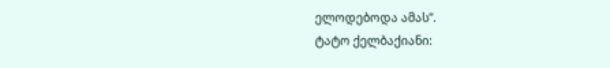ელოდებოდა ამას”.
ტატო ქელბაქიანი: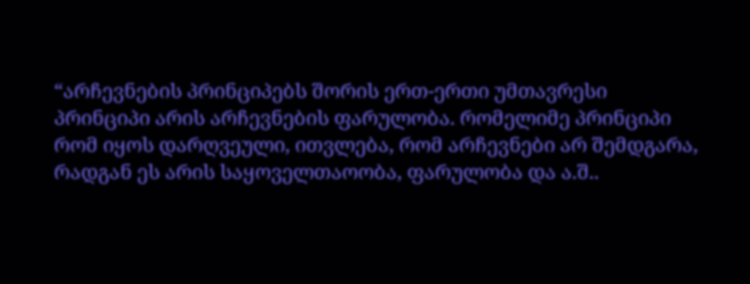“არჩევნების პრინციპებს შორის ერთ-ერთი უმთავრესი პრინციპი არის არჩევნების ფარულობა. რომელიმე პრინციპი რომ იყოს დარღვეული, ითვლება, რომ არჩევნები არ შემდგარა, რადგან ეს არის საყოველთაოობა, ფარულობა და ა.შ..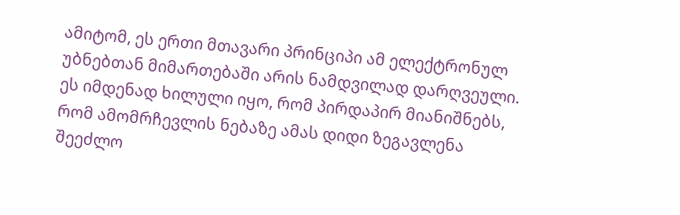ამიტომ, ეს ერთი მთავარი პრინციპი ამ ელექტრონულ უბნებთან მიმართებაში არის ნამდვილად დარღვეული. ეს იმდენად ხილული იყო, რომ პირდაპირ მიანიშნებს, რომ ამომრჩევლის ნებაზე ამას დიდი ზეგავლენა შეეძლო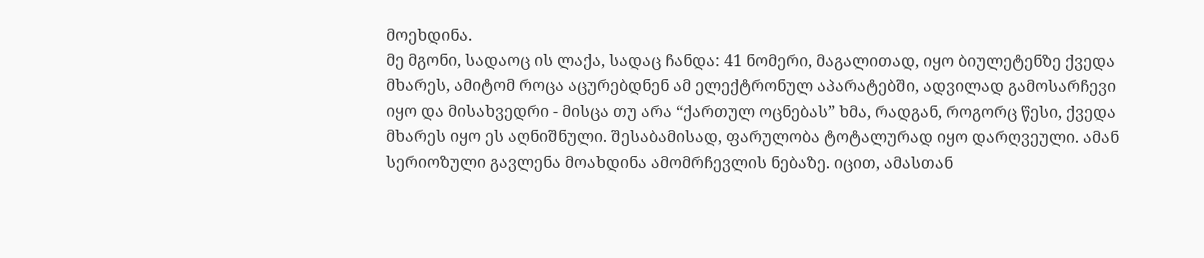მოეხდინა.
მე მგონი, სადაოც ის ლაქა, სადაც ჩანდა: 41 ნომერი, მაგალითად, იყო ბიულეტენზე ქვედა მხარეს, ამიტომ როცა აცურებდნენ ამ ელექტრონულ აპარატებში, ადვილად გამოსარჩევი იყო და მისახვედრი - მისცა თუ არა “ქართულ ოცნებას” ხმა, რადგან, როგორც წესი, ქვედა მხარეს იყო ეს აღნიშნული. შესაბამისად, ფარულობა ტოტალურად იყო დარღვეული. ამან სერიოზული გავლენა მოახდინა ამომრჩევლის ნებაზე. იცით, ამასთან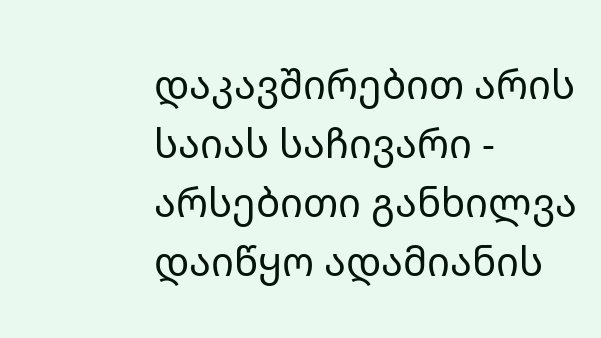დაკავშირებით არის საიას საჩივარი - არსებითი განხილვა დაიწყო ადამიანის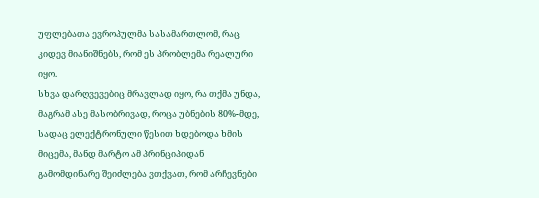უფლებათა ევროპულმა სასამართლომ, რაც კიდევ მიანიშნებს, რომ ეს პრობლემა რეალური იყო.
სხვა დარღვევებიც მრავლად იყო, რა თქმა უნდა, მაგრამ ასე მასობრივად, როცა უბნების 80%-მდე, სადაც ელექტრონული წესით ხდებოდა ხმის მიცემა, მანდ მარტო ამ პრინციპიდან გამომდინარე შეიძლება ვთქვათ, რომ არჩევნები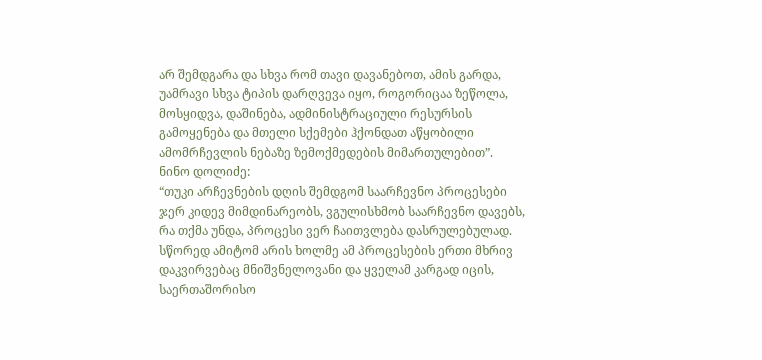არ შემდგარა და სხვა რომ თავი დავანებოთ, ამის გარდა, უამრავი სხვა ტიპის დარღვევა იყო, როგორიცაა ზეწოლა, მოსყიდვა, დაშინება, ადმინისტრაციული რესურსის გამოყენება და მთელი სქემები ჰქონდათ აწყობილი ამომრჩევლის ნებაზე ზემოქმედების მიმართულებით”.
ნინო დოლიძე:
“თუკი არჩევნების დღის შემდგომ საარჩევნო პროცესები ჯერ კიდევ მიმდინარეობს, ვგულისხმობ საარჩევნო დავებს, რა თქმა უნდა, პროცესი ვერ ჩაითვლება დასრულებულად. სწორედ ამიტომ არის ხოლმე ამ პროცესების ერთი მხრივ დაკვირვებაც მნიშვნელოვანი და ყველამ კარგად იცის, საერთაშორისო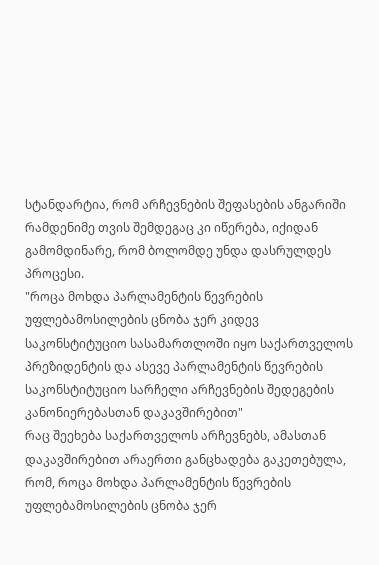სტანდარტია, რომ არჩევნების შეფასების ანგარიში რამდენიმე თვის შემდეგაც კი იწერება, იქიდან გამომდინარე, რომ ბოლომდე უნდა დასრულდეს პროცესი.
"როცა მოხდა პარლამენტის წევრების უფლებამოსილების ცნობა ჯერ კიდევ საკონსტიტუციო სასამართლოში იყო საქართველოს პრეზიდენტის და ასევე პარლამენტის წევრების საკონსტიტუციო სარჩელი არჩევნების შედეგების კანონიერებასთან დაკავშირებით"
რაც შეეხება საქართველოს არჩევნებს, ამასთან დაკავშირებით არაერთი განცხადება გაკეთებულა, რომ, როცა მოხდა პარლამენტის წევრების უფლებამოსილების ცნობა ჯერ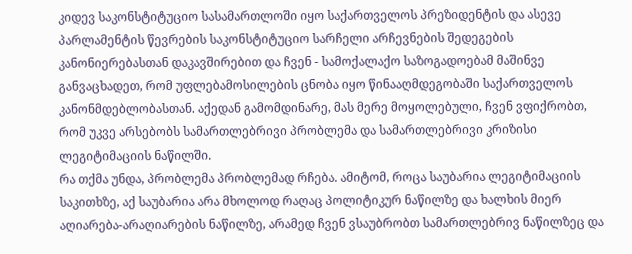კიდევ საკონსტიტუციო სასამართლოში იყო საქართველოს პრეზიდენტის და ასევე პარლამენტის წევრების საკონსტიტუციო სარჩელი არჩევნების შედეგების კანონიერებასთან დაკავშირებით და ჩვენ - სამოქალაქო საზოგადოებამ მაშინვე განვაცხადეთ, რომ უფლებამოსილების ცნობა იყო წინააღმდეგობაში საქართველოს კანონმდებლობასთან. აქედან გამომდინარე, მას მერე მოყოლებული, ჩვენ ვფიქრობთ, რომ უკვე არსებობს სამართლებრივი პრობლემა და სამართლებრივი კრიზისი ლეგიტიმაციის ნაწილში.
რა თქმა უნდა, პრობლემა პრობლემად რჩება. ამიტომ, როცა საუბარია ლეგიტიმაციის საკითხზე, აქ საუბარია არა მხოლოდ რაღაც პოლიტიკურ ნაწილზე და ხალხის მიერ აღიარება-არაღიარების ნაწილზე, არამედ ჩვენ ვსაუბრობთ სამართლებრივ ნაწილზეც და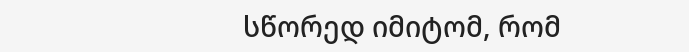სწორედ იმიტომ, რომ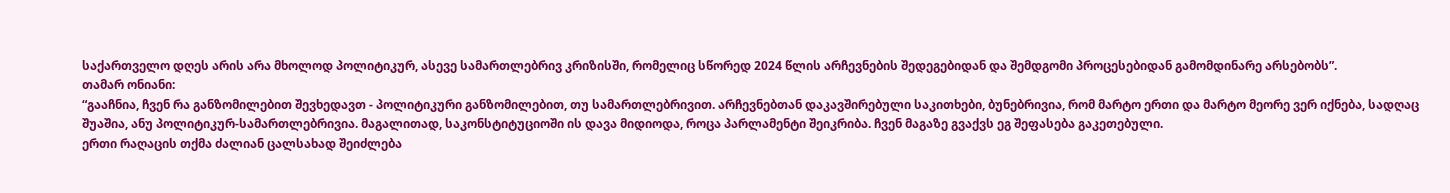საქართველო დღეს არის არა მხოლოდ პოლიტიკურ, ასევე სამართლებრივ კრიზისში, რომელიც სწორედ 2024 წლის არჩევნების შედეგებიდან და შემდგომი პროცესებიდან გამომდინარე არსებობს”.
თამარ ონიანი:
“გააჩნია, ჩვენ რა განზომილებით შევხედავთ - პოლიტიკური განზომილებით, თუ სამართლებრივით. არჩევნებთან დაკავშირებული საკითხები, ბუნებრივია, რომ მარტო ერთი და მარტო მეორე ვერ იქნება, სადღაც შუაშია, ანუ პოლიტიკურ-სამართლებრივია. მაგალითად, საკონსტიტუციოში ის დავა მიდიოდა, როცა პარლამენტი შეიკრიბა. ჩვენ მაგაზე გვაქვს ეგ შეფასება გაკეთებული.
ერთი რაღაცის თქმა ძალიან ცალსახად შეიძლება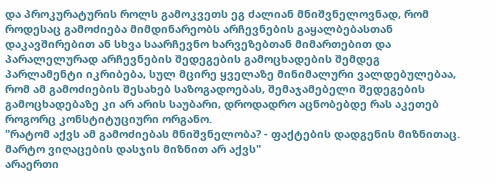და პროკურატურის როლს გამოკვეთს ეგ ძალიან მნიშვნელოვნად, რომ როდესაც გამოძიება მიმდინარეობს არჩევნების გაყალბებასთან დაკავშირებით ან სხვა საარჩევნო ხარვეზებთან მიმართებით და პარალელურად არჩევნების შედეგების გამოცხადების შემდეგ პარლამენტი იკრიბება, სულ მცირე ყველაზე მინიმალური ვალდებულებაა, რომ ამ გამოძიების შესახებ საზოგადოებას, შემაჯამებელი შედეგების გამოცხადებაზე კი არ არის საუბარი, დროდადრო აცნობებდე რას აკეთებ როგორც კონსტიტუციური ორგანო.
"რატომ აქვს ამ გამოძიებას მნიშვნელობა? - ფაქტების დადგენის მიზნითაც. მარტო ვიღაცების დასჯის მიზნით არ აქვს"
არაერთი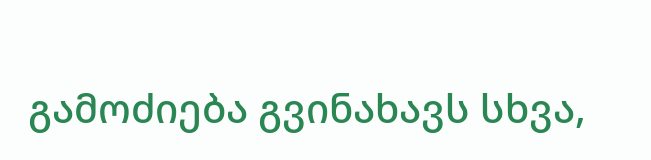გამოძიება გვინახავს სხვა,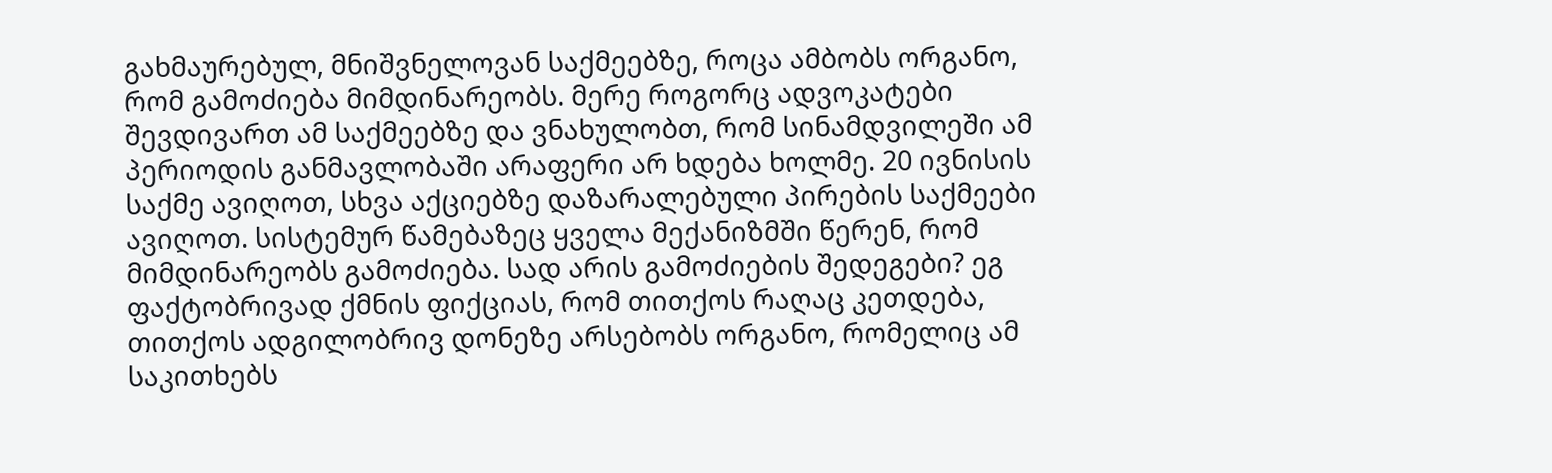გახმაურებულ, მნიშვნელოვან საქმეებზე, როცა ამბობს ორგანო, რომ გამოძიება მიმდინარეობს. მერე როგორც ადვოკატები შევდივართ ამ საქმეებზე და ვნახულობთ, რომ სინამდვილეში ამ პერიოდის განმავლობაში არაფერი არ ხდება ხოლმე. 20 ივნისის საქმე ავიღოთ, სხვა აქციებზე დაზარალებული პირების საქმეები ავიღოთ. სისტემურ წამებაზეც ყველა მექანიზმში წერენ, რომ მიმდინარეობს გამოძიება. სად არის გამოძიების შედეგები? ეგ ფაქტობრივად ქმნის ფიქციას, რომ თითქოს რაღაც კეთდება, თითქოს ადგილობრივ დონეზე არსებობს ორგანო, რომელიც ამ საკითხებს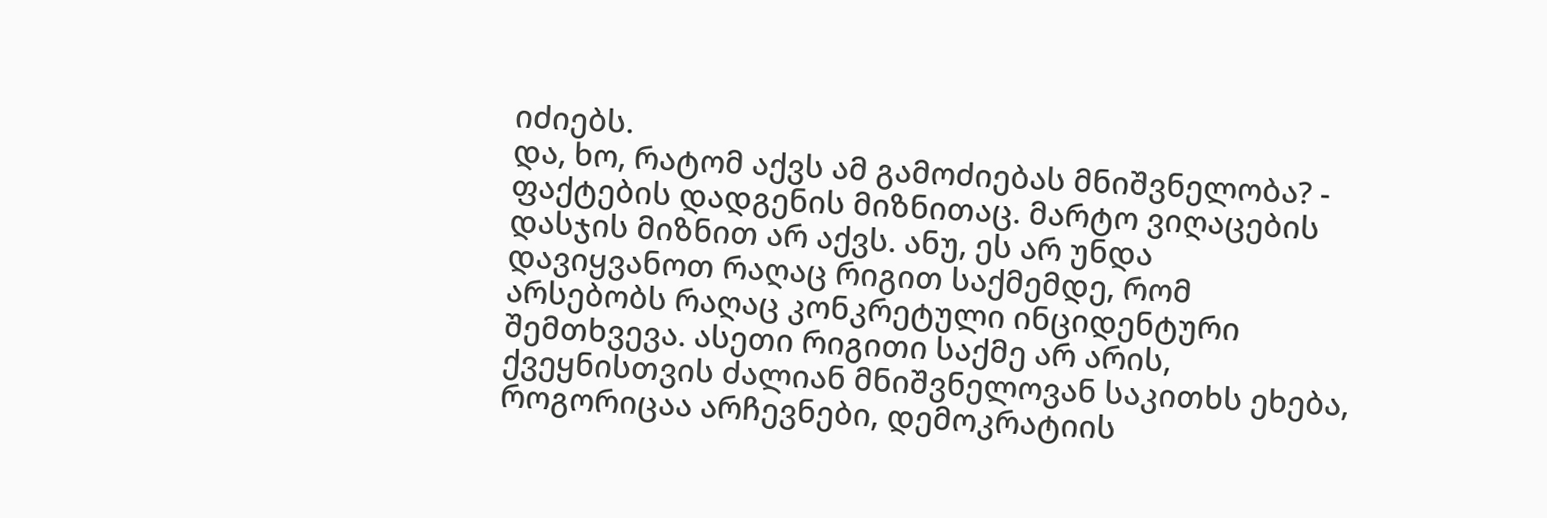იძიებს.
და, ხო, რატომ აქვს ამ გამოძიებას მნიშვნელობა? - ფაქტების დადგენის მიზნითაც. მარტო ვიღაცების დასჯის მიზნით არ აქვს. ანუ, ეს არ უნდა დავიყვანოთ რაღაც რიგით საქმემდე, რომ არსებობს რაღაც კონკრეტული ინციდენტური შემთხვევა. ასეთი რიგითი საქმე არ არის, ქვეყნისთვის ძალიან მნიშვნელოვან საკითხს ეხება, როგორიცაა არჩევნები, დემოკრატიის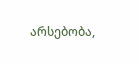არსებობა,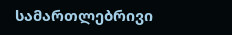სამართლებრივი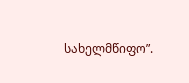სახელმწიფო”.